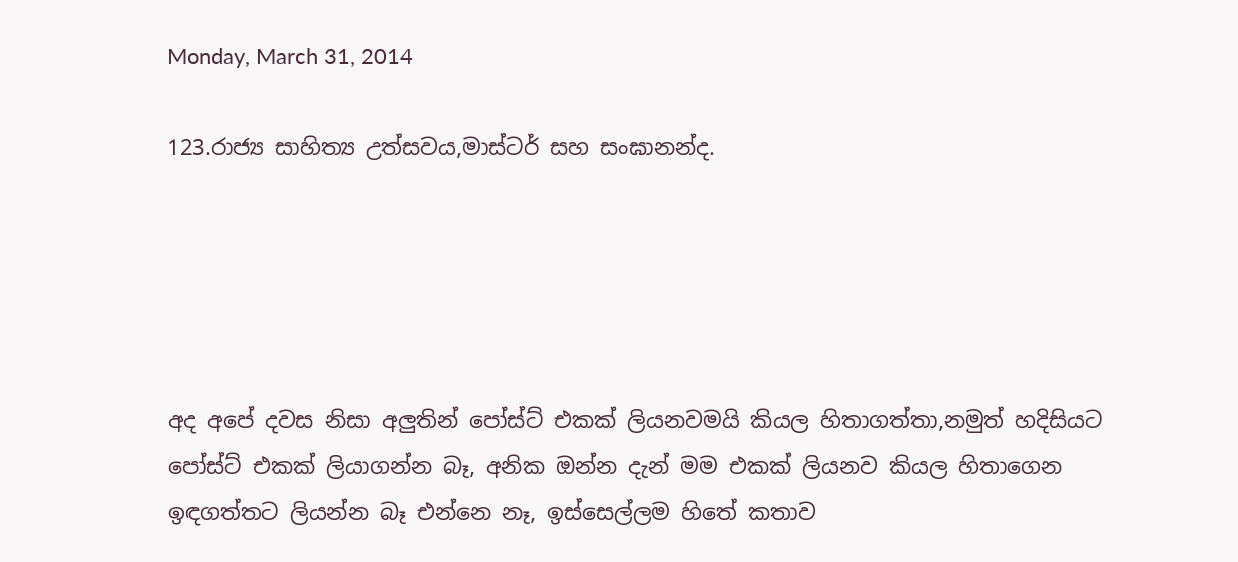Monday, March 31, 2014

123.රාජ්‍ය සාහිත්‍ය උත්සවය,මාස්ටර් සහ සංඝානන්ද.





අද අපේ දවස නිසා අලුතින් පෝස්ට් එකක් ලියනවමයි කියල හිතාගත්තා,නමුත් හදිසියට පෝස්ට් එකක් ලියාගන්න බෑ, අනික ඔන්න දැන් මම එකක් ලියනව කියල හිතාගෙන ඉඳගත්තට ලියන්න බෑ එන්නෙ නෑ, ඉස්සෙල්ලම හිතේ කතාව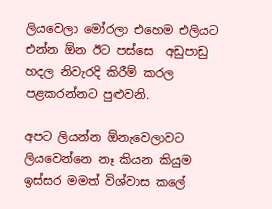ලියවෙලා මෝරලා එහෙම එලියට එන්න ඕන ඊට පස්සෙ  අඩුපාඩු හදල නිවැරදි කිරීම් කරල පළකරන්නට පුළුවනි.

අපට ලියන්න ඕනැවෙලාවට ලියවෙන්නෙ නෑ කියන කියුම ඉස්සර මමත් විශ්වාස කලේ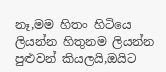නෑ,මම හිතං හිටියෙ ලියන්න හිතුනම ලියන්න පුළුවන් කියලයි,ඔයිට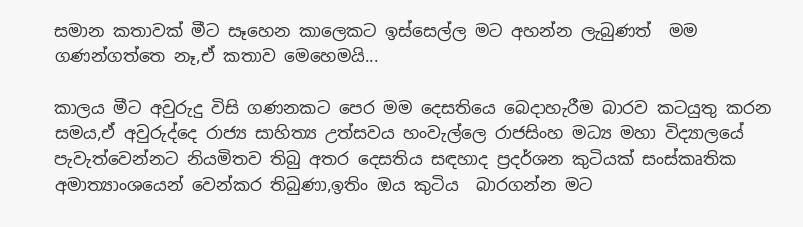සමාන කතාවක් මීට සෑහෙන කාලෙකට ඉස්සෙල්ල මට අහන්න ලැබුණත්  මම ගණන්ගත්තෙ නෑ,ඒ කතාව මෙහෙමයි...

කාලය මීට අවුරුදු විසි ගණනකට පෙර මම දෙසතියෙ බෙදාහැරීම බාරව කටයුතු කරන  සමය,ඒ අවුරුද්දෙ රාජ්‍ය සාහිත්‍ය උත්සවය හංවැල්ලෙ රාජසිංහ මධ්‍ය මහා විද්‍යාලයේ පැවැත්වෙන්නට නියමිතව තිබු අතර දෙසතිය සඳහාද ප්‍රදර්ශන කුටියක් සංස්කෘතික අමාත්‍යාංශයෙන් වෙන්කර තිබුණා,ඉතිං ඔය කුටිය  බාරගන්න මට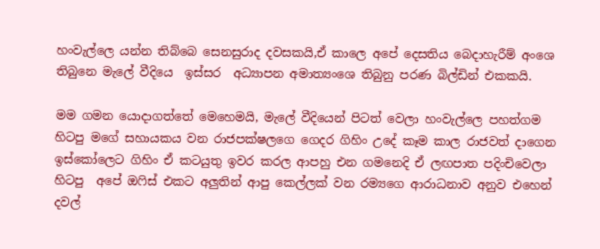හංවැල්ලෙ යන්න තිබ්බෙ සෙනසුරාද දවසකයි,ඒ කාලෙ අපේ දෙසතිය බෙදාහැරීම් අංශෙ තිබුනෙ මැලේ වීදියෙ  ඉස්සර  අධ්‍යාපන අමාත්‍යංශෙ තිබුනු පරණ බිල්ඩින් එකකයි.

මම ගමන යොදාගත්තේ මෙහෙමයි, මැලේ වීදියෙන් පිටත් වෙලා හංවැල්ලෙ පහත්ගම හිටපු මගේ සහායකය වන රාජපක්ෂලගෙ ගෙදර ගිහිං උදේ කෑම කාල රාජවත් දාගෙන ඉස්කෝලෙට ගිහිං ඒ කටයුතු ඉවර කරල ආපහු එන ගමනෙදි ඒ ලඟපාත පදිංචිවෙලා හිටපු  අපේ ඔෆිස් එකට අලුතින් ආපු කෙල්ලක් වන රම්‍යගෙ ආරාධනාව අනුව එහෙන්  දවල්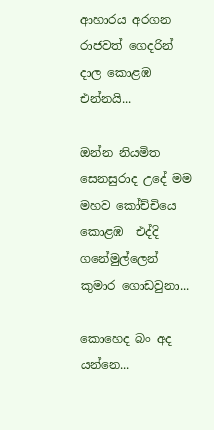ආහාරය අරගන රාජවත් ගෙදරින් දාල කොළඹ එන්නයි...

ඔන්න නියමිත සෙනසුරාද උදේ මම මහව කෝච්චියෙ කොළඹ  එද්දි ගනේමුල්ලෙන් කුමාර ගොඩවුනා...

කොහෙද බං අද යන්නෙ...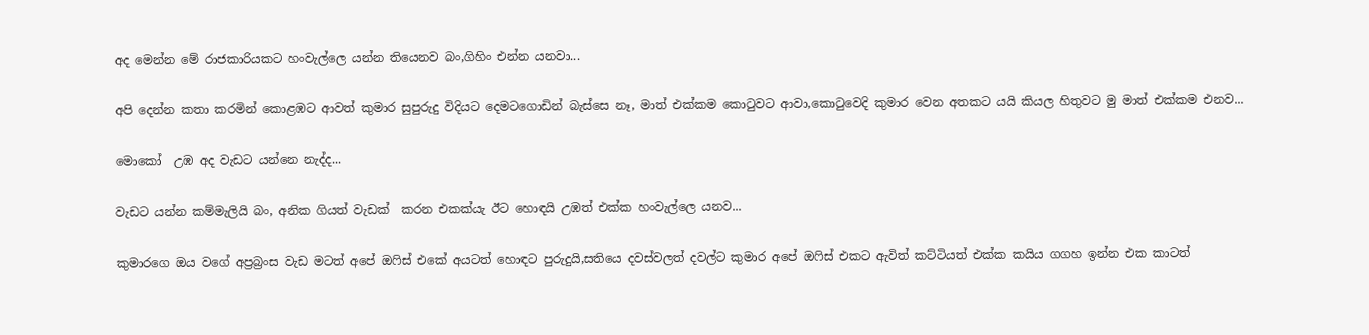අද මෙන්න මේ රාජකාරියකට හංවැල්ලෙ යන්න තියෙනව බං,ගිහිං එන්න යනවා...

අපි දෙන්න කතා කරමින් කොළඹට ආවත් කුමාර සුපුරුදු විදියට දෙමටගොඩින් බැස්සෙ නෑ, මාත් එක්කම කොටුවට ආවා,කොටුවෙදි කුමාර වෙන අතකට යයි කියල හිතුවට මු මාත් එක්කම එනව...

මොකෝ  උඹ අද වැඩට යන්නෙ නැද්ද...

වැඩට යන්න කම්මැලියි බං, අනික ගියත් වැඩක්  කරන එකක්යැ ඊට හොඳයි උඹත් එක්ක හංවැල්ලෙ යනව...

කුමාරගෙ ඔය වගේ අප්‍රබ්‍රංස වැඩ මටත් අපේ ඔෆිස් එකේ අයටත් හොඳට පුරුදුයි,සතියෙ දවස්වලත් දවල්ට කුමාර අපේ ඔෆිස් එකට ඇවිත් කට්ටියත් එක්ක කයිය ගගහ ඉන්න එක කාටත්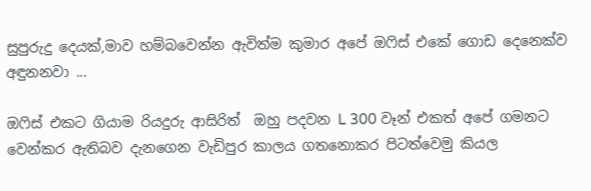සුපුරුදු දෙයක්,මාව හම්බවෙන්න ඇවිත්ම කුමාර අපේ ඔෆිස් එකේ ගොඩ දෙනෙක්ව අඳුනනවා ...

ඔෆිස් එකට ගියාම රියදුරු ආසිරිත්  ඔහු පදවන L 300 වෑන් එකත් අපේ ගමනට වෙන්කර ඇතිබව දැනගෙන වැඩිපුර කාලය ගතනොකර පිටත්වෙමු කියල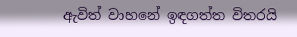ඇවිත් වාහනේ ඉඳගත්ත විතරයි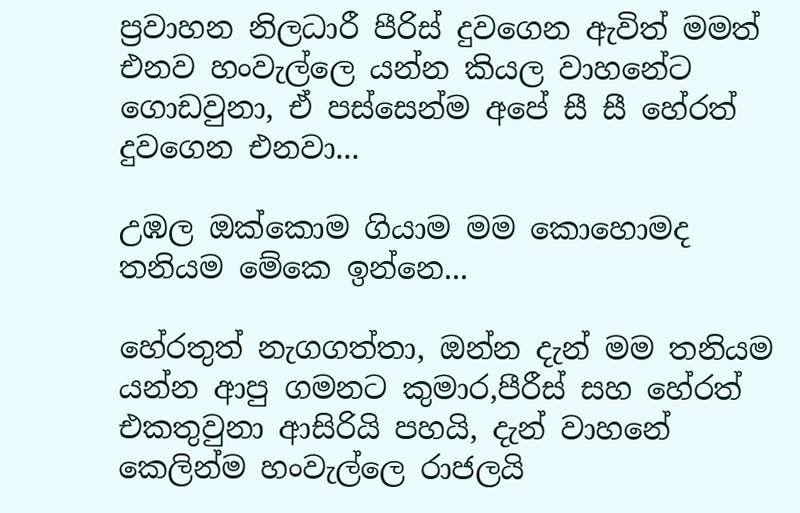ප්‍රවාහන නිලධාරී පීරිස් දුවගෙන ඇවිත් මමත් එනව හංවැල්ලෙ යන්න කියල වාහනේට ගොඩවුනා, ඒ පස්සෙන්ම අපේ සී සී හේරත් දුවගෙන එනවා...

උඹල ඔක්කොම ගියාම මම කොහොමද තනියම මේකෙ ඉන්නෙ...

හේරතුත් නැගගත්තා, ඔන්න දැන් මම තනියම යන්න ආපු ගමනට කුමාර,පීරීස් සහ හේරත් එකතුවුනා ආසිරියි පහයි, දැන් වාහනේ කෙලින්ම හංවැල්ලෙ රාජලයි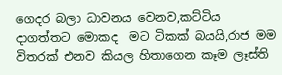ගෙදර බලා ධාවනය වෙනව,කට්ටිය දාගත්තට මොකද  මට ටිකක් බයයි,රාජ මම විතරක් එනව කියල හිතාගෙන කෑම ලෑස්ති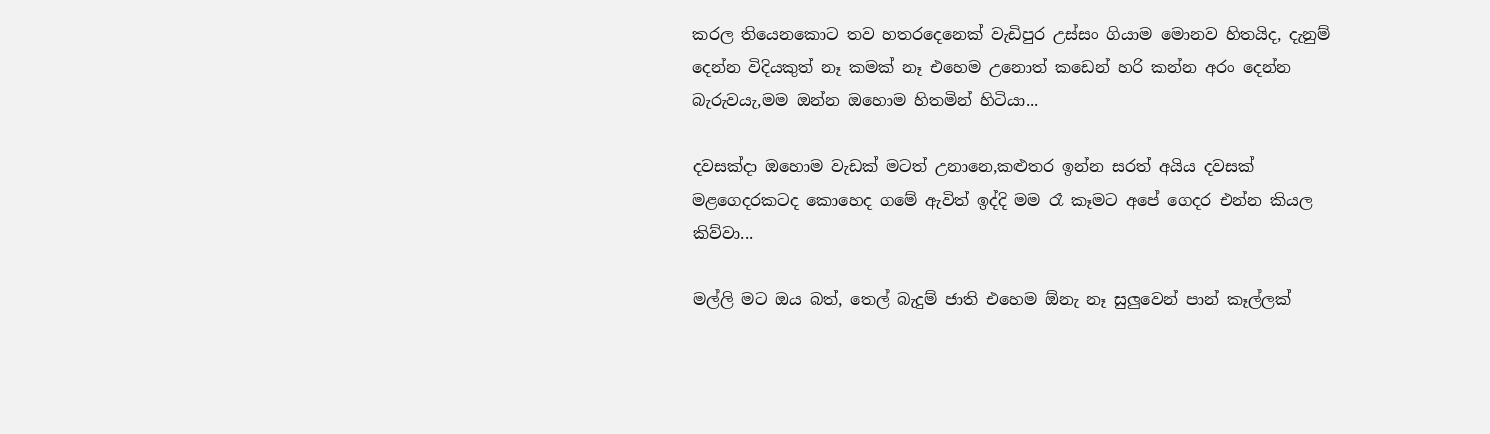කරල තියෙනකොට තව හතරදෙනෙක් වැඩිපුර උස්සං ගියාම මොනව හිතයිද, දැනුම් දෙන්න විදියකුත් නෑ කමක් නෑ එහෙම උනොත් කඩෙන් හරි කන්න අරං දෙන්න බැරුවයැ,මම ඔන්න ඔහොම හිතමින් හිටියා...

දවසක්දා ඔහොම වැඩක් මටත් උනානෙ,කළුතර ඉන්න සරත් අයිය දවසක් මළගෙදරකටද කොහෙද ගමේ ඇවිත් ඉද්දි මම රෑ කෑමට අපේ ගෙදර එන්න කියල කිව්වා...

මල්ලි මට ඔය බත්, තෙල් බැදුම් ජාති එහෙම ඕනැ නෑ සුලුවෙන් පාන් කෑල්ලක්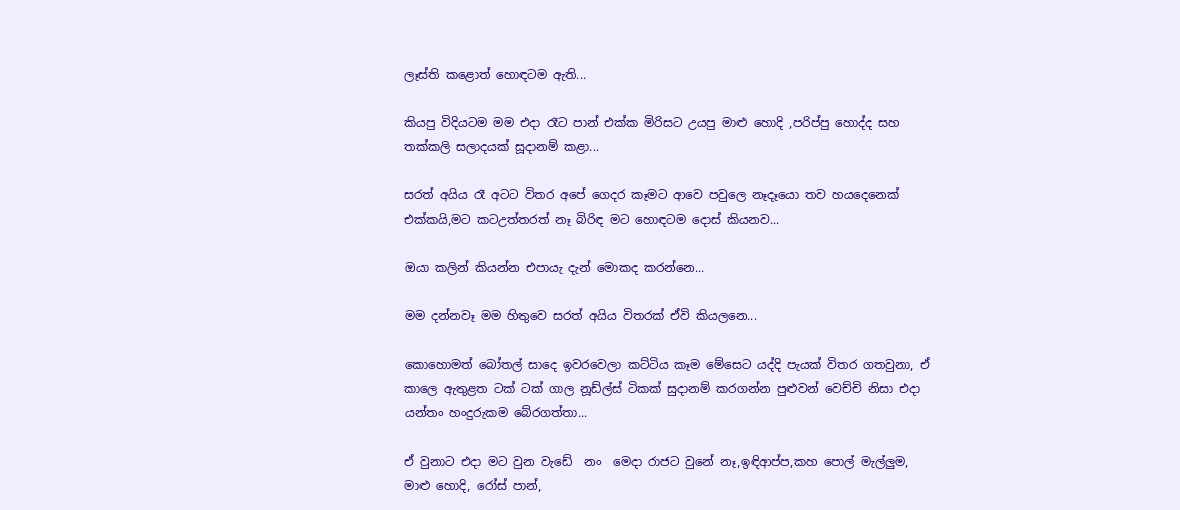ලෑස්ති කළොත් හොඳටම ඇති...

කියපු විදියටම මම එදා රෑට පාන් එක්ක මිරිසට උයපු මාළු හොදි ,පරිප්පු හොද්ද සහ තක්කලි සලාදයක් සූදානම් කළා...

සරත් අයිය රෑ අටට විතර අපේ ගෙදර කෑමට ආවෙ පවුලෙ නෑදෑයො තව හයදෙනෙක් එක්කයි,මට කටඋත්තරත් නෑ බිරිඳ මට හොඳටම දොස් කියනව...

ඔයා කලින් කියන්න එපායැ දැන් මොකද කරන්නෙ...

මම දන්නවෑ මම හිතුවෙ සරත් අයිය විතරක් ඒවි කියලනෙ...

කොහොමත් බෝතල් සාදෙ ඉවරවෙලා කට්ටිය කෑම මේසෙට යද්දි පැයක් විතර ගතවුනා, ඒ කාලෙ ඇතුළත ටක් ටක් ගාල නූඩ්ල්ස් ටිකක් සුදානම් කරගන්න පුළුවන් වෙච්චි නිසා එදා යන්තං හංදුරුකම බේරගත්තා...

ඒ වුනාට එදා මට වුන වැඩේ  නං  මෙදා රාජට වුනේ නෑ,ඉඳිආප්ප,කහ පොල් මැල්ලුම, මාළු හොදි, රෝස් පාන්,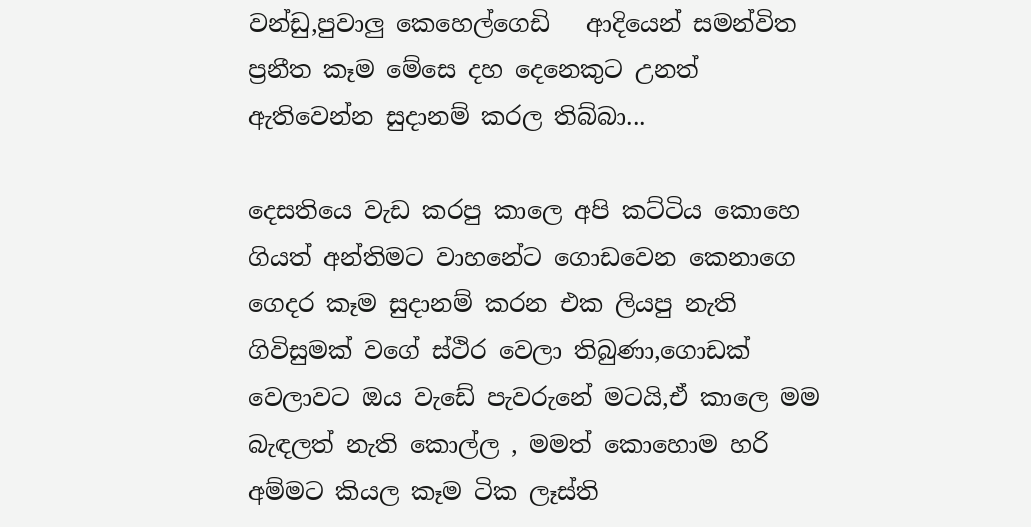වන්ඩු,පුවාලු කෙහෙල්ගෙඩි   ආදියෙන් සමන්විත ප්‍රනීත කෑම මේසෙ දහ දෙනෙකුට උනත් ඇතිවෙන්න සුදානම් කරල තිබ්බා...

දෙසතියෙ වැඩ කරපු කාලෙ අපි කට්ටිය කොහෙ ගියත් අන්තිමට වාහනේට ගොඩවෙන කෙනාගෙ ගෙදර කෑම සුදානම් කරන එක ලියපු නැති ගිවිසුමක් වගේ ස්ථිර වෙලා තිබුණා,ගොඩක් වෙලාවට ඔය වැඩේ පැවරුනේ මටයි,ඒ කාලෙ මම බැඳලත් නැති කොල්ල , මමත් කොහොම හරි අම්මට කියල කෑම ටික ලෑස්ති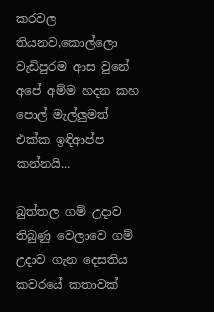කරවල තියනව,කොල්ලො වැඩිපුරම ආස වුනේ අපේ අම්ම හදන කහ පොල් මැල්ලුමත් එක්ක ඉඳිආප්ප කන්නයි...

බුත්තල ගම් උදාව තිබුණු වෙලාවෙ ගම් උදාව ගැන දෙසතිය කවරයේ කතාවක්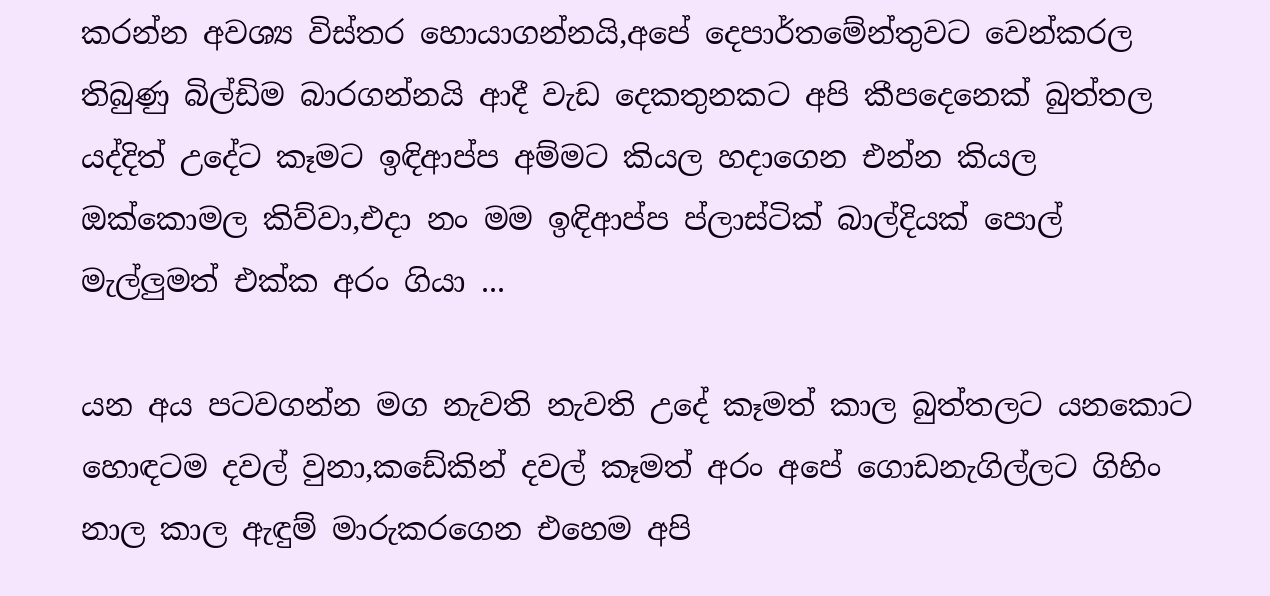කරන්න අවශ්‍ය විස්තර හොයාගන්නයි,අපේ දෙපාර්තමේන්තුවට වෙන්කරල තිබුණු බිල්ඩිම බාරගන්නයි ආදී වැඩ දෙකතුනකට අපි කීපදෙනෙක් බුත්තල යද්දිත් උදේට කෑමට ඉඳිආප්ප අම්මට කියල හදාගෙන එන්න කියල ඔක්කොමල කිව්වා,එදා නං මම ඉඳිආප්ප ප්ලාස්ටික් බාල්දියක් පොල් මැල්ලුමත් එක්ක අරං ගියා ...

යන අය පටවගන්න මග නැවති නැවති උදේ කෑමත් කාල බුත්තලට යනකොට හොඳටම දවල් වුනා,කඩේකින් දවල් කෑමත් අරං අපේ ගොඩනැගිල්ලට ගිහිං නාල කාල ඇඳුම් මාරුකරගෙන එහෙම අපි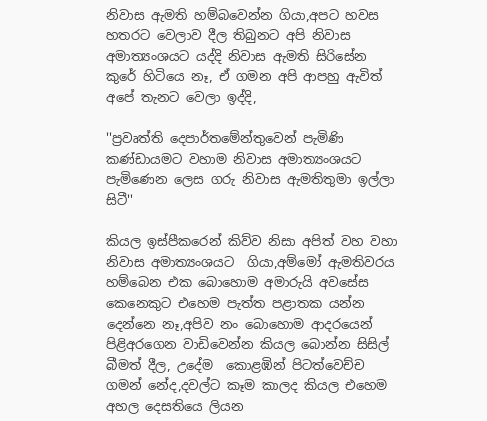නිවාස ඇමති හම්බවෙන්න ගියා,අපට හවස හතරට වෙලාව දීල තිබුනට අපි නිවාස අමාත්‍යංශයට යද්දි නිවාස ඇමති සිරිසේන කුරේ හිටියෙ නෑ, ඒ ගමන අපි ආපහු ඇවිත් අපේ තැනට වෙලා ඉද්දි,

''ප්‍රවෘත්ති දෙපාර්තමේන්තුවෙන් පැමිණි කණ්ඩායමට වහාම නිවාස අමාත්‍යංශයට පැමිණෙන ලෙස ගරු නිවාස ඇමතිතුමා ඉල්ලා සිටී''

කියල ඉස්පීකරෙන් කිව්ව නිසා අපිත් වහ වහා නිවාස අමාත්‍යංශයට  ගියා,අම්මෝ ඇමතිවරය හම්බෙන එක බොහොම අමාරුයි අවසේස කෙනෙකුට එහෙම පැත්ත පළාතක යන්න දෙන්නෙ නෑ,අපිව නං බොහොම ආදරයෙන් පිළිඅරගෙන වාඩිවෙන්න කියල බොන්න සිසිල් බීමත් දීල, උදේම  කොළඹින් පිටත්වෙච්ච ගමන් නේද,දවල්ට කෑම කාලද කියල එහෙම අහල දෙසතියෙ ලියන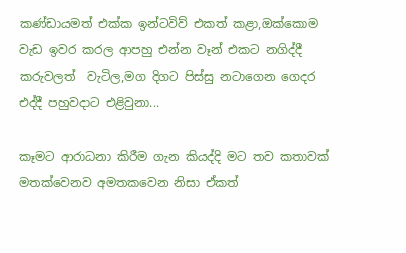කණ්ඩායමත් එක්ක ඉන්ටවිව් එකත් කළා,ඔක්කොම වැඩ ඉවර කරල ආපහු එන්න වෑන් එකට නගිද්දී කරුවලත්  වැටිල,මග දිගට පිස්සු නටාගෙන ගෙදර එද්දී පහුවදාට එළිවුනා...

කෑමට ආරාධනා කිරීම ගැන කියද්දි මට තව කතාවක් මතක්වෙනව අමතකවෙන නිසා ඒකත්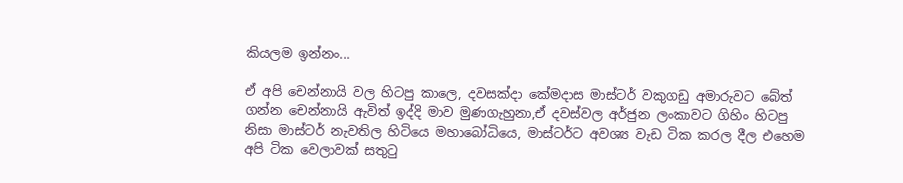කියලම ඉන්නං...

ඒ අපි චෙන්නායි වල හිටපු කාලෙ, දවසක්දා කේමදාස මාස්ටර් වකුගඩු අමාරුවට බේත් ගන්න චෙන්නායි ඇවිත් ඉද්දි මාව මුණගැහුනා,ඒ දවස්වල අර්ජුන ලංකාවට ගිහිං හිටපු නිසා මාස්ටර් නැවතිල හිටියෙ මහාබෝධියෙ, මාස්ටර්ට අවශ්‍ය වැඩ ටික කරල දීල එහෙම අපි ටික වෙලාවක් සතුටු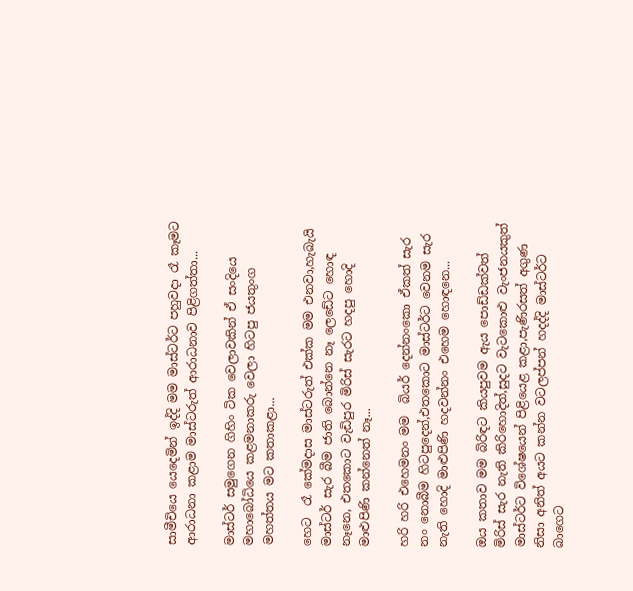සාමීචියෙ යෙදෙමින් ඉද්දි මම මාස්ටර්ට පහුවදා රෑ කෑමට ආරාධනා කළාම මාස්ටරුත් ආරාධනාව පිළිගත්තා...

මාස්ටර් සමුගෙන ගිහිං ටික වෙලාවකින් ඒ සංදියෙ මහාබෝධියෙ කළමනාකරු වෙලා හිටපු ජයතුංග මහත්තය මට කතාකළා...

හෙට  රෑ කේමදාස මාස්ටරුත් එක්ක මම එනවා,හැබැයි මාස්ටර් සැර බීම ජාති බොන්නෙ නෑ ලෙඩේට හොඳ නෑනෙ, එතකොට වැඩිපුර මිරිස් සැරට හදපු හොදි මාළුපිණි කන්නෙත් නෑ...

හරි හරි එහෙමනං මම  බියර් දෙන්නංකො ඒකත් සැර නං නොබීම හිටපුදෙන්,එතකොට මාස්ටර්ට වෙනම සැර නැති හොදි මාළුපිණි හදවන්නං එහෙම හොඳනෙ...

ඔය කතාව මම බිරිඳට කියපුවම ඇය පොඩ්ඩක්වත් මිරිස් සැර නැති කිරිහොදිත්,සුදට වැටකොළු වැංජනයකුත් මාස්ටර්ට විශේෂයෙන් පිළියෙළ කළා,පැණිරසත් අගුණ නිසා අනිත් අයට කන්න වටලප්පන් හදද්දි මාස්ටර්ට බාගෙට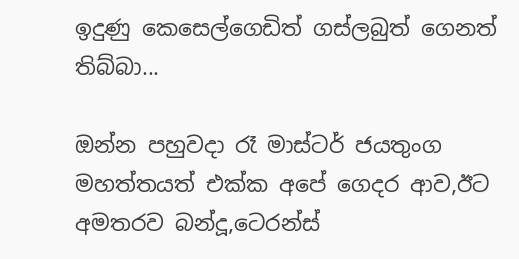ඉදුණු කෙසෙල්ගෙඩිත් ගස්ලබුත් ගෙනත් තිබ්බා...

ඔන්න පහුවදා රෑ මාස්ටර් ජයතුංග මහත්තයත් එක්ක අපේ ගෙදර ආව,ඊට අමතරව බන්දූ,ටෙරන්ස්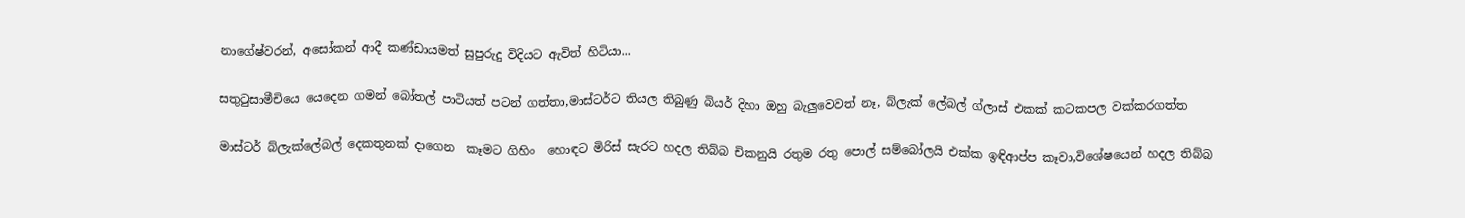නාගේෂ්වරන්, අසෝකන් ආදී කණ්ඩායමත් සුපුරුදු විදියට ඇවිත් හිටියා...

සතුටුසාමීචියෙ යෙදෙන ගමන් බෝතල් පාටියත් පටන් ගත්තා,මාස්ටර්ට තියල තිබුණු බියර් දිහා ඔහු බැලුවෙවත් නෑ, බ්ලැක් ලේබල් ග්ලාස් එකක් කටකපල වක්කරගත්ත

මාස්ටර් බ්ලැක්ලේබල් දෙකතුනක් දාගෙන  කෑමට ගිහිං  හොඳට මිරිස් සැරට හදල තිබ්බ චිකනුයි රතුම රතු පොල් සම්බෝලයි එක්ක ඉඳිආප්ප කෑවා,විශේෂයෙන් හදල තිබ්බ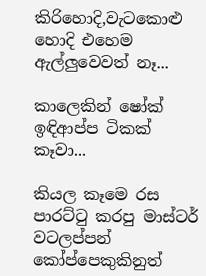කිරිහොදි,වැටකොළු හොදි එහෙම ඇල්ලුවෙවත් නෑ...

කාලෙකින් ෂෝක් ඉඳිආප්ප ටිකක් කෑවා...

කියල කෑමෙ රස පාරට්ටු කරපු මාස්ටර් වටලප්පන් කෝප්පෙකුකිනුත්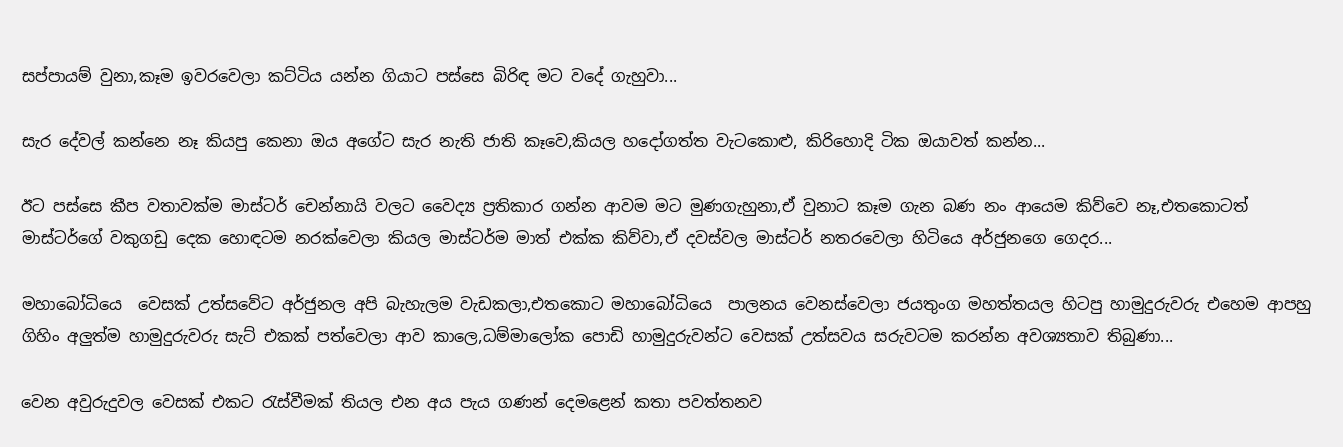සප්පායම් වුනා,කෑම ඉවරවෙලා කට්ටිය යන්න ගියාට පස්සෙ බිරිඳ මට වදේ ගැහුවා...

සැර දේවල් කන්නෙ නෑ කියපු කෙනා ඔය අගේට සැර නැති ජාති කෑවෙ,කියල හදෝගත්ත වැටකොළු, කිරිහොදි ටික ඔයාවත් කන්න...

ඊට පස්සෙ කීප වතාවක්ම මාස්ටර් චෙන්නායි වලට වෛද්‍ය ප්‍රතිකාර ගන්න ආවම මට මුණගැහුනා,ඒ වුනාට කෑම ගැන බණ නං ආයෙම කිව්වෙ නෑ,එතකොටත් මාස්ටර්ගේ වකුගඩු දෙක හොඳටම නරක්වෙලා කියල මාස්ටර්ම මාත් එක්ක කිව්වා,ඒ දවස්වල මාස්ටර් නතරවෙලා හිටියෙ අර්ජුනගෙ ගෙදර...

මහාබෝධියෙ  වෙසක් උත්සවේට අර්ජුනල අපි බැහැලම වැඩකලා,එතකොට මහාබෝධියෙ  පාලනය වෙනස්වෙලා ජයතුංග මහත්තයල හිටපු හාමුදුරුවරු එහෙම ආපහු ගිහිං අලුත්ම හාමුදුරුවරු සැට් එකක් පත්වෙලා ආව කාලෙ,ධම්මාලෝක පොඩි හාමුදුරුවන්ට වෙසක් උත්සවය සරුවටම කරන්න අවශ්‍යතාව තිබුණා...

වෙන අවුරුදුවල වෙසක් එකට රැස්වීමක් තියල එන අය පැය ගණන් දෙමළෙන් කතා පවත්තනව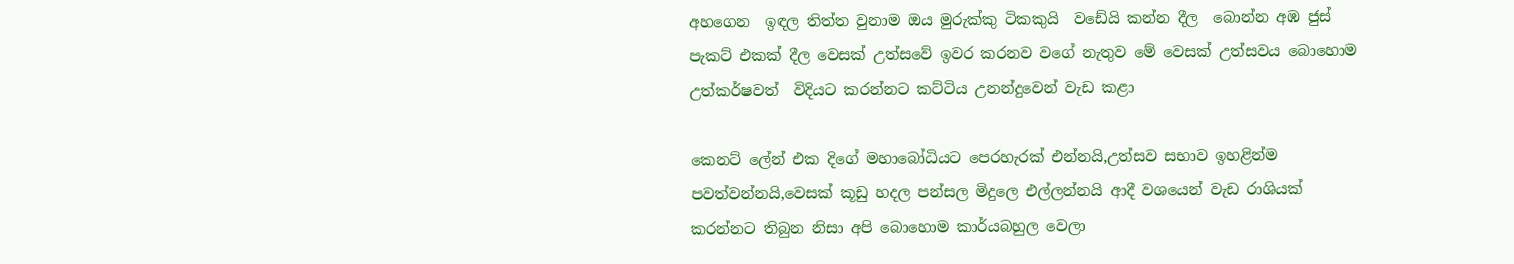අහගෙන  ඉඳල තිත්ත වුනාම ඔය මුරුක්කු ටිකකුයි  වඩේයි කන්න දීල  බොන්න අඹ ජුස් පැකට් එකක් දීල වෙසක් උත්සවේ ඉවර කරනව වගේ නැතුව මේ වෙසක් උත්සවය බොහොම උත්කර්ෂවත්  විදියට කරන්නට කට්ටිය උනන්දුවෙන් වැඩ කළා

කෙනට් ලේන් එක දිගේ මහාබෝධියට පෙරහැරක් එන්නයි,උත්සව සභාව ඉහළින්ම පවත්වන්නයි,වෙසක් කූඩු හදල පන්සල මිදුලෙ එල්ලන්නයි ආදී වශයෙන් වැඩ රාශියක් කරන්නට තිබුන නිසා අපි බොහොම කාර්යබහුල වෙලා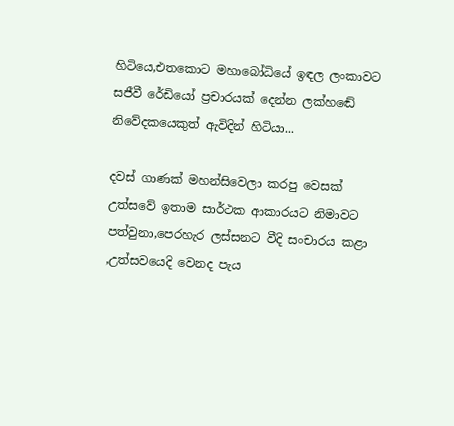හිටියෙ,එතකොට මහාබෝධියේ ඉඳල ලංකාවට සජීවී රේඩියෝ ප්‍රචාරයක් දෙන්න ලක්හඬේ නිවේදකයෙකුත් ඇවිදින් හිටියා...

දවස් ගාණක් මහන්සිවෙලා කරපු වෙසක් උත්සවේ ඉතාම සාර්ථක ආකාරයට නිමාවට පත්වුනා,පෙරහැර ලස්සනට වීදි සංචාරය කළා ,උත්සවයෙදි වෙනද පැය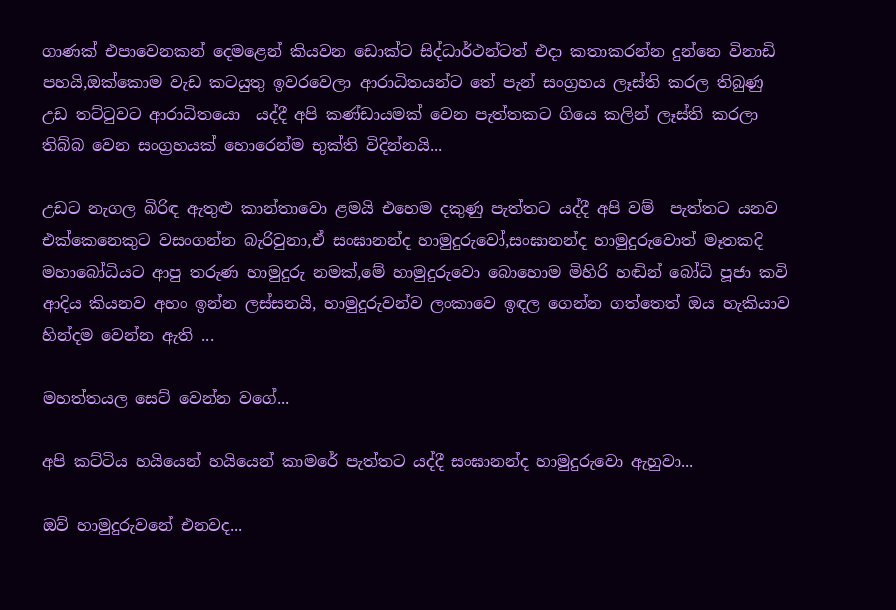ගාණක් එපාවෙනකන් දෙමළෙන් කියවන ඩොක්ට සිද්ධාර්ථන්ටත් එදා කතාකරන්න දුන්නෙ විනාඩි පහයි,ඔක්කොම වැඩ කටයුතු ඉවරවෙලා ආරාධිතයන්ට තේ පැන් සංග්‍රහය ලෑස්ති කරල තිබුණු උඩ තට්ටුවට ආරාධිතයො  යද්දී අපි කණ්ඩායමක් වෙන පැත්තකට ගියෙ කලින් ලෑස්ති කරලා තිබ්බ වෙන සංග්‍රහයක් හොරෙන්ම භුක්ති විදින්නයි...

උඩට නැගල බිරිඳ ඇතුළු කාන්තාවො ළමයි එහෙම දකුණු පැත්තට යද්දී අපි වම්  පැත්තට යනව එක්කෙනෙකුට වසංගන්න බැරිවුනා,ඒ සංඝානන්ද හාමුදුරුවෝ,සංඝානන්ද හාමුදුරුවොත් මෑතකදි මහාබෝධියට ආපු තරුණ හාමුදුරු නමක්,මේ හාමුදුරුවො බොහොම මිහිරි හඬින් බෝධි පූජා කවි ආදිය කියනව අහං ඉන්න ලස්සනයි, හාමුදුරුවන්ව ලංකාවෙ ඉඳල ගෙන්න ගත්තෙත් ඔය හැකියාව හින්දම වෙන්න ඇති ...

මහත්තයල සෙට් වෙන්න වගේ...

අපි කට්ටිය හයියෙන් හයියෙන් කාමරේ පැත්තට යද්දී සංඝානන්ද හාමුදුරුවො ඇහුවා...

ඔව් හාමුදුරුවනේ එනවද...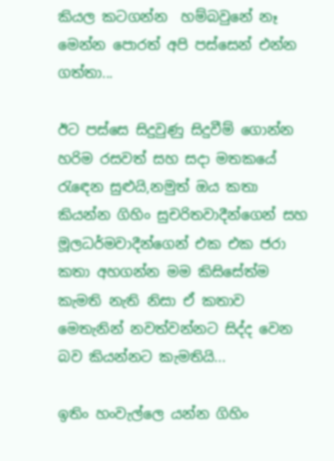කියල කටගන්න  හම්බවුනේ නෑ මෙන්න පොරත් අපි පස්සෙන් එන්න ගත්තා...

ඊට පස්සෙ සිදුවුණු සිදුවීම් ගොන්න හරිම රසවත් සහ සදා මතකයේ රැඳෙන සුළුයි,නමුත් ඔය කතා කියන්න ගිහිං සුචරිතවාදීන්ගෙන් සහ මූලධර්මවාදීන්ගෙන් එක එක ජරා කතා අහගන්න මම කිසිසේත්ම කැමති නැති නිසා ඒ කතාව මෙතැනින් නවත්වන්නට සිද්ද වෙන බව කියන්නට කැමතියි...

ඉතිං හංවැල්ලෙ යන්න ගිහිං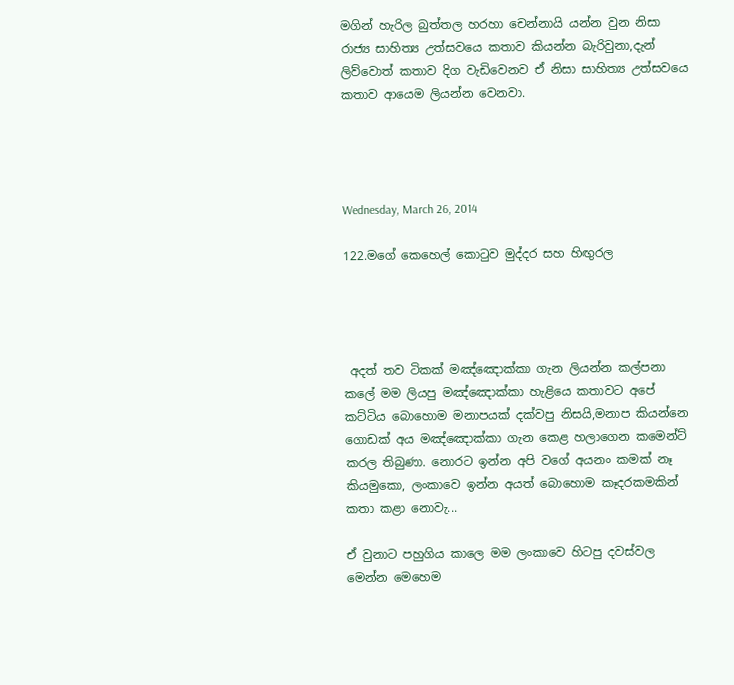මගින් හැරිල බුත්තල හරහා චෙන්නායි යන්න වුන නිසා රාජ්‍ය සාහිත්‍ය උත්සවයෙ කතාව කියන්න බැරිවුනා,දැන් ලිව්වොත් කතාව දිග වැඩිවෙනව ඒ නිසා සාහිත්‍ය උත්සවයෙ කතාව ආයෙම ලියන්න වෙනවා.




Wednesday, March 26, 2014

122.මගේ කෙහෙල් කොටුව මුද්දර සහ හිඟුරල




 අදත් තව ටිකක් මඤ්ඤොක්කා ගැන ලියන්න කල්පනා කලේ මම ලියපු මඤ්ඤොක්කා හැළියෙ කතාවට අපේ කට්ටිය බොහොම මනාපයක් දක්වපු නිසයි,මනාප කියන්නෙ ගොඩක් අය මඤ්ඤොක්කා ගැන කෙළ හලාගෙන කමෙන්ට් කරල තිබුණා. නොරට ඉන්න අපි වගේ අයනං කමක් නෑ කියමුකො, ලංකාවෙ ඉන්න අයත් බොහොම කෑදරකමකින් කතා කළා නොවැ...

ඒ වුනාට පහුගිය කාලෙ මම ලංකාවෙ හිටපු දවස්වල මෙන්න මෙහෙම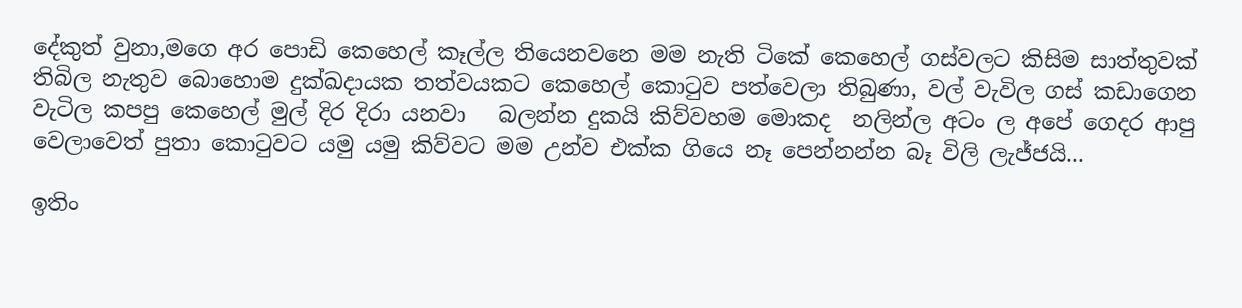දේකුත් වුනා,මගෙ අර පොඩි කෙහෙල් කෑල්ල තියෙනවනෙ මම නැති ටිකේ කෙහෙල් ගස්වලට කිසිම සාත්තුවක් තිබිල නැතුව බොහොම දුක්ඛදායක තත්වයකට කෙහෙල් කොටුව පත්වෙලා තිබුණා, වල් වැවිල ගස් කඩාගෙන වැටිල කපපු කෙහෙල් මුල් දිර දිරා යනවා   බලන්න දුකයි කිව්වහම මොකද  නලින්ල අටං ල අපේ ගෙදර ආපු වෙලාවෙත් පුතා කොටුවට යමු යමු කිව්වට මම උන්ව එක්ක ගියෙ නෑ පෙන්නන්න බෑ විලි ලැජ්ජයි...

ඉතිං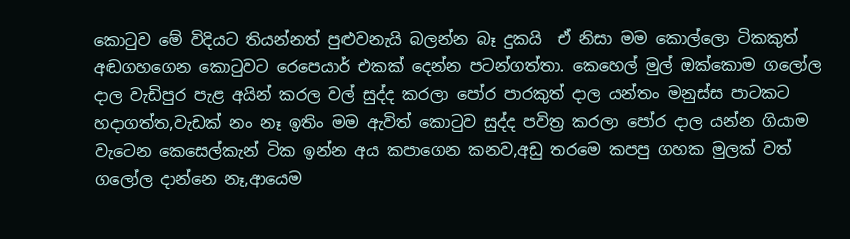කොටුව මේ විදියට තියන්නත් පුළුවනැයි බලන්න බෑ දුකයි  ඒ නිසා මම කොල්ලො ටිකකුත් අඬගහගෙන කොටුවට රෙපෙයාර් එකක් දෙන්න පටන්ගත්තා. කෙහෙල් මුල් ඔක්කොම ගලෝල දාල වැඩිපුර පැළ අයින් කරල වල් සුද්ද කරලා පෝර පාරකුත් දාල යන්තං මනුස්ස පාටකට හදාගත්ත,වැඩක් නං නෑ ඉතිං මම ඇවිත් කොටුව සුද්ද පවිත්‍ර කරලා පෝර දාල යන්න ගියාම  වැටෙන කෙසෙල්කැන් ටික ඉන්න අය කපාගෙන කනව,අඩු තරමෙ කපපු ගහක මුලක් වත් ගලෝල දාන්නෙ නෑ,ආයෙම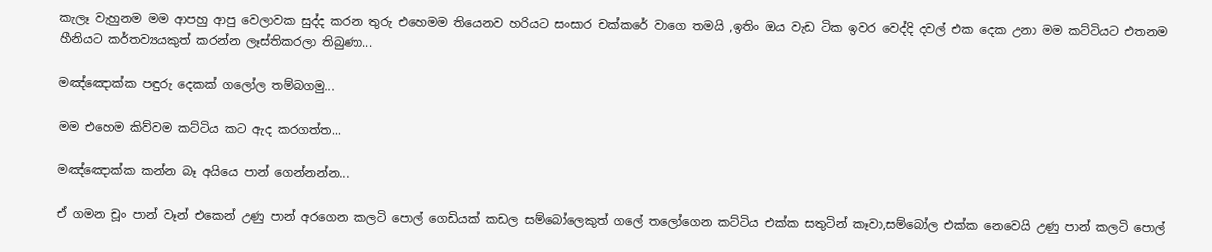කැලෑ වැහුනම මම ආපහු ආපු වෙලාවක සුද්ද කරන තුරු එහෙමම තියෙනව හරියට සංසාර චක්කරේ වාගෙ තමයි ,ඉතිං ඔය වැඩ ටික ඉවර වෙද්දි දවල් එක දෙක උනා මම කට්ටියට එතනම හීනියට කර්තව්‍යයකුත් කරන්න ලෑස්තිකරලා තිබුණා...

මඤ්ඤොක්ක පඳුරු දෙකක් ගලෝල තම්බගමු...

මම එහෙම කිව්වම කට්ටිය කට ඇද කරගත්ත...

මඤ්ඤොක්ක කන්න බෑ අයියෙ පාන් ගෙන්නන්න...

ඒ ගමන චූං පාන් වෑන් එකෙන් උණු පාන් අරගෙන කලටි පොල් ගෙඩියක් කඩල සම්බෝලෙකුත් ගලේ තලෝගෙන කට්ටිය එක්ක සතුටින් කෑවා,සම්බෝල එක්ක නෙවෙයි උණු පාන් කලටි පොල්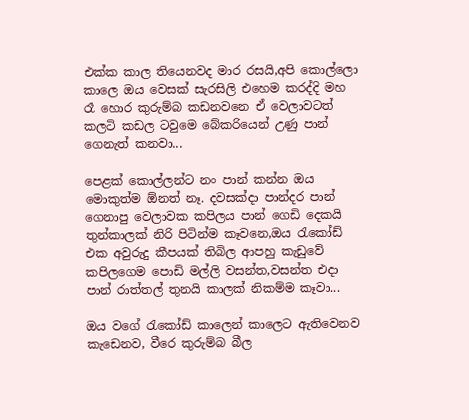එක්ක කාල තියෙනවද මාර රසයි,අපි කොල්ලො කාලෙ ඔය වෙසක් සැරසිලි එහෙම කරද්දි මහ රෑ හොර කුරුම්බ කඩනවනෙ ඒ වෙලාවටත් කලටි කඩල ටවුමෙ බේකරියෙන් උණු පාන් ගෙනැත් කනවා...

පෙළක් කොල්ලන්ට නං පාන් කන්න ඔය මොකුත්ම ඕනත් නෑ. දවසක්දා පාන්දර පාන් ගෙනාපු වෙලාවක කපිලය පාන් ගෙඩි දෙකයි තුන්කාලක් නිරි පිටින්ම කෑවනෙ,ඔය රැකෝඩ් එක අවුරුදු කීපයක් තිබිල ආපහු කැඩුවේ කපිලගෙම පොඩි මල්ලි වසන්ත,වසන්ත එදා පාන් රාත්තල් තුනයි කාලක් නිකම්ම කෑවා...

ඔය වගේ රැකෝඩ් කාලෙන් කාලෙට ඇතිවෙනව කැඩෙනව, වීරෙ කුරුම්බ බීල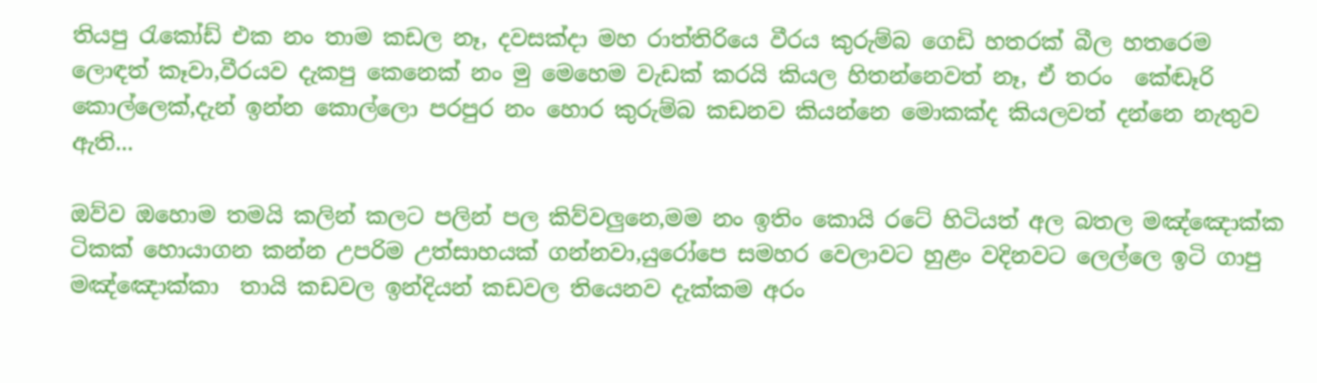තියපු රැකෝඩ් එක නං තාම කඩල නෑ, දවසක්දා මහ රාත්තිරියෙ වීරය කුරුම්බ ගෙඩි හතරක් බීල හතරෙම ලොඳත් කෑවා,වීරයව දැකපු කෙනෙක් නං මු මෙහෙම වැඩක් කරයි කියල හිතන්නෙවත් නෑ, ඒ තරං  කේඬෑරි කොල්ලෙක්,දැන් ඉන්න කොල්ලො පරපුර නං හොර කුරුම්බ කඩනව කියන්නෙ මොකක්ද කියලවත් දන්නෙ නැතුව ඇති...

ඔව්ව ඔහොම තමයි කලින් කලට පලින් පල කිව්වලුනෙ,මම නං ඉතිං කොයි රටේ හිටියත් අල බතල මඤ්ඤොක්ක ටිකක් හොයාගන කන්න උපරිම උත්සාහයක් ගන්නවා,යුරෝපෙ සමහර වෙලාවට හුළං වදිනවට ලෙල්ලෙ ඉටි ගාපු මඤ්ඤොක්කා  තායි කඩවල ඉන්දියන් කඩවල තියෙනව දැක්කම අරං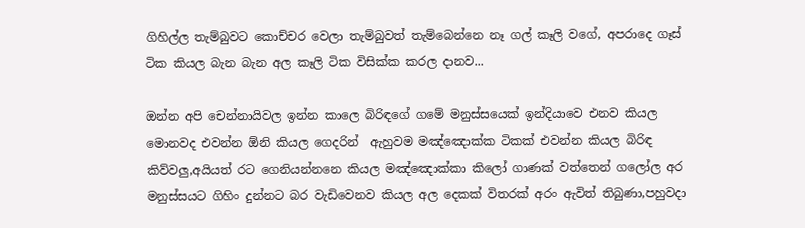ගිහිල්ල තැම්බුවට කොච්චර වෙලා තැම්බුවත් තැම්බෙන්නෙ නෑ ගල් කෑලි වගේ, අපරාදෙ ගෑස් ටික කියල බැන බැන අල කෑලි ටික විසික්ක කරල දානව...

ඔන්න අපි චෙන්නායිවල ඉන්න කාලෙ බිරිඳගේ ගමේ මනුස්සයෙක් ඉන්දියාවෙ එනව කියල මොනවද එවන්න ඕනි කියල ගෙදරින්  ඇහුවම මඤ්ඤොක්ක ටිකක් එවන්න කියල බිරිඳ කිව්වලු,අයියත් රට ගෙනියන්නනෙ කියල මඤ්ඤොක්කා කිලෝ ගාණක් වත්තෙන් ගලෝල අර මනුස්සයට ගිහිං දුන්නට බර වැඩිවෙනව කියල අල දෙකක් විතරක් අරං ඇවිත් තිබුණා,පහුවදා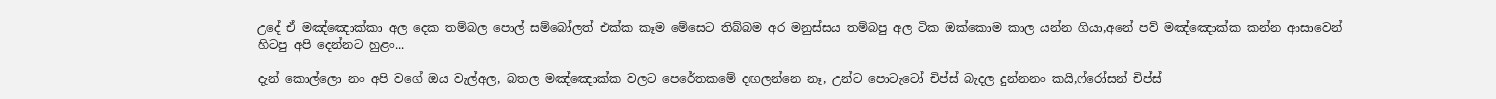උදේ ඒ මඤ්ඤොක්කා අල දෙක තම්බල පොල් සම්බෝලත් එක්ක කෑම මේසෙට තිබ්බම අර මනුස්සය තම්බපු අල ටික ඔක්කොම කාල යන්න ගියා,අනේ පව් මඤ්ඤොක්ක කන්න ආසාවෙන් හිටපු අපි දෙන්නට හුළං...

දැන් කොල්ලො නං අපි වගේ ඔය වැල්අල, බතල මඤ්ඤොක්ක වලට පෙරේතකමේ දඟලන්නෙ නෑ, උන්ට පොටැටෝ චිප්ස් බැදල දුන්නනං කයි,ෆ්රෝසන් චිප්ස්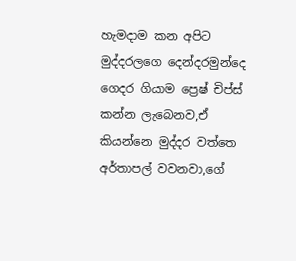හැමදාම කන අපිට  මුද්දරලගෙ දෙන්දරමුන්දෙ ගෙදර ගියාම ප්‍රෙෂ් චිප්ස් කන්න ලැබෙනව,ඒ කියන්නෙ මුද්දර වත්තෙ අර්තාපල් වවනවා,ගේ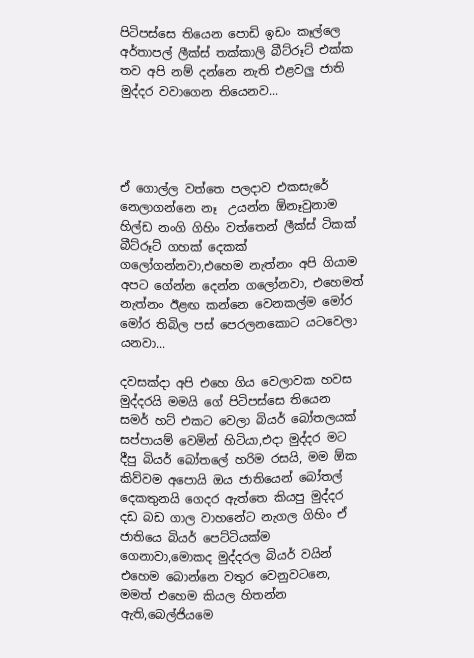පිටිපස්සෙ තියෙන පොඩි ඉඩං කෑල්ලෙ අර්තාපල් ලීක්ස් තක්කාලි බීට්රූට් එක්ක තව අපි නම් දන්නෙ නැති එළවලු ජාති මුද්දර වවාගෙන තියෙනව...




ඒ ගොල්ල වත්තෙ පලදාව එකසැරේ නෙලාගන්නෙ නෑ  උයන්න ඕනෑවුනාම හිල්ඩ නංගි ගිහිං වත්තෙන් ලීක්ස් ටිකක් බීට්රූට් ගහක් දෙකක් ගලෝගන්නවා,එහෙම නැත්නං අපි ගියාම අපට ගේන්න දෙන්න ගලෝනවා, එහෙමත් නැත්නං ඊළඟ කන්නෙ වෙනකල්ම මෝර මෝර තිබිල පස් පෙරලනකොට යටවෙලා යනවා...

දවසක්දා අපි එහෙ ගිය වෙලාවක හවස මුද්දරයි මමයි ගේ පිටිපස්සෙ තියෙන සමර් හට් එකට වෙලා බියර් බෝතලයක් සප්පායම් වෙමින් හිටියා,එදා මුද්දර මට දීපු බියර් බෝතලේ හරිම රසයි, මම ඕක කිව්වම අපොයි ඔය ජාතියෙන් බෝතල් දෙකතුනයි ගෙදර ඇත්තෙ කියපු මුද්දර දඩ බඩ ගාල වාහනේට නැගල ගිහිං ඒ ජාතියෙ බියර් පෙට්ටියක්ම ගෙනාවා,මොකද මුද්දරල බියර් වයින් එහෙම බොන්නෙ වතුර වෙනුවටනෙ, මමත් එහෙම කියල හිතන්න ඇති,බෙල්ජියමෙ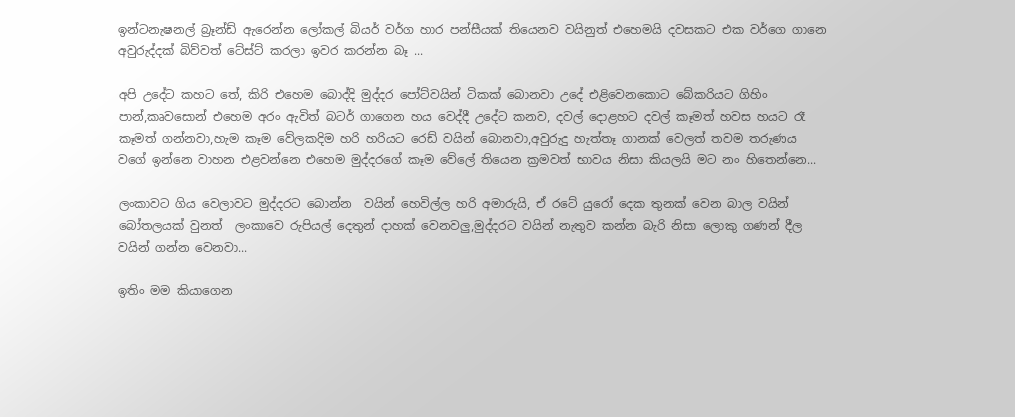ඉන්ටනැෂනල් බ්‍රෑන්ඩ් ඇරෙන්න ලෝකල් බියර් වර්ග හාර පන්සීයක් තියෙනව වයිනුත් එහෙමයි දවසකට එක වර්ගෙ ගානෙ අවුරුද්දක් බිව්වත් ටේස්ට් කරලා ඉවර කරන්න බෑ ...

අපි උදේට කහට තේ, කිරි එහෙම බොද්දි මුද්දර පෝට්වයින් ටිකක් බොනවා උදේ එළිවෙනකොට බේකරියට ගිහිං පාන්,කෘවසොන් එහෙම අරං ඇවිත් බටර් ගාගෙන හය වෙද්දී උදේට කනව, දවල් දොළහට දවල් කෑමත් හවස හයට රෑ කෑමත් ගන්නවා,හැම කෑම වේලකදිම හරි හරියට රෙඩ් වයින් බොනවා,අවුරුදු හැත්තෑ ගානක් වෙලත් තවම තරුණය වගේ ඉන්නෙ වාහන එළවන්නෙ එහෙම මුද්දරගේ කෑම වේලේ තියෙන ක්‍රමවත් භාවය නිසා කියලයි මට නං හිතෙන්නෙ...

ලංකාවට ගිය වෙලාවට මුද්දරට බොන්න  වයින් හෙවිල්ල හරි අමාරුයි, ඒ රටේ යුරෝ දෙක තුනක් වෙන බාල වයින් බෝතලයක් වුනත්  ලංකාවෙ රුපියල් දෙතුන් දාහක් වෙනවලු,මුද්දරට වයින් නැතුව කන්න බැරි නිසා ලොකු ගණන් දීල වයින් ගන්න වෙනවා...

ඉතිං මම කියාගෙන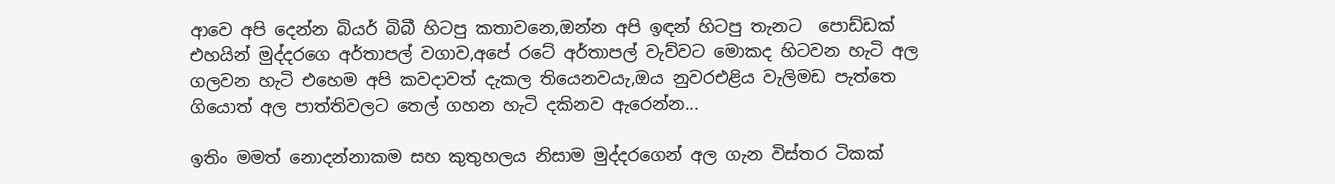ආවෙ අපි දෙන්න බියර් බිබී හිටපු කතාවනෙ,ඔන්න අපි ඉඳන් හිටපු තැනට  පොඩ්ඩක් එහයින් මුද්දරගෙ අර්තාපල් වගාව,අපේ රටේ අර්තාපල් වැව්වට මොකද හිටවන හැටි අල ගලවන හැටි එහෙම අපි කවදාවත් දැකල තියෙනවයැ,ඔය නුවරඑළිය වැලිමඩ පැත්තෙ ගියොත් අල පාත්තිවලට තෙල් ගහන හැටි දකිනව ඇරෙන්න...

ඉතිං මමත් නොදන්නාකම සහ කුතුහලය නිසාම මුද්දරගෙන් අල ගැන විස්තර ටිකක්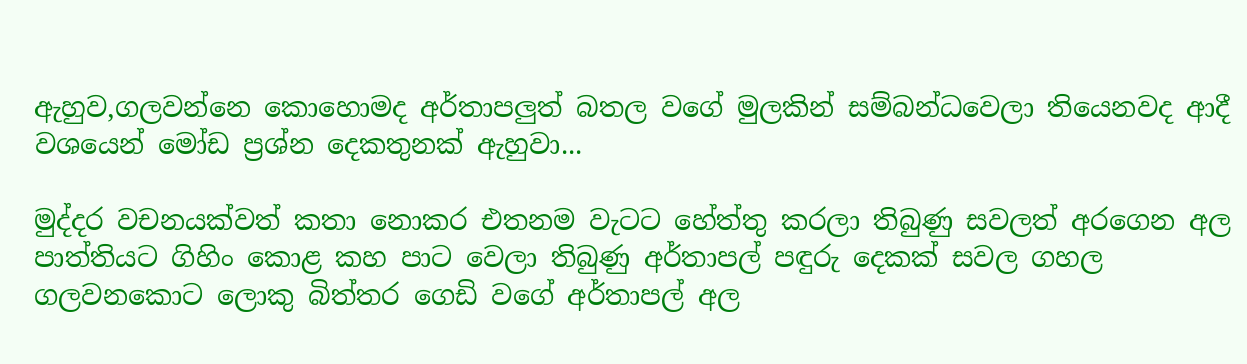ඇහුව,ගලවන්නෙ කොහොමද අර්තාපලුත් බතල වගේ මුලකින් සම්බන්ධවෙලා තියෙනවද ආදී වශයෙන් මෝඩ ප්‍රශ්න දෙකතුනක් ඇහුවා...

මුද්දර වචනයක්වත් කතා නොකර එතනම වැටට හේත්තු කරලා තිබුණු සවලත් අරගෙන අල පාත්තියට ගිහිං කොළ කහ පාට වෙලා තිබුණු අර්තාපල් පඳුරු දෙකක් සවල ගහල ගලවනකොට ලොකු බිත්තර ගෙඩි වගේ අර්තාපල් අල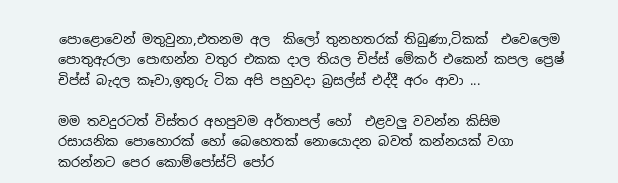පොළොවෙන් මතුවුනා,එතනම අල  කිලෝ තුනහතරක් තිබුණා,ටිකක්  එවෙලෙම පොතුඇරලා පොඟන්න වතුර එකක දාල තියල චිප්ස් මේකර් එකෙන් කපල ප්‍රෙෂ් චිප්ස් බැදල කෑවා,ඉතුරු ටික අපි පහුවදා බ්‍රසල්ස් එද්දී අරං ආවා ...

මම තවදුරටත් විස්තර අහපුවම අර්තාපල් හෝ  එළවලු වවන්න කිසිම රසායනික පොහොරක් හෝ බෙහෙතක් නොයොදන බවත් කන්නයක් වගා කරන්නට පෙර කොම්පෝස්ට් පෝර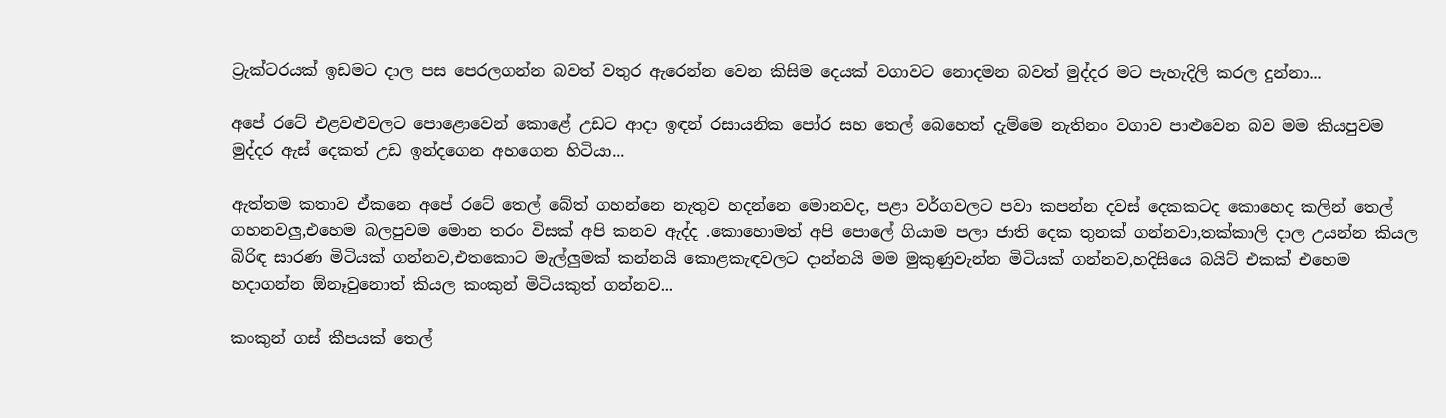ට්‍රැක්ටරයක් ඉඩමට දාල පස පෙරලගන්න බවත් වතුර ඇරෙන්න වෙන කිසිම දෙයක් වගාවට නොදමන බවත් මුද්දර මට පැහැදිලි කරල දුන්නා...

අපේ රටේ එළවළුවලට පොළොවෙන් කොළේ උඩට ආදා ඉඳන් රසායනික පෝර සහ තෙල් බෙහෙත් දැම්මෙ නැතිනං වගාව පාළුවෙන බව මම කියපුවම මුද්දර ඇස් දෙකත් උඩ ඉන්දගෙන අහගෙන හිටියා...

ඇත්තම කතාව ඒකනෙ අපේ රටේ තෙල් බේත් ගහන්නෙ නැතුව හදන්නෙ මොනවද, පළා වර්ගවලට පවා කපන්න දවස් දෙකකටද කොහෙද කලින් තෙල් ගහනවලු,එහෙම බලපුවම මොන තරං විසක් අපි කනව ඇද්ද .කොහොමත් අපි පොලේ ගියාම පලා ජාති දෙක තුනක් ගන්නවා,තක්කාලි දාල උයන්න කියල බිරිඳ සාරණ මිටියක් ගන්නව,එතකොට මැල්ලුමක් කන්නයි කොළකැඳවලට දාන්නයි මම මුකුණුවැන්න මිටියක් ගන්නව,හදිසියෙ බයිට් එකක් එහෙම හදාගන්න ඕනෑවුනොත් කියල කංකුන් මිටියකුත් ගන්නව...

කංකුන් ගස් කීපයක් තෙල්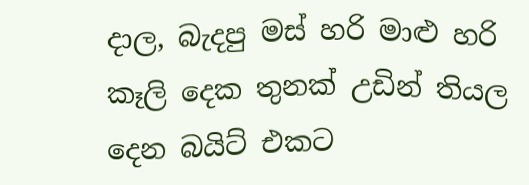දාල, බැදපු මස් හරි මාළු හරි කෑලි දෙක තුනක් උඩින් තියල දෙන බයිට් එකට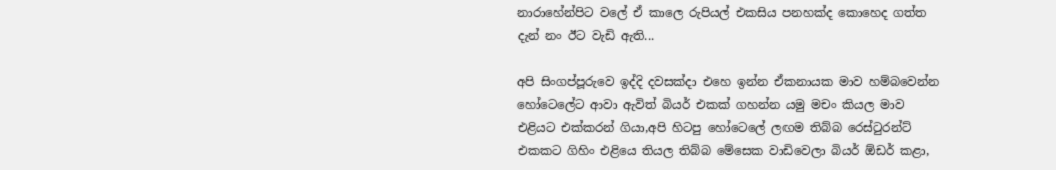නාරාහේන්පිට වලේ ඒ කාලෙ රුපියල් එකසිය පනහක්ද කොහෙද ගත්ත දැන් නං ඊට වැඩි ඇති...

අපි සිංගප්පූරුවෙ ඉද්දි දවසක්දා එහෙ ඉන්න ඒකනායක මාව හම්බවෙන්න හෝටෙලේට ආවා ඇවිත් බියර් එකක් ගහන්න යමු මචං කියල මාව එළියට එක්කරන් ගියා,අපි හිටපු හෝටෙලේ ලඟම තිබ්බ රෙස්ටුරන්ට් එකකට ගිහිං එළියෙ තියල තිබ්බ මේසෙක වාඩිවෙලා බියර් ඕඩර් කළා,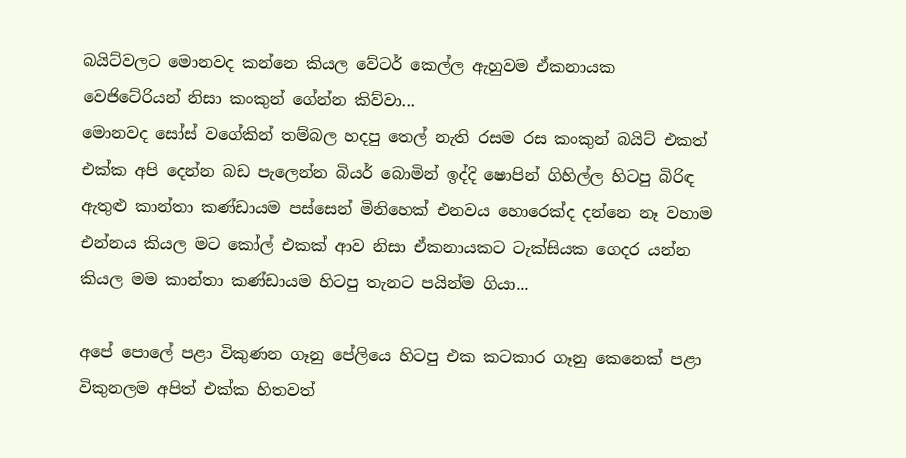බයිට්වලට මොනවද කන්නෙ කියල වේටර් කෙල්ල ඇහුවම ඒකනායක වෙජිටේරියන් නිසා කංකුන් ගේන්න කිව්වා...
මොනවද සෝස් වගේකින් තම්බල හදපු තෙල් නැති රසම රස කංකුන් බයිට් එකත් එක්ක අපි දෙන්න බඩ පැලෙන්න බියර් බොමින් ඉද්දි ෂොපින් ගිහිල්ල හිටපු බිරිඳ ඇතුළු කාන්තා කණ්ඩායම පස්සෙන් මිනිහෙක් එනවය හොරෙක්ද දන්නෙ නෑ වහාම එන්නය කියල මට කෝල් එකක් ආව නිසා ඒකනායකට ටැක්සියක ගෙදර යන්න කියල මම කාන්තා කණ්ඩායම හිටපු තැනට පයින්ම ගියා...

අපේ පොලේ පළා විකුණන ගෑනු පේලියෙ හිටපු එක කටකාර ගෑනු කෙනෙක් පළා විකුනලම අපිත් එක්ක හිතවත්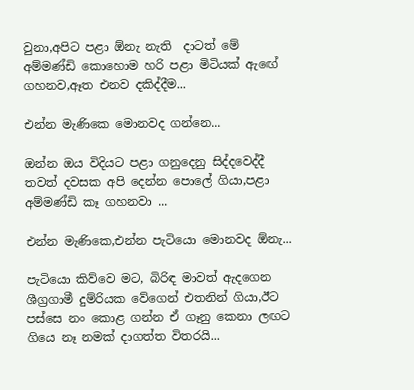වුනා,අපිට පළා ඕනැ නැති  දාටත් මේ අම්මණ්ඩි කොහොම හරි පළා මිටියක් ඇඟේ ගහනව,ඈත එනව දකිද්දීම...

එන්න මැණිකෙ මොනවද ගන්නෙ...

ඔන්න ඔය විදියට පළා ගනුදෙනු සිද්දවෙද්දී තවත් දවසක අපි දෙන්න පොලේ ගියා,පළා අම්මණ්ඩි කෑ ගහනවා ...

එන්න මැණිකෙ,එන්න පැටියො මොනවද ඕනැ...

පැටියො කිව්වෙ මට, බිරිඳ මාවත් ඇදගෙන ශීග්‍රගාමී දුම්රියක වේගෙන් එතනින් ගියා,ඊට පස්සෙ නං කොළ ගන්න ඒ ගෑනු කෙනා ලඟට ගියෙ නෑ නමක් දාගත්ත විතරයි...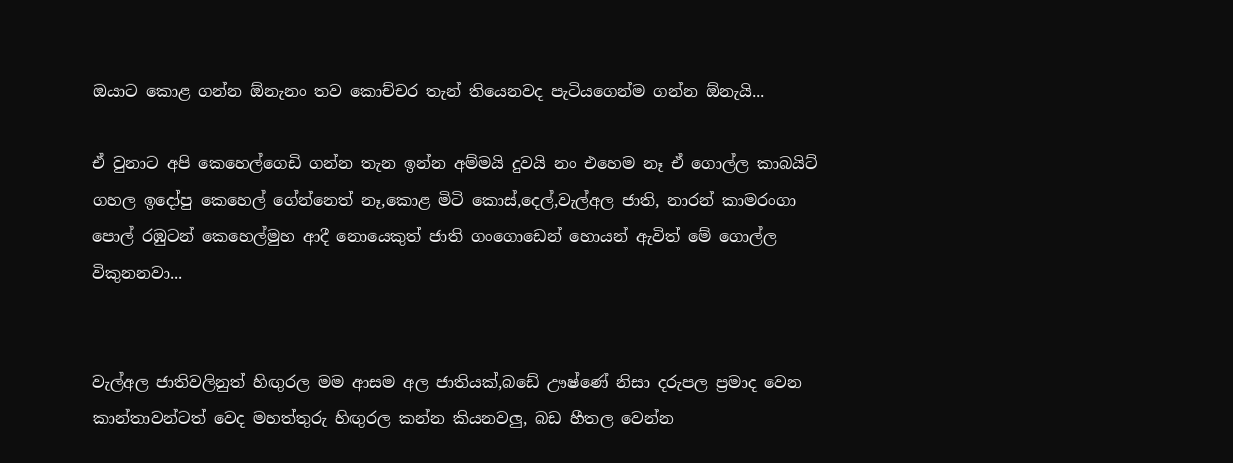ඔයාට කොළ ගන්න ඕනැනං තව කොච්චර තැන් තියෙනවද පැටියගෙන්ම ගන්න ඕනැයි...

ඒ වුනාට අපි කෙහෙල්ගෙඩි ගන්න තැන ඉන්න අම්මයි දුවයි නං එහෙම නෑ ඒ ගොල්ල කාබයිට් ගහල ඉදෝපු කෙහෙල් ගේන්නෙත් නෑ,කොළ මිටි කොස්,දෙල්,වැල්අල ජාති, නාරන් කාමරංගා පොල් රඹුටන් කෙහෙල්මුහ ආදී නොයෙකුත් ජාති ගංගොඩෙන් හොයන් ඇවිත් මේ ගොල්ල විකුනනවා...


වැල්අල ජාතිවලිනුත් හිඟුරල මම ආසම අල ජාතියක්,බඩේ ඌෂ්ණේ නිසා දරුපල ප්‍රමාද වෙන කාන්තාවන්ටත් වෙද මහත්තුරු හිඟුරල කන්න කියනවලු, බඩ හීතල වෙන්න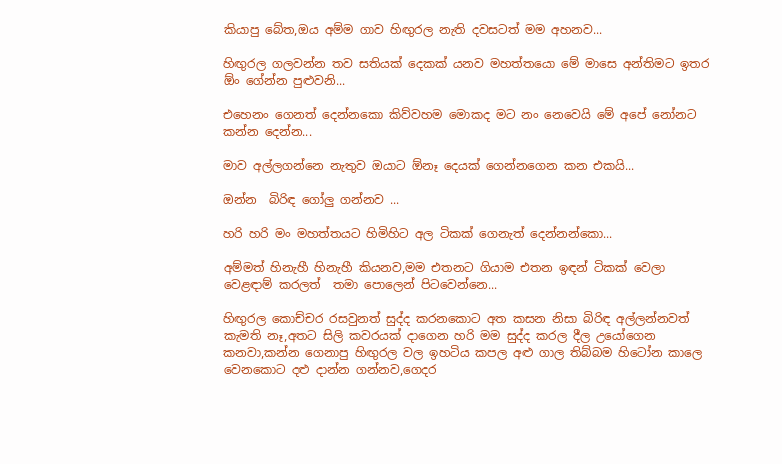කියාපු බේත,ඔය අම්ම ගාව හිඟුරල නැති දවසටත් මම අහනව...

හිඟුරල ගලවන්න තව සතියක් දෙකක් යනව මහත්තයො මේ මාසෙ අන්තිමට ඉතර ඕං ගේන්න පුළුවනි...

එහෙනං ගෙනත් දෙන්නකො කිව්වහම මොකද මට නං නෙවෙයි මේ අපේ නෝනට කන්න දෙන්න...

මාව අල්ලගන්නෙ නැතුව ඔයාට ඕනෑ දෙයක් ගෙන්නගෙන කන එකයි...

ඔන්න  බිරිඳ ගෝලු ගන්නව ...

හරි හරි මං මහත්තයට හිමිහිට අල ටිකක් ගෙනැත් දෙන්නන්කො...

අම්මත් හිනැහී හිනැහී කියනව,මම එතනට ගියාම එතන ඉඳන් ටිකක් වෙලා වෙළඳාම් කරලත්  තමා පොලෙන් පිටවෙන්නෙ...

හිඟුරල කොච්චර රසවුනත් සුද්ද කරනකොට අත කසන නිසා බිරිඳ අල්ලන්නවත් කැමති නෑ,අතට සිලි කවරයක් දාගෙන හරි මම සුද්ද කරල දීල උයෝගෙන කනවා,කන්න ගෙනාපු හිඟුරල වල ඉහටිය කපල අළු ගාල තිබ්බම හිටෝන කාලෙ වෙනකොට දළු දාන්න ගන්නව,ගෙදර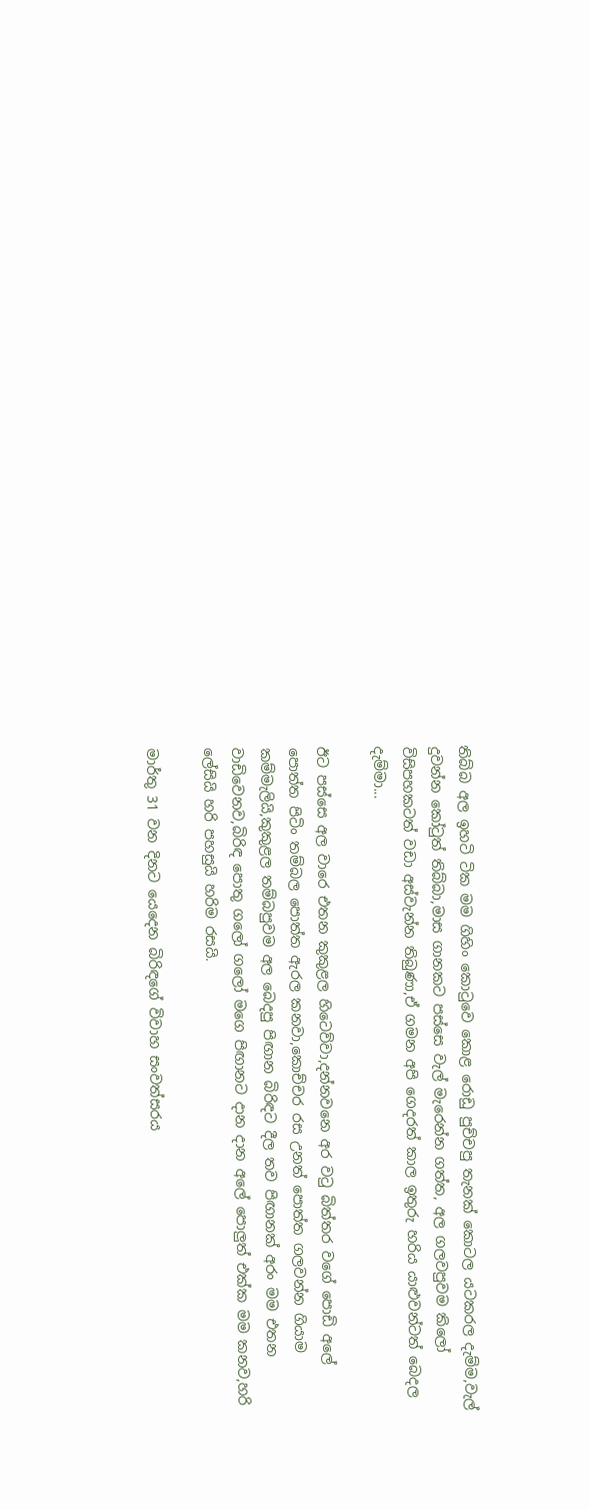තිබ්බ අල ඉහටි ටික මම ගිහිං කොටුවෙ කොළ රොඩු පුච්චපු තැනක් කොටල යටකරල දැම්ම,වැල් දුවන්න කෝටුත් තිබ්බා,මාස ගානකට පස්සෙ වැල් මැරෙන්න ගත්ත, අල ගලවපුවම කිලෝ විසිපහකටත් වඩා අස්වැන්න තිබුණා,ඒ ගමන අපි ගෙදරත් කාල ඉතුරු හරිය යාළුවන්ටත් බෙදල දැම්මා...

ඊට පස්සෙ අල වාරෙ එතන කුකුළල හිටෙව්වා,දන්නවනෙ අර වටු බිත්තර වගේ පොඩි අලේ පොත්ත පිටිං තම්බල පොත්ත ඇරල කනවා,කොච්චර රස උනත් පොත්ත ගලවන්න ගියාම කම්මැලියි,කුකුළල තම්බපුවම අල බෙදපු පිඟාන බිරිඳට දීල තව පිඟානක් අරං මම එතන වාඩිවෙනව,බිරිඳ පොතු ගලෝ ගලෝ මගෙ පිඟානට දාන දාන අලේ පොලුත් එක්ක මම කනව,හරි ලේසියි හරි පහසුයි හරිම රසයි.

මාර්තු 31 වන දිනට යෙදෙන බිරිඳගේ විවාහ සංවත්සරය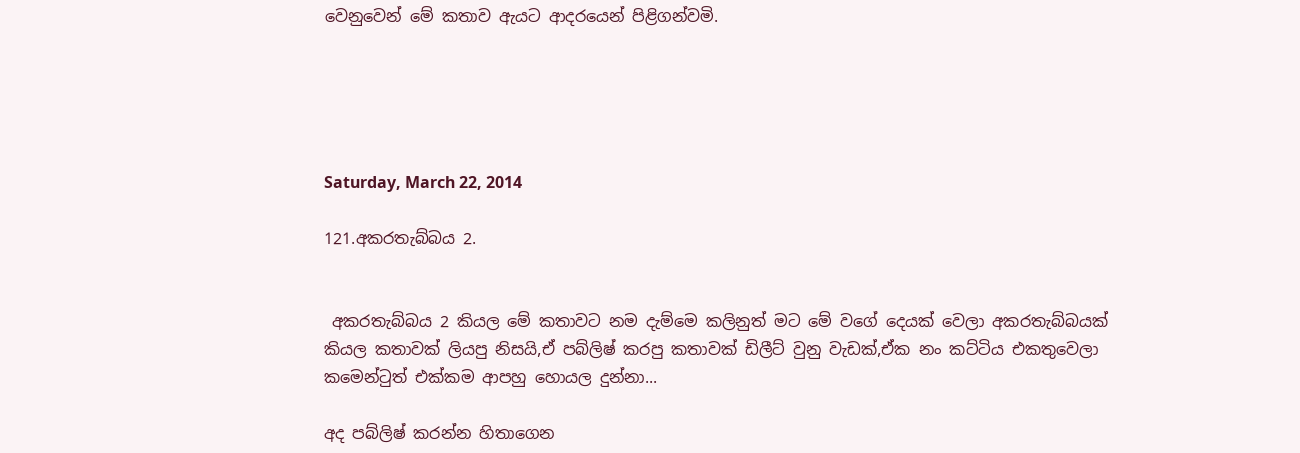වෙනුවෙන් මේ කතාව ඇයට ආදරයෙන් පිළිගන්වමි.





Saturday, March 22, 2014

121.අකරතැබ්බය 2.


 අකරතැබ්බය 2 කියල මේ කතාවට නම දැම්මෙ කලිනුත් මට මේ වගේ දෙයක් වෙලා අකරතැබ්බයක්  කියල කතාවක් ලියපු නිසයි,ඒ පබ්ලිෂ් කරපු කතාවක් ඩිලීට් වුනු වැඩක්,ඒක නං කට්ටිය එකතුවෙලා කමෙන්ටුත් එක්කම ආපහු හොයල දුන්නා...

අද පබ්ලිෂ් කරන්න හිතාගෙන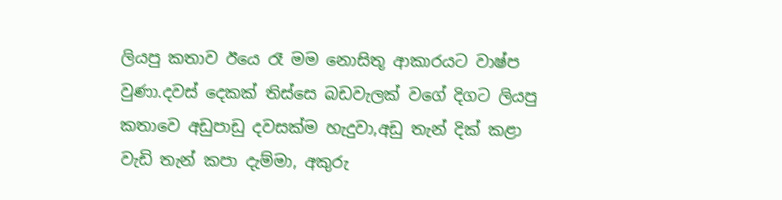ලියපු කතාව ඊයෙ රෑ මම නොසිතූ ආකාරයට වාෂ්ප වුණා.දවස් දෙකක් තිස්සෙ බඩවැලක් වගේ දිගට ලියපු කතාවෙ අඩුපාඩු දවසක්ම හැදුවා,අඩු තැන් දික් කළා වැඩි තැන් කපා දැම්මා, අකුරු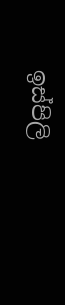ඉස්පිලි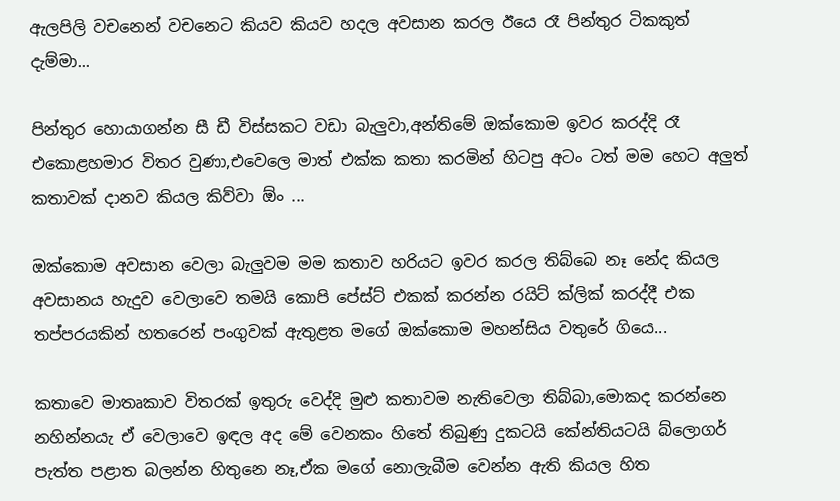ඇලපිලි වචනෙන් වචනෙට කියව කියව හදල අවසාන කරල ඊයෙ රෑ පින්තුර ටිකකුත් දැම්මා...

පින්තුර හොයාගන්න සී ඩී විස්සකට වඩා බැලුවා,අන්තිමේ ඔක්කොම ඉවර කරද්දි රෑ එකොළහමාර විතර වුණා,එවෙලෙ මාත් එක්ක කතා කරමින් හිටපු අටං ටත් මම හෙට අලුත් කතාවක් දානව කියල කිව්වා ඕං ...

ඔක්කොම අවසාන වෙලා බැලුවම මම කතාව හරියට ඉවර කරල තිබ්බෙ නෑ නේද කියල අවසානය හැදුව වෙලාවෙ තමයි කොපි පේස්ට් එකක් කරන්න රයිට් ක්ලික් කරද්දී එක තප්පරයකින් හතරෙන් පංගුවක් ඇතුළත මගේ ඔක්කොම මහන්සිය වතුරේ ගියෙ...

කතාවෙ මාතෘකාව විතරක් ඉතුරු වෙද්දි මුළු කතාවම නැතිවෙලා තිබ්බා,මොකද කරන්නෙ නහින්නයැ ඒ වෙලාවෙ ඉඳල අද මේ වෙනකං හිතේ තිබුණු දුකටයි කේන්තියටයි බ්ලොගර් පැත්ත පළාත බලන්න හිතුනෙ නෑ,ඒක මගේ නොලැබීම වෙන්න ඇති කියල හිත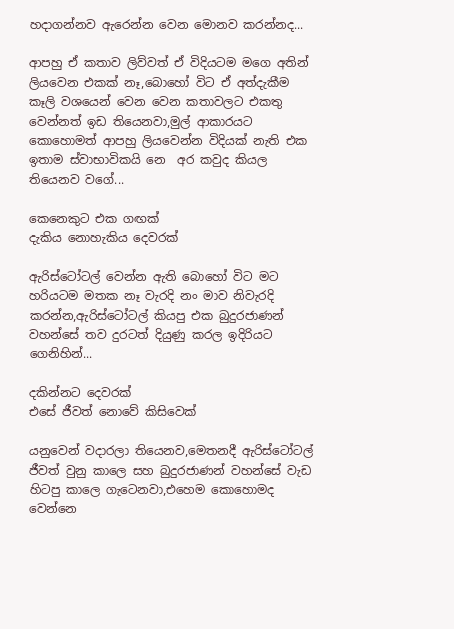හදාගන්නව ඇරෙන්න වෙන මොනව කරන්නද...

ආපහු ඒ කතාව ලිව්වත් ඒ විදියටම මගෙ අතින් ලියවෙන එකක් නෑ,බොහෝ විට ඒ අත්දැකීම කෑලි වශයෙන් වෙන වෙන කතාවලට එකතු වෙන්නත් ඉඩ තියෙනවා,මුල් ආකාරයට කොහොමත් ආපහු ලියවෙන්න විදියක් නැති එක ඉතාම ස්වාභාවිකයි නෙ  අර කවුද කියල තියෙනව වගේ...

කෙනෙකුට එක ගඟක්
දැකිය නොහැකිය දෙවරක්

ඇරිස්ටෝටල් වෙන්න ඇති බොහෝ විට මට හරියටම මතක නෑ වැරදි නං මාව නිවැරදි කරන්න,ඇරිස්ටෝටල් කියපු එක බුදුරජාණන් වහන්සේ තව දුරටත් දියුණු කරල ඉදිරියට ගෙනිහින්...

දකින්නට දෙවරක්
එසේ ජීවත් නොවේ කිසිවෙක්

යනුවෙන් වදාරලා තියෙනව,මෙතනදී ඇරිස්ටෝටල් ජීවත් වුනු කාලෙ සහ බුදුරජාණන් වහන්සේ වැඩ හිටපු කාලෙ ගැටෙනවා,එහෙම කොහොමද වෙන්නෙ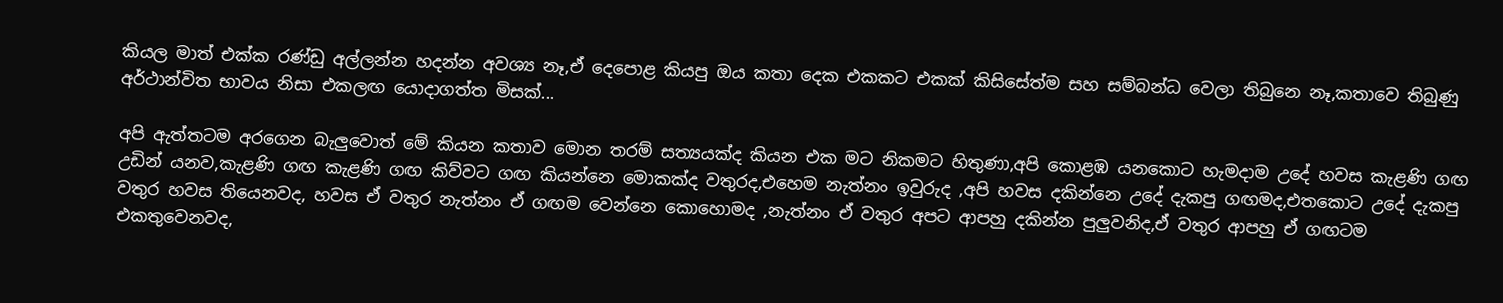කියල මාත් එක්ක රණ්ඩු අල්ලන්න හදන්න අවශ්‍ය නෑ,ඒ දෙපොළ කියපු ඔය කතා දෙක එකකට එකක් කිසිසේත්ම සහ සම්බන්ධ වෙලා තිබුනෙ නෑ,කතාවෙ තිබුණු අර්ථාන්විත භාවය නිසා එකලඟ යොදාගත්ත මිසක්...

අපි ඇත්තටම අරගෙන බැලුවොත් මේ කියන කතාව මොන තරම් සත්‍යයක්ද කියන එක මට නිකමට හිතුණා,අපි කොළඹ යනකොට හැමදාම උදේ හවස කැළණි ගඟ උඩින් යනව,කැළණි ගඟ කැළණි ගඟ කිව්වට ගඟ කියන්නෙ මොකක්ද වතුරද,එහෙම නැත්නං ඉවුරුද ,අපි හවස දකින්නෙ උදේ දැකපු ගඟමද,එතකොට උදේ දැකපු වතුර හවස තියෙනවද, හවස ඒ වතුර නැත්නං ඒ ගඟම වෙන්නෙ කොහොමද ,නැත්නං ඒ වතුර අපට ආපහු දකින්න පුලුවනිද,ඒ වතුර ආපහු ඒ ගඟටම එකතුවෙනවද,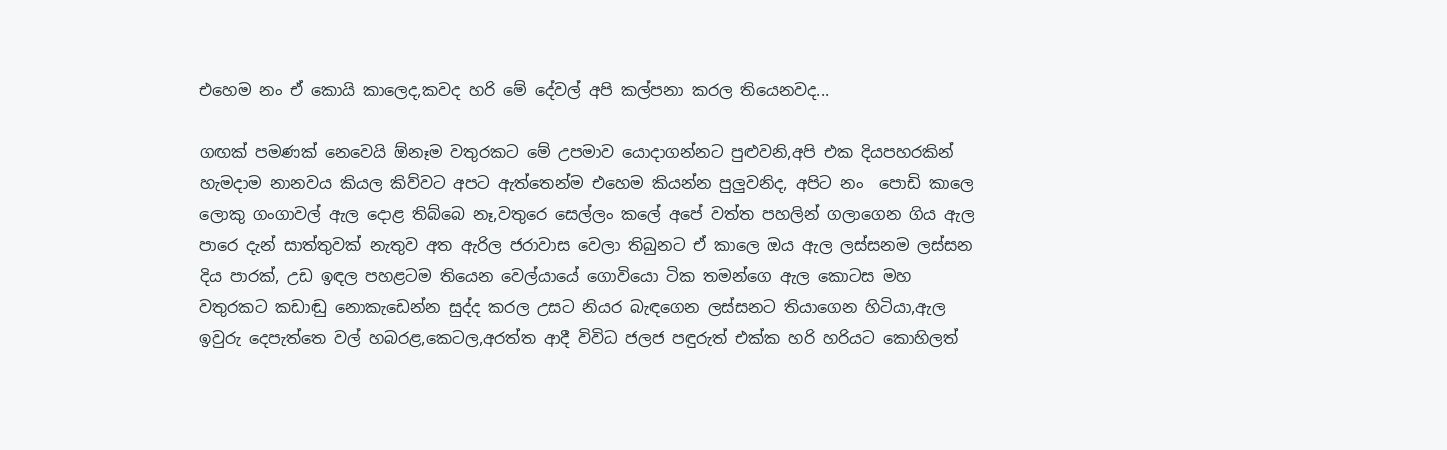එහෙම නං ඒ කොයි කාලෙද,කවද හරි මේ දේවල් අපි කල්පනා කරල තියෙනවද...

ගඟක් පමණක් නෙවෙයි ඕනෑම වතුරකට මේ උපමාව යොදාගන්නට පුළුවනි,අපි එක දියපහරකින් හැමදාම නානවය කියල කිව්වට අපට ඇත්තෙන්ම එහෙම කියන්න පුලුවනිද, අපිට නං  පොඩි කාලෙ ලොකු ගංගාවල් ඇල දොළ තිබ්බෙ නෑ,වතුරෙ සෙල්ලං කලේ අපේ වත්ත පහලින් ගලාගෙන ගිය ඇල පාරෙ දැන් සාත්තුවක් නැතුව අත ඇරිල ජරාවාස වෙලා තිබුනට ඒ කාලෙ ඔය ඇල ලස්සනම ලස්සන දිය පාරක්, උඩ ඉඳල පහළටම තියෙන වෙල්යායේ ගොවියො ටික තමන්ගෙ ඇල කොටස මහ වතුරකට කඩාඬු නොකැඩෙන්න සුද්ද කරල උසට නියර බැඳගෙන ලස්සනට තියාගෙන හිටියා,ඇල ඉවුරු දෙපැත්තෙ වල් හබරළ,කෙටල,අරත්ත ආදී විවිධ ජලජ පඳුරුත් එක්ක හරි හරියට කොහිලත්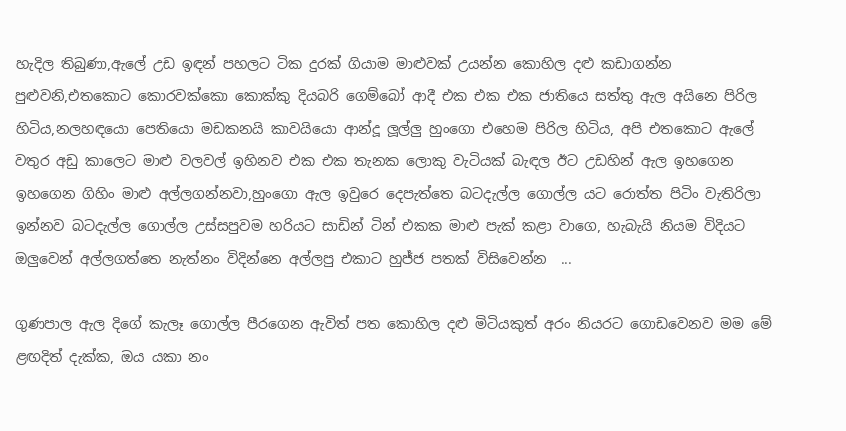හැදිල තිබුණා,ඇලේ උඩ ඉඳන් පහලට ටික දුරක් ගියාම මාළුවක් උයන්න කොහිල දළු කඩාගන්න පුළුවනි,එතකොට කොරවක්කො කොක්කු දියබරි ගෙම්බෝ ආදී එක එක එක ජාතියෙ සත්තු ඇල අයිනෙ පිරිල හිටිය,නලහඳයො පෙතියො මඩකනයි කාවයියො ආන්දූ ලූල්ලු හුංගො එහෙම පිරිල හිටිය, අපි එතකොට ඇලේ වතුර අඩු කාලෙට මාළු වලවල් ඉහිනව එක එක තැනක ලොකු වැටියක් බැඳල ඊට උඩහින් ඇල ඉහගෙන ඉහගෙන ගිහිං මාළු අල්ලගන්නවා,හුංගො ඇල ඉවුරෙ දෙපැත්තෙ බටදැල්ල ගොල්ල යට රොත්ත පිටිං වැතිරිලා ඉන්නව බටදැල්ල ගොල්ල උස්සපුවම හරියට සාඩින් ටින් එකක මාළු පැක් කළා වාගෙ, හැබැයි නියම විදියට ඔලුවෙන් අල්ලගත්තෙ නැත්නං විදින්නෙ අල්ලපු එකාට හුජ්ජ පතක් විසිවෙන්න  ...

ගුණපාල ඇල දිගේ කැලෑ ගොල්ල පීරගෙන ඇවිත් පත කොහිල දළු මිටියකුත් අරං නියරට ගොඩවෙනව මම මේ ළඟදිත් දැක්ක, ඔය යකා නං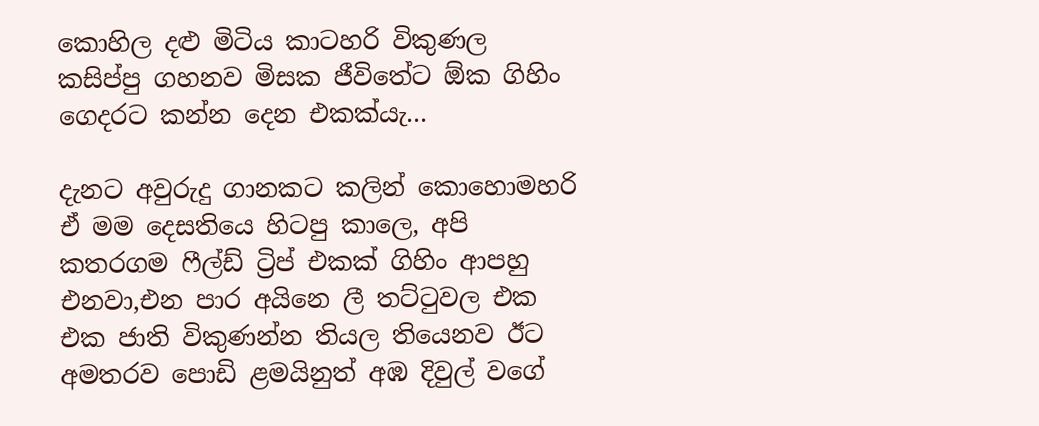කොහිල දළු මිටිය කාටහරි විකුණල කසිප්පු ගහනව මිසක ජීවිතේට ඕක ගිහිං ගෙදරට කන්න දෙන එකක්යැ...

දැනට අවුරුදු ගානකට කලින් කොහොමහරි ඒ මම දෙසතියෙ හිටපු කාලෙ, අපි කතරගම ෆීල්ඩ් ට්‍රිප් එකක් ගිහිං ආපහු එනවා,එන පාර අයිනෙ ලී තට්ටුවල එක එක ජාති විකුණන්න තියල තියෙනව ඊට අමතරව පොඩි ළමයිනුත් අඹ දිවුල් වගේ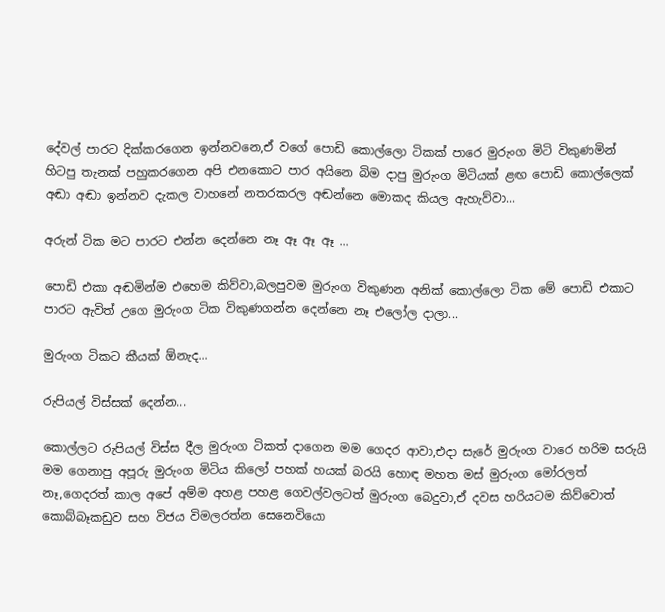දේවල් පාරට දික්කරගෙන ඉන්නවනෙ,ඒ වගේ පොඩි කොල්ලො ටිකක් පාරෙ මුරුංග මිටි විකුණමින් හිටපු තැනක් පහුකරගෙන අපි එනකොට පාර අයිනෙ බිම දාපු මුරුංග මිටියක් ළඟ පොඩි කොල්ලෙක් අඬා අඬා ඉන්නව දැකල වාහනේ නතරකරල අඬන්නෙ මොකද කියල ඇහැව්වා...

අරුන් ටික මට පාරට එන්න දෙන්නෙ නෑ ඈ ඈ ඈ ...

පොඩි එකා අඬමින්ම එහෙම කිව්වා,බලපුවම මුරුංග විකුණන අනික් කොල්ලො ටික මේ පොඩි එකාට පාරට ඇවිත් උගෙ මුරුංග ටික විකුණගන්න දෙන්නෙ නෑ එලෝල දාලා...

මුරුංග ටිකට කීයක් ඕනැද...

රුපියල් විස්සක් දෙන්න...

කොල්ලට රුපියල් විස්ස දීල මුරුංග ටිකත් දාගෙන මම ගෙදර ආවා,එදා සැරේ මුරුංග වාරෙ හරිම සරුයි මම ගෙනාපු අපූරු මුරුංග මිටිය කිලෝ පහක් හයක් බරයි හොඳ මහත මස් මුරුංග මෝරලත් නෑ,ගෙදරත් කාල අපේ අම්ම අහළ පහළ ගෙවල්වලටත් මුරුංග බෙදුවා,ඒ දවස හරියටම කිව්වොත් කොබ්බෑකඩුව සහ විජය විමලරත්න සෙනෙවියො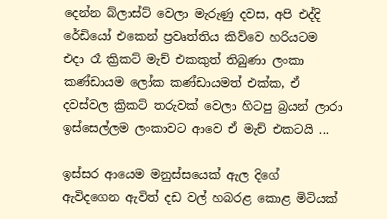දෙන්න බ්ලාස්ට් වෙලා මැරුණු දවස, අපි එද්දි රේඩියෝ එකෙන් ප්‍රවෘත්තිය කිව්වෙ හරියටම එදා රෑ ක්‍රිකට් මැච් එකකුත් තිබුණා ලංකා කණ්ඩායම ලෝක කණ්ඩායමත් එක්ක, ඒ දවස්වල ක්‍රිකට් තරුවක් වෙලා හිටපු බ්‍රයන් ලාරා ඉස්සෙල්ලම ලංකාවට ආවෙ ඒ මැච් එකටයි ...

ඉස්සර ආයෙම මනුස්සයෙක් ඇල දිගේ ඇවිදගෙන ඇවිත් දඩ වල් හබරළ කොළ මිටියක්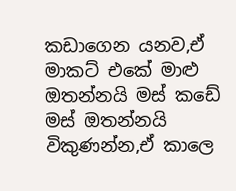කඩාගෙන යනව,ඒ මාකට් එකේ මාළු ඔතන්නයි මස් කඩේ මස් ඔතන්නයි විකුණන්න,ඒ කාලෙ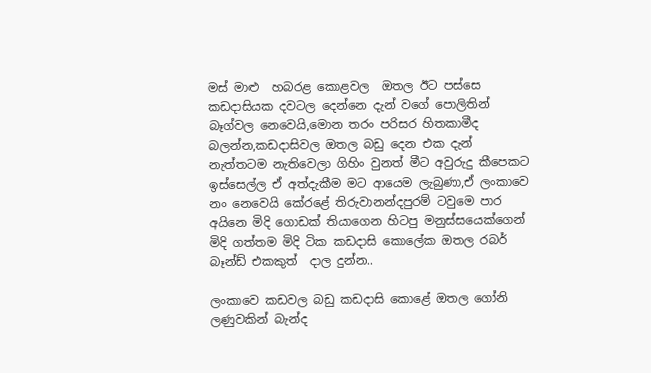මස් මාළු  හබරළ කොළවල  ඔතල ඊට පස්සෙ කඩදාසියක දවටල දෙන්නෙ දැන් වගේ පොලිතින් බෑග්වල නෙවෙයි,මොන තරං පරිසර හිතකාමීද බලන්න,කඩදාසිවල ඔතල බඩු දෙන එක දැන් නැත්තටම නැතිවෙලා ගිහිං වුනත් මීට අවුරුදු කීපෙකට ඉස්සෙල්ල ඒ අත්දැකීම මට ආයෙම ලැබුණා,ඒ ලංකාවෙ නං නෙවෙයි කේරළේ තිරුවානන්දපුරම් ටවුමෙ පාර අයිනෙ මිදි ගොඩක් තියාගෙන හිටපු මනුස්සයෙක්ගෙන් මිදි ගත්තම මිදි ටික කඩදාසි කොලේක ඔතල රබර් බෑන්ඩ් එකකුත්  දාල දුන්න..

ලංකාවෙ කඩවල බඩු කඩදාසි කොළේ ඔතල ගෝනි ලණුවකින් බැන්ද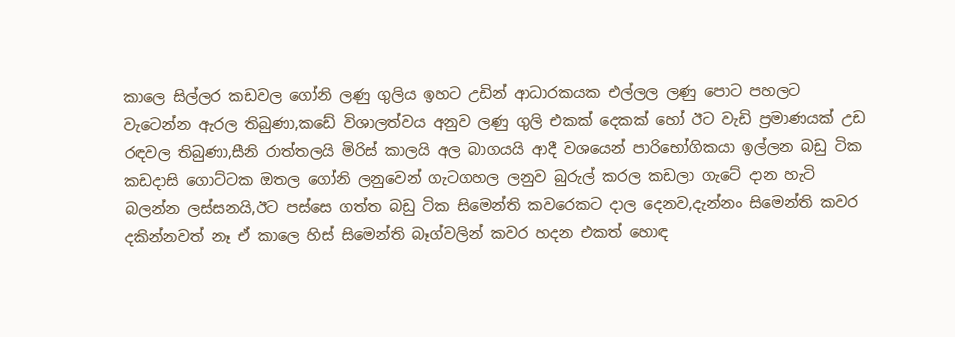කාලෙ සිල්ලර කඩවල ගෝනි ලණු ගුලිය ඉහට උඩින් ආධාරකයක එල්ලල ලණු පොට පහලට වැටෙන්න ඇරල තිබුණා,කඩේ විශාලත්වය අනුව ලණු ගුලි එකක් දෙකක් හෝ ඊට වැඩි ප්‍රමාණයක් උඩ රඳවල තිබුණා,සීනි රාත්තලයි මිරිස් කාලයි අල බාගයයි ආදී වශයෙන් පාරිභෝගිකයා ඉල්ලන බඩු ටික කඩදාසි ගොට්ටක ඔතල ගෝනි ලනුවෙන් ගැටගහල ලනුව බුරුල් කරල කඩලා ගැටේ දාන හැටි බලන්න ලස්සනයි,ඊට පස්සෙ ගත්ත බඩු ටික සිමෙන්ති කවරෙකට දාල දෙනව,දැන්නං සිමෙන්ති කවර දකින්නවත් නෑ ඒ කාලෙ හිස් සිමෙන්ති බෑග්වලින් කවර හදන එකත් හොඳ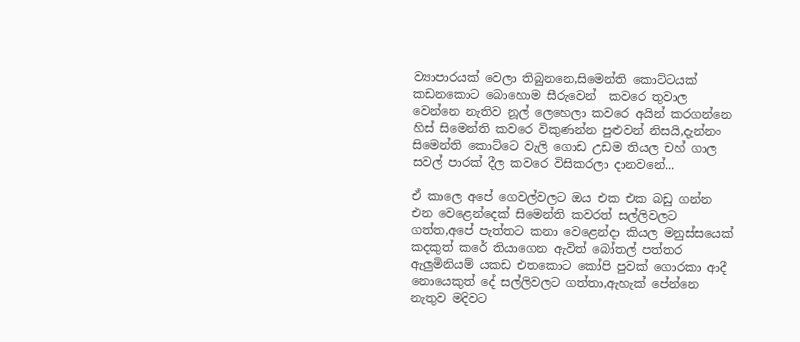ව්‍යාපාරයක් වෙලා තිබුනනෙ,සිමෙන්ති කොට්ටයක් කඩනකොට බොහොම සීරුවෙන්  කවරෙ තුවාල වෙන්නෙ නැතිව නූල් ලෙහෙලා කවරෙ අයින් කරගන්නෙ හිස් සිමෙන්ති කවරෙ විකුණන්න පුළුවන් නිසයි,දැන්නං සිමෙන්ති කොට්ටෙ වැලි ගොඩ උඩම තියල චහ් ගාල සවල් පාරක් දීල කවරෙ විසිකරලා දානවනේ...

ඒ කාලෙ අපේ ගෙවල්වලට ඔය එක එක බඩු ගන්න එන වෙළෙන්දෙක් සිමෙන්ති කවරත් සල්ලිවලට ගත්ත,අපේ පැත්තට කනා වෙළෙන්දා කියල මනුස්සයෙක් කදකුත් කරේ තියාගෙන ඇවිත් බෝතල් පත්තර ඇලුමිනියම් යකඩ එතකොට කෝපි පුවක් ගොරකා ආදී නොයෙකුත් දේ සල්ලිවලට ගත්තා,ඇහැක් පේන්නෙ නැතුව මදිවට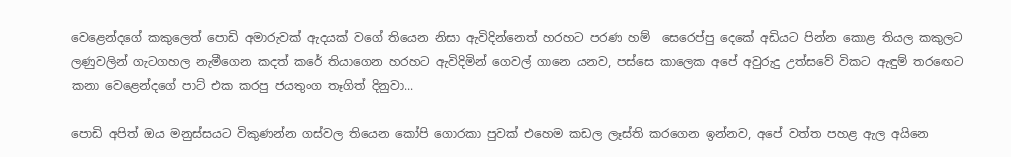වෙළෙන්දගේ කකුලෙත් පොඩි අමාරුවක් ඇදයක් වගේ තියෙන නිසා ඇවිදින්නෙත් හරහට පරණ හම්  සෙරෙප්පු දෙකේ අඩියට පින්න කොළ තියල කකුලට ලණුවලින් ගැටගහල නැමීගෙන කදත් කරේ තියාගෙන හරහට ඇවිදිමින් ගෙවල් ගානෙ යනව, පස්සෙ කාලෙක අපේ අවුරුදු උත්සවේ විකට ඇඳුම් තරඟෙට කනා වෙළෙන්දගේ පාට් එක කරපු ජයතුංග තෑගිත් දිනුවා...

පොඩි අපිත් ඔය මනුස්සයට විකුණන්න ගස්වල තියෙන කෝපි ගොරකා පුවක් එහෙම කඩල ලෑස්ති කරගෙන ඉන්නව, අපේ වත්ත පහළ ඇල අයිනෙ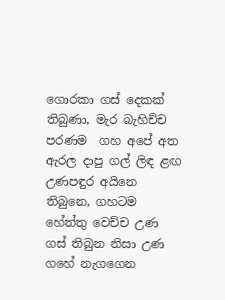ගොරකා ගස් දෙකක් තිබුණා, මැර බැහිච්ච පරණම  ගහ අපේ අත ඇරල දාපු ගල් ලිඳ ළඟ උණපඳුර අයිනෙ තිබුනෙ, ගහටම හේත්තු වෙච්ච උණ ගස් තිබුන නිසා උණ ගහේ නැගගෙන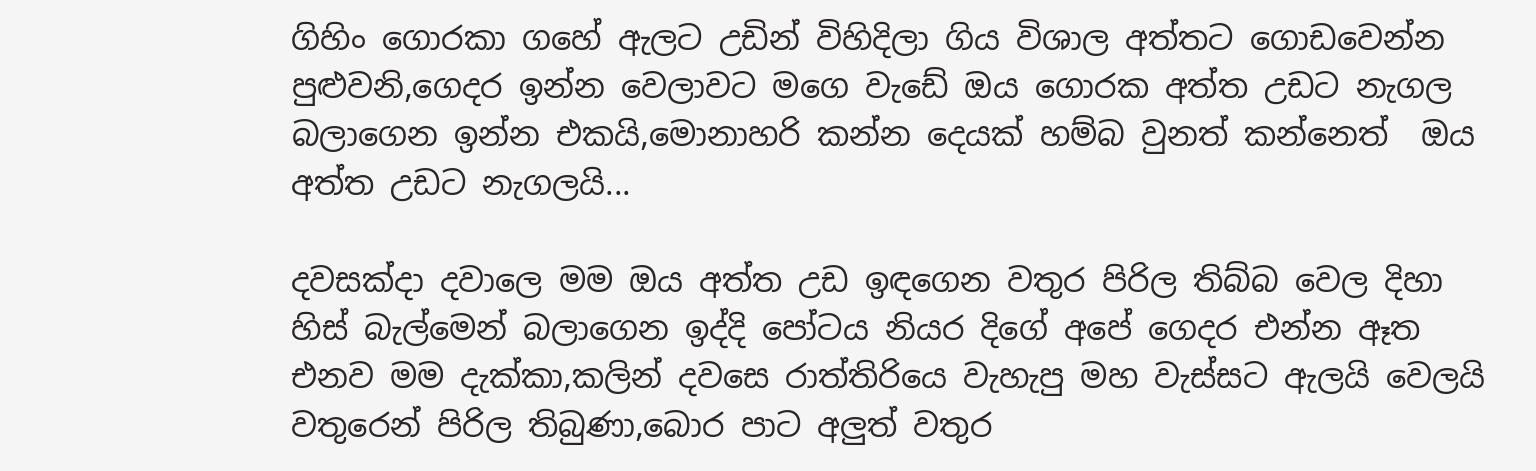ගිහිං ගොරකා ගහේ ඇලට උඩින් විහිදිලා ගිය විශාල අත්තට ගොඩවෙන්න පුළුවනි,ගෙදර ඉන්න වෙලාවට මගෙ වැඩේ ඔය ගොරක අත්ත උඩට නැගල බලාගෙන ඉන්න එකයි,මොනාහරි කන්න දෙයක් හම්බ වුනත් කන්නෙත්  ඔය අත්ත උඩට නැගලයි...

දවසක්දා දවාලෙ මම ඔය අත්ත උඩ ඉඳගෙන වතුර පිරිල තිබ්බ වෙල දිහා හිස් බැල්මෙන් බලාගෙන ඉද්දි පෝටය නියර දිගේ අපේ ගෙදර එන්න ඈත එනව මම දැක්කා,කලින් දවසෙ රාත්තිරියෙ වැහැපු මහ වැස්සට ඇලයි වෙලයි වතුරෙන් පිරිල තිබුණා,බොර පාට අලුත් වතුර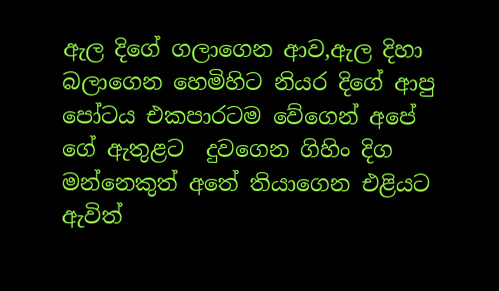ඇල දිගේ ගලාගෙන ආව,ඇල දිහා බලාගෙන හෙමිහිට නියර දිගේ ආපු පෝටය එකපාරටම වේගෙන් අපේ ගේ ඇතුළට  දුවගෙන ගිහිං දිග මන්නෙකුත් අතේ තියාගෙන එළියට ඇවිත්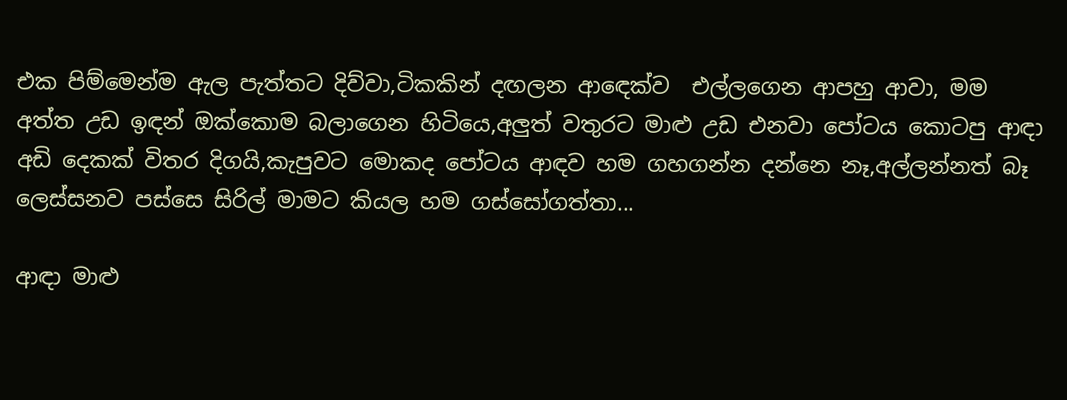එක පිම්මෙන්ම ඇල පැත්තට දිව්වා,ටිකකින් දඟලන ආඳෙක්ව  එල්ලගෙන ආපහු ආවා, මම අත්ත උඩ ඉඳන් ඔක්කොම බලාගෙන හිටියෙ,අලුත් වතුරට මාළු උඩ එනවා පෝටය කොටපු ආඳා අඩි දෙකක් විතර දිගයි,කැපුවට මොකද පෝටය ආඳව හම ගහගන්න දන්නෙ නෑ,අල්ලන්නත් බෑ ලෙස්සනව පස්සෙ සිරිල් මාමට කියල හම ගස්සෝගත්තා...

ආඳා මාළු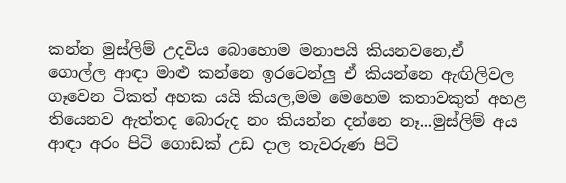කන්න මුස්ලිම් උදවිය බොහොම මනාපයි කියනවනෙ,ඒ ගොල්ල ආඳා මාළු කන්නෙ ඉරටෙන්ලු ඒ කියන්නෙ ඇඟිලිවල ගෑවෙන ටිකත් අහක යයි කියල,මම මෙහෙම කතාවකුත් අහළ තියෙනව ඇත්තද බොරුද නං කියන්න දන්නෙ නෑ...මුස්ලිම් අය ආඳා අරං පිටි ගොඩක් උඩ දාල තැවරුණ පිටි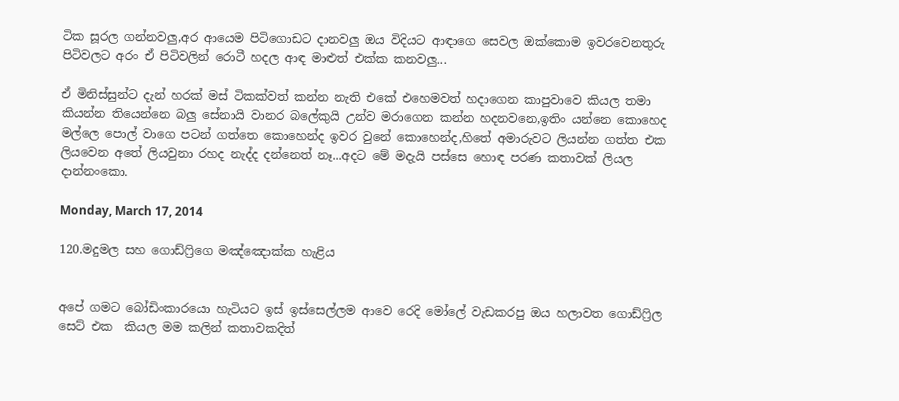ටික සූරල ගන්නවලු,අර ආයෙම පිටිගොඩට දානවලු ඔය විදියට ආඳාගෙ සෙවල ඔක්කොම ඉවරවෙනතුරු පිටිවලට අරං ඒ පිටිවලින් රොටී හදල ආඳ මාළුත් එක්ක කනවලු...

ඒ මිනිස්සුන්ට දැන් හරක් මස් ටිකක්වත් කන්න නැති එකේ එහෙමවත් හදාගෙන කාපුවාවෙ කියල තමා කියන්න තියෙන්නෙ බලු සේනායි වානර බලේකුයි උන්ව මරාගෙන කන්න හදනවනෙ,ඉතිං යන්නෙ කොහෙද මල්ලෙ පොල් වාගෙ පටන් ගත්තෙ කොහෙන්ද ඉවර වුනේ කොහෙන්ද,හිතේ අමාරුවට ලියන්න ගත්ත එක ලියවෙන අතේ ලියවුනා රහද නැද්ද දන්නෙත් නෑ...අදට මේ මදැයි පස්සෙ හොඳ පරණ කතාවක් ලියල දාන්නංකො.

Monday, March 17, 2014

120.මදුමල සහ ගොඩ්ෆ්‍රිගෙ මඤ්ඤොක්ක හැළිය


අපේ ගමට බෝඩිංකාරයො හැටියට ඉස් ඉස්සෙල්ලම ආවෙ රෙදි මෝලේ වැඩකරපු ඔය හලාවත ගොඩ්ෆ්‍රිල සෙට් එක  කියල මම කලින් කතාවකදිත්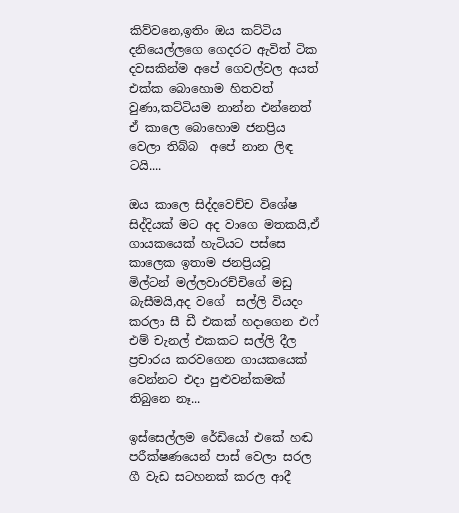කිව්වනෙ,ඉතිං ඔය කට්ටිය දනියෙල්ලගෙ ගෙදරට ඇවිත් ටික දවසකින්ම අපේ ගෙවල්වල අයත් එක්ක බොහොම හිතවත් වුණා,කට්ටියම නාන්න එන්නෙත් ඒ කාලෙ බොහොම ජනප්‍රිය වෙලා තිබ්බ  අපේ නාන ලිඳ ටයි....

ඔය කාලෙ සිද්දවෙච්ච විශේෂ සිද්දියක් මට අද වාගෙ මතකයි,ඒ ගායකයෙක් හැටියට පස්සෙ කාලෙක ඉතාම ජනප්‍රියවූ  මිල්ටන් මල්ලවාරච්චිගේ මඩු බැසීමයි,අද වගේ  සල්ලි වියදං කරලා සී ඩී එකක් හදාගෙන එෆ් එම් චැනල් එකකට සල්ලි දීල ප්‍රචාරය කරවගෙන ගායකයෙක් වෙන්නට එදා පුළුවන්කමක් තිබුනෙ නෑ...

ඉස්සෙල්ලම රේඩියෝ එකේ හඬ පරීක්ෂණයෙන් පාස් වෙලා සරල ගී වැඩ සටහනක් කරල ආදී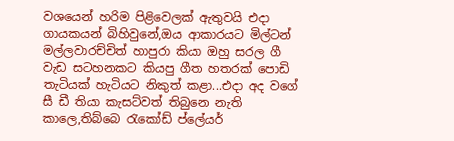වශයෙන් හරිම පිළිවෙලක් ඇතුවයි එදා ගායකයන් බිහිවුනේ,ඔය ආකාරයට මිල්ටන් මල්ලවාරච්චිත් හාපුරා කියා ඔහු සරල ගී වැඩ සටහනකට කියපු ගීත හතරක් පොඩි තැටියක් හැටියට නිකුත් කළා...එදා අද වගේ සී ඩී තියා කැසට්වත් තිබුනෙ නැති කාලෙ,තිබ්බෙ රැකෝඩ් ප්ලේයර්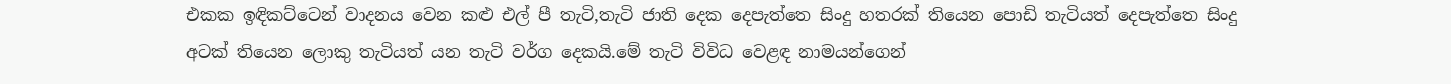එකක ඉඳිකට්ටෙන් වාදනය වෙන කළු එල් පී තැටි,තැටි ජාති දෙක දෙපැත්තෙ සිංදු හතරක් තියෙන පොඩි තැටියත් දෙපැත්තෙ සිංදු අටක් තියෙන ලොකු තැටියත් යන තැටි වර්ග දෙකයි.මේ තැටි විවිධ වෙළඳ නාමයන්ගෙන්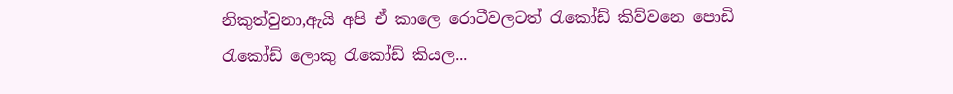නිකුත්වුනා,ඇයි අපි ඒ කාලෙ රොටීවලටත් රැකෝඩ් කිව්වනෙ පොඩි රැකෝඩ් ලොකු රැකෝඩ් කියල...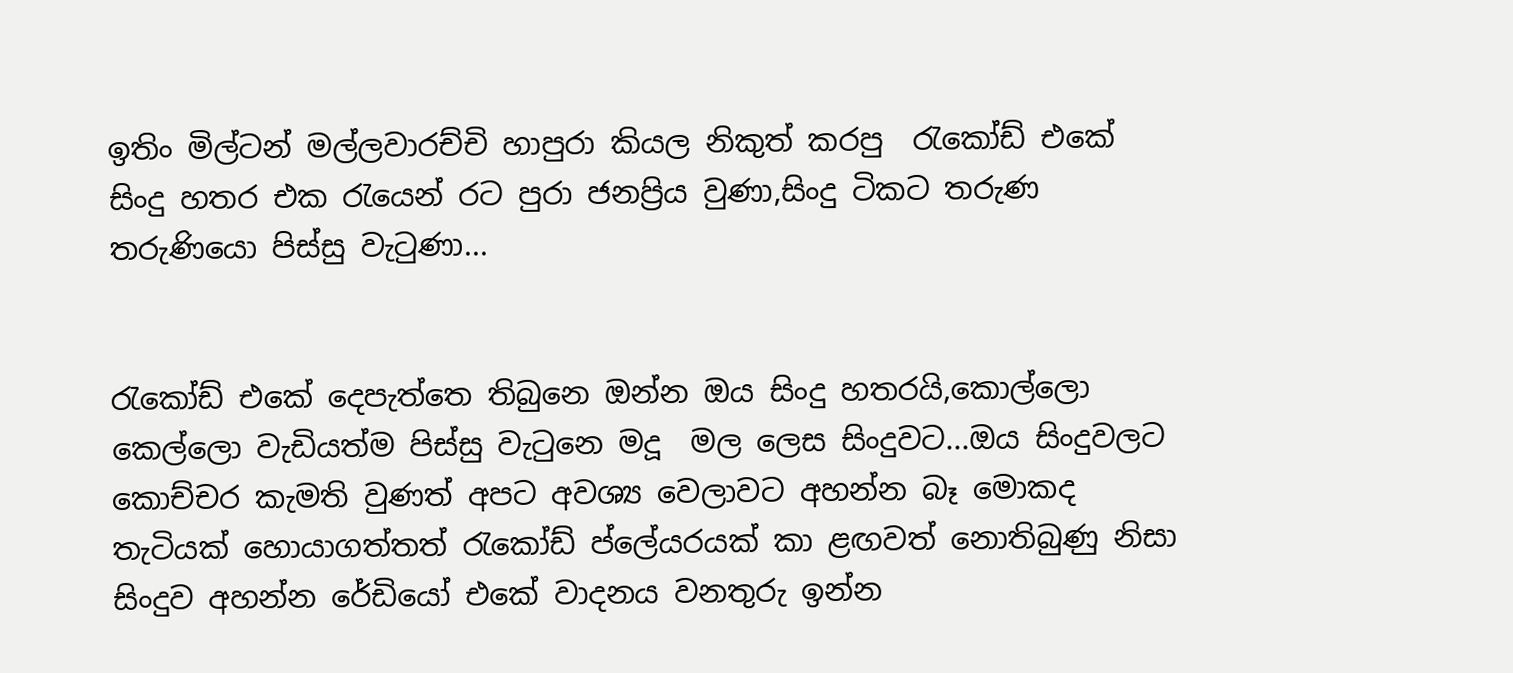ඉතිං මිල්ටන් මල්ලවාරච්චි හාපුරා කියල නිකුත් කරපු  රැකෝඩ් එකේ සිංදු හතර එක රැයෙන් රට පුරා ජනප්‍රිය වුණා,සිංදු ටිකට තරුණ තරුණියො පිස්සු වැටුණා...


රැකෝඩ් එකේ දෙපැත්තෙ තිබුනෙ ඔන්න ඔය සිංදු හතරයි,කොල්ලො කෙල්ලො වැඩියත්ම පිස්සු වැටුනෙ මදූ  මල ලෙස සිංදුවට...ඔය සිංදුවලට කොච්චර කැමති වුණත් අපට අවශ්‍ය වෙලාවට අහන්න බෑ මොකද තැටියක් හොයාගත්තත් රැකෝඩ් ප්ලේයරයක් කා ළඟවත් නොතිබුණු නිසා සිංදුව අහන්න රේඩියෝ එකේ වාදනය වනතුරු ඉන්න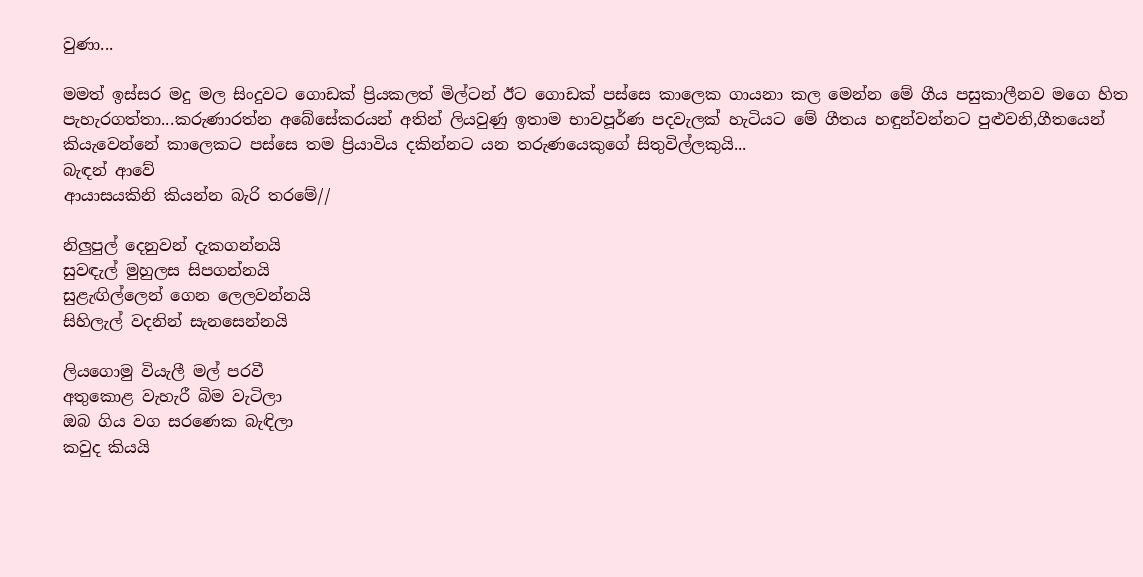වුණා...

මමත් ඉස්සර මදු මල සිංදුවට ගොඩක් ප්‍රියකලත් මිල්ටන් ඊට ගොඩක් පස්සෙ කාලෙක ගායනා කල මෙන්න මේ ගීය පසුකාලීනව මගෙ හිත පැහැරගත්තා...කරුණාරත්න අබේසේකරයන් අතින් ලියවුණු ඉතාම භාවපූර්ණ පදවැලක් හැටියට මේ ගීතය හඳුන්වන්නට පුළුවනි,ගීතයෙන් කියැවෙන්නේ කාලෙකට පස්සෙ තම ප්‍රියාවිය දකින්නට යන තරුණයෙකුගේ සිතුවිල්ලකුයි...
බැඳන් ආවේ
ආයාසයකිනි කියන්න බැරි තරමේ//

නිලුපුල් දෙනුවන් දැකගන්නයි
සුවඳැල් මුහුලස සිපගන්නයි
සුළැඟිල්ලෙන් ගෙන ලෙලවන්නයි
සිහිලැල් වදනින් සැනසෙන්නයි

ලියගොමු වියැලී මල් පරවී
අතුකොළ වැහැරී බිම වැටිලා
ඔබ ගිය වග සරණෙක බැඳිලා
කවුද කියයි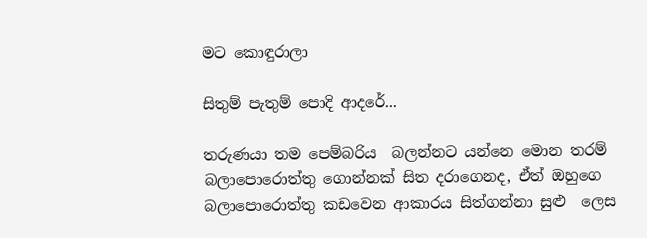මට කොඳුරාලා

සිතුම් පැතුම් පොදි ආදරේ...

තරුණයා තම පෙම්බරිය  බලන්නට යන්නෙ මොන තරම් බලාපොරොත්තු ගොන්නක් සිත දරාගෙනද, ඒත් ඔහුගෙ බලාපොරොත්තු කඩවෙන ආකාරය සිත්ගන්නා සුළු  ලෙස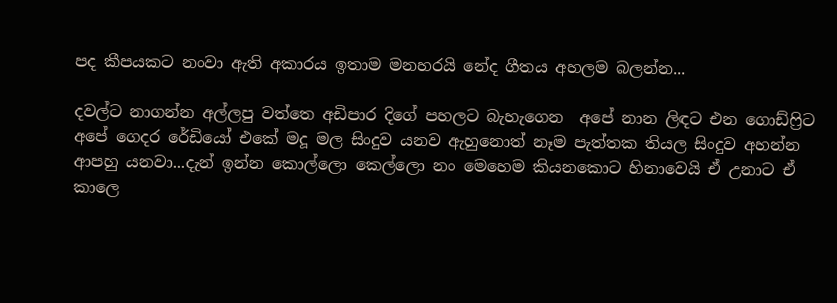පද කීපයකට නංවා ඇති අකාරය ඉතාම මනහරයි නේද ගීතය අහලම බලන්න...

දවල්ට නාගන්න අල්ලපු වත්තෙ අඩිපාර දිගේ පහලට බැහැගෙන  අපේ නාන ලිඳට එන ගොඩ්ෆ්‍රිට අපේ ගෙදර රේඩියෝ එකේ මදූ මල සිංදුව යනව ඇහුනොත් නෑම පැත්තක තියල සිංදුව අහන්න ආපහු යනවා...දැන් ඉන්න කොල්ලො කෙල්ලො නං මෙහෙම කියනකොට හිනාවෙයි ඒ උනාට ඒ කාලෙ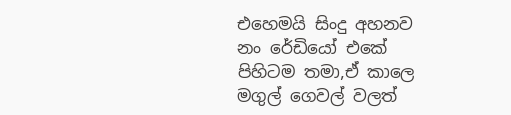එහෙමයි සිංදු අහනව නං රේඩියෝ එකේ පිහිටම තමා,ඒ කාලෙ මගුල් ගෙවල් වලත්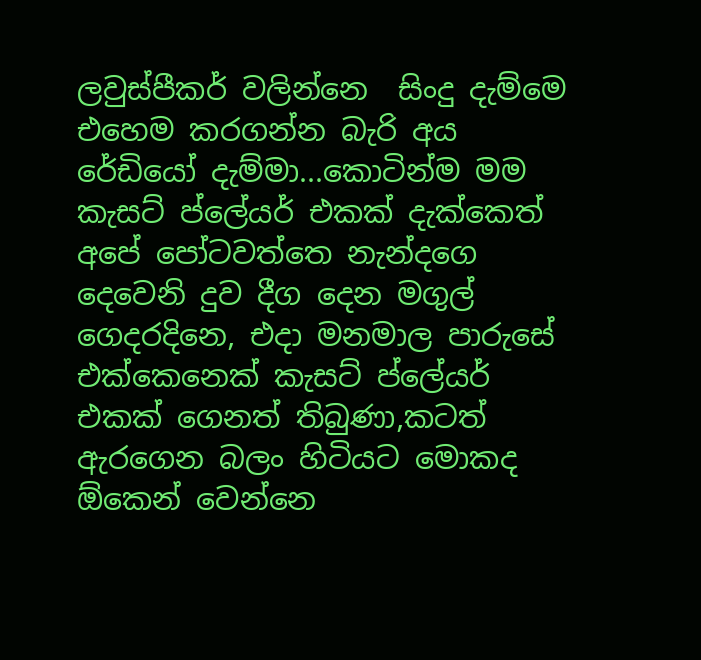ලවුස්පීකර් වලින්නෙ  සිංදු දැම්මෙ එහෙම කරගන්න බැරි අය රේඩියෝ දැම්මා...කොටින්ම මම කැසට් ප්ලේයර් එකක් දැක්කෙත් අපේ පෝටවත්තෙ නැන්දගෙ දෙවෙනි දුව දීග දෙන මගුල් ගෙදරදිනෙ, එදා මනමාල පාරුසේ එක්කෙනෙක් කැසට් ප්ලේයර් එකක් ගෙනත් තිබුණා,කටත්  ඇරගෙන බලං හිටියට මොකද ඕකෙන් වෙන්නෙ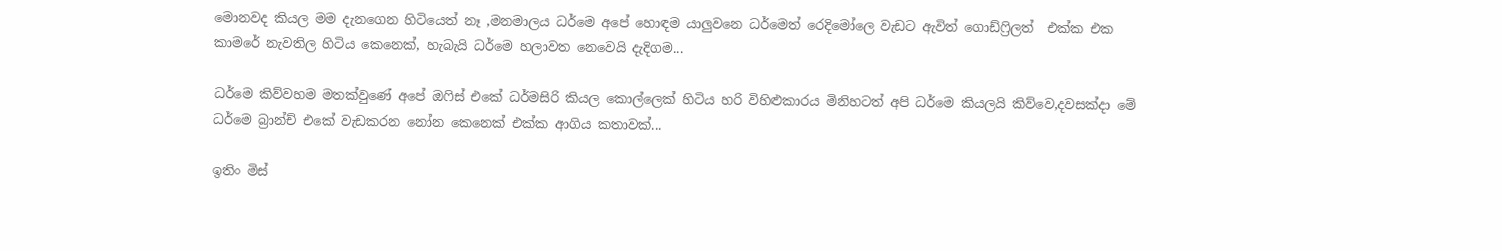මොනවද කියල මම දැනගෙන හිටියෙත් නෑ ,මනමාලය ධර්මෙ අපේ හොඳම යාලුවනෙ ධර්මෙත් රෙදිමෝලෙ වැඩට ඇවිත් ගොඩ්ෆ්‍රිලත්  එක්ක එක කාමරේ නැවතිල හිටිය කෙනෙක්, හැබැයි ධර්මෙ හලාවත නෙවෙයි දැදිගම...

ධර්මෙ කිව්වහම මතක්වුණේ අපේ ඔෆිස් එකේ ධර්මසිරි කියල කොල්ලෙක් හිටිය හරි විහිළුකාරය මිනිහටත් අපි ධර්මෙ කියලයි කිව්වෙ,දවසක්දා මේ ධර්මෙ බ්‍රාන්ච් එකේ වැඩකරන නෝන කෙනෙක් එක්ක ආගිය කතාවක්...

ඉතිං මිස්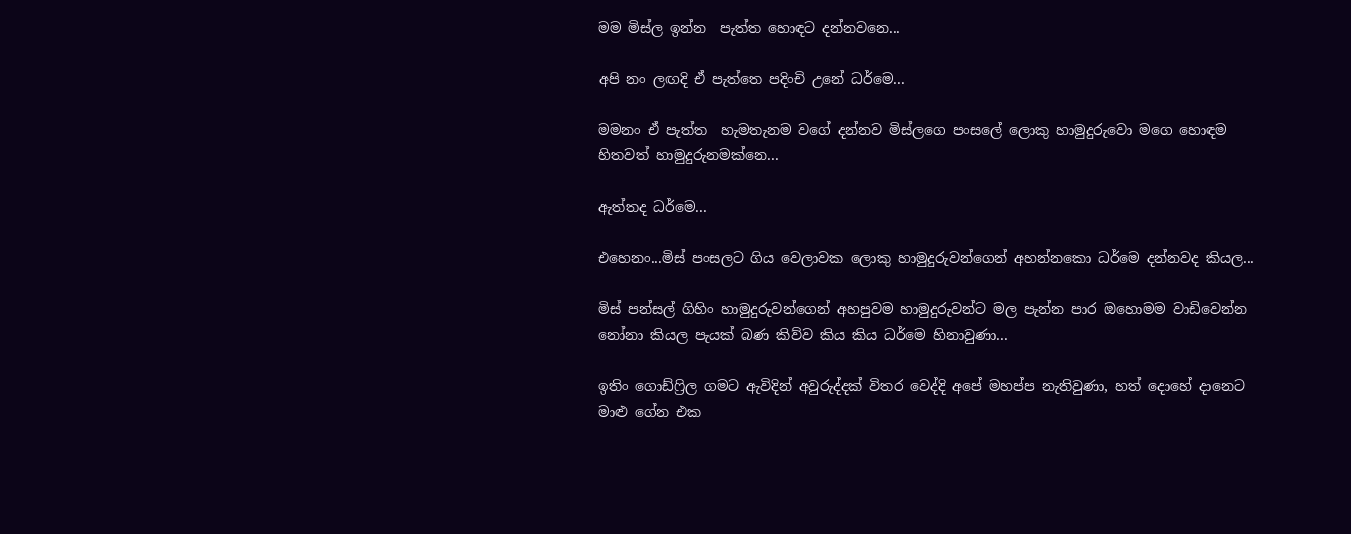මම මිස්ල ඉන්න  පැත්ත හොඳට දන්නවනෙ...

අපි නං ලඟදි ඒ පැත්තෙ පදිංචි උනේ ධර්මෙ...

මමනං ඒ පැත්ත  හැමතැනම වගේ දන්නව මිස්ලගෙ පංසලේ ලොකු හාමුදුරුවො මගෙ හොඳම හිතවත් හාමුදුරුනමක්නෙ...

ඇත්තද ධර්මෙ...

එහෙනං...මිස් පංසලට ගිය වෙලාවක ලොකු හාමුදුරුවන්ගෙන් අහන්නකො ධර්මෙ දන්නවද කියල...

මිස් පන්සල් ගිහිං හාමුදුරුවන්ගෙන් අහපුවම හාමුදුරුවන්ට මල පැන්න පාර ඔහොමම වාඩිවෙන්න නෝනා කියල පැයක් බණ කිව්ව කිය කිය ධර්මෙ හිනාවුණා...

ඉතිං ගොඩ්ෆ්‍රිල ගමට ඇවිදින් අවුරුද්දක් විතර වෙද්දි අපේ මහප්ප නැතිවුණා, හත් දොහේ දානෙට මාළු ගේන එක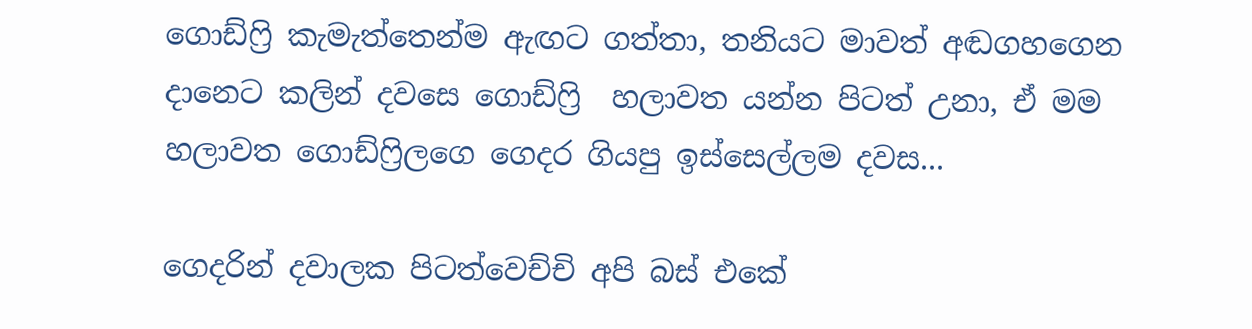ගොඩ්ෆ්‍රි කැමැත්තෙන්ම ඇඟට ගත්තා, තනියට මාවත් අඬගහගෙන දානෙට කලින් දවසෙ ගොඩ්ෆ්‍රි  හලාවත යන්න පිටත් උනා, ඒ මම හලාවත ගොඩ්ෆ්‍රිලගෙ ගෙදර ගියපු ඉස්සෙල්ලම දවස...

ගෙදරින් දවාලක පිටත්වෙච්චි අපි බස් එකේ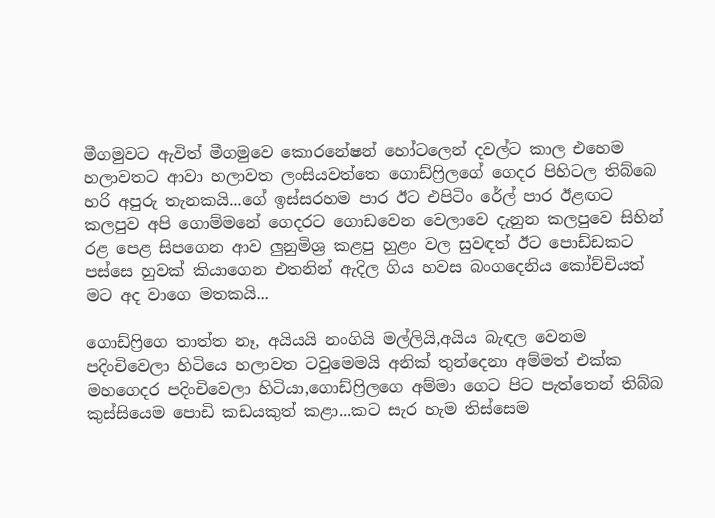මීගමුවට ඇවිත් මීගමුවෙ කොරනේෂන් හෝටලෙන් දවල්ට කාල එහෙම  හලාවතට ආවා හලාවත ලංසියවත්තෙ ගොඩ්ෆ්‍රිලගේ ගෙදර පිහිටල තිබ්බෙ හරි අපුරු තැනකයි...ගේ ඉස්සරහම පාර ඊට එපිටිං රේල් පාර ඊළඟට කලපුව අපි ගොම්මනේ ගෙදරට ගොඩවෙන වෙලාවෙ දැනුන කලපුවෙ සිහින් රළ පෙළ සිපගෙන ආව ලුනුමිශ්‍ර කළපු හුළං වල සුවඳත් ඊට පොඩ්ඩකට පස්සෙ හුවක් කියාගෙන එතනින් ඇදිල ගිය හවස බංගදෙනිය කෝච්චියත් මට අද වාගෙ මතකයි...

ගොඩ්ෆ්‍රිගෙ තාත්ත නෑ, අයියයි නංගියි මල්ලියි,අයිය බැඳල වෙනම පදිංචිවෙලා හිටියෙ හලාවත ටවුමෙමයි අනික් තුන්දෙනා අම්මත් එක්ක මහගෙදර පදිංචිවෙලා හිටියා,ගොඩ්ෆ්‍රිලගෙ අම්මා ගෙට පිට පැත්තෙන් තිබ්බ කුස්සියෙම පොඩි කඩයකුත් කළා...කට සැර හැම තිස්සෙම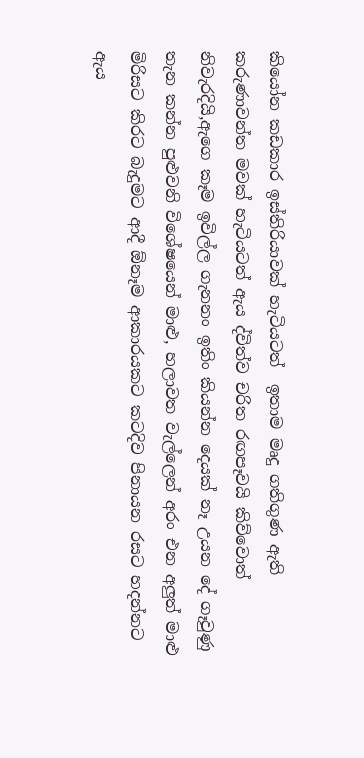කියෝන කඩකාර ඉස්තිරියාවක් හැටියටත්  ඉතාම මෘදු ගතිගුණ ඇති කරුණාවන්ත මවක් හැටියටත් ඇය ද්විත්ව චරිත රඟපෑවයි කිව්වොත් නිවැරදියි,ඇගෙ කෑම ඉවිල්ල ගැනනං ඉතිං කියන්න දෙයක් නෑ උයන දේ ගෑවුණු තැන කන්න පුළුවනි විශේෂයෙන් මාළු, හලාවත වැල්ලෙන් අරං එන අලුත් මාළු මිරිසට කිරට බැදුමට ආදී ඕනෑම ආකාරයකට කටදිව පිනායන රසට හදන්නට ඇය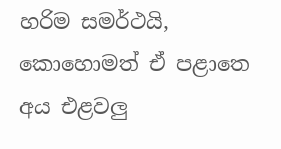හරිම සමර්ථයි, කොහොමත් ඒ පළාතෙ අය එළවලු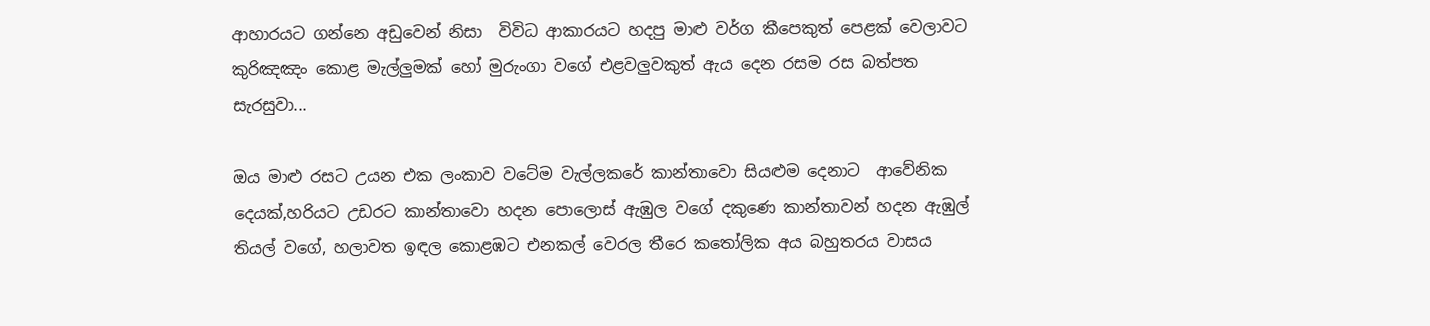ආහාරයට ගන්නෙ අඩුවෙන් නිසා  විවිධ ආකාරයට හදපු මාළු වර්ග කීපෙකුත් පෙළක් වෙලාවට කුරිඤඤං කොළ මැල්ලුමක් හෝ මුරුංගා වගේ එළවලුවකුත් ඇය දෙන රසම රස බත්පත සැරසුවා...

ඔය මාළු රසට උයන එක ලංකාව වටේම වැල්ලකරේ කාන්තාවො සියළුම දෙනාට  ආවේනික දෙයක්,හරියට උඩරට කාන්තාවො හදන පොලොස් ඇඹුල වගේ දකුණෙ කාන්තාවන් හදන ඇඹුල් තියල් වගේ, හලාවත ඉඳල කොළඹට එනකල් වෙරල තීරෙ කතෝලික අය බහුතරය වාසය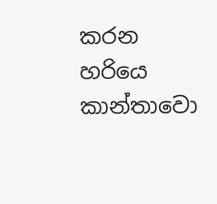කරන හරියෙ කාන්තාවො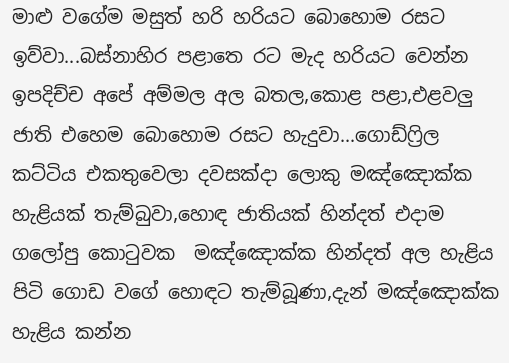මාළු වගේම මසුත් හරි හරියට බොහොම රසට ඉව්වා...බස්නාහිර පළාතෙ රට මැද හරියට වෙන්න ඉපදිච්ච අපේ අම්මල අල බතල,කොළ පළා,එළවලු ජාති එහෙම බොහොම රසට හැදුවා...ගොඩ්ෆ්‍රිල කට්ටිය එකතුවෙලා දවසක්දා ලොකු මඤ්ඤොක්ක හැළියක් තැම්බුවා,හොඳ ජාතියක් හින්දත් එදාම ගලෝපු කොටුවක  මඤ්ඤොක්ක හින්දත් අල හැළිය පිටි ගොඩ වගේ හොඳට තැම්බූණා,දැන් මඤ්ඤොක්ක හැළිය කන්න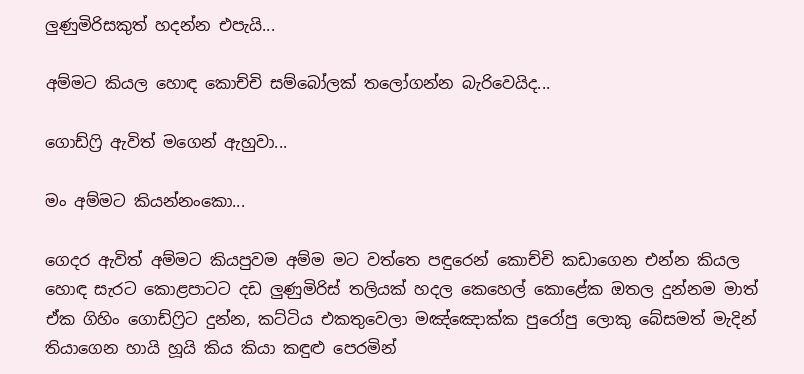ලුණුමිරිසකුත් හදන්න එපැයි...

අම්මට කියල හොඳ කොච්චි සම්බෝලක් තලෝගන්න බැරිවෙයිද...

ගොඩ්ෆ්‍රි ඇවිත් මගෙන් ඇහුවා...

මං අම්මට කියන්නංකො...

ගෙදර ඇවිත් අම්මට කියපුවම අම්ම මට වත්තෙ පඳුරෙන් කොච්චි කඩාගෙන එන්න කියල හොඳ සැරට කොළපාටට දඩ ලුණුමිරිස් තලියක් හදල කෙහෙල් කොළේක ඔතල දුන්නම මාත් ඒක ගිහිං ගොඩ්ෆ්‍රිට දුන්න, කට්ටිය එකතුවෙලා මඤ්ඤොක්ක පුරෝපු ලොකු බේසමත් මැදින් තියාගෙන හායි හූයි කිය කියා කඳුළු පෙරමින්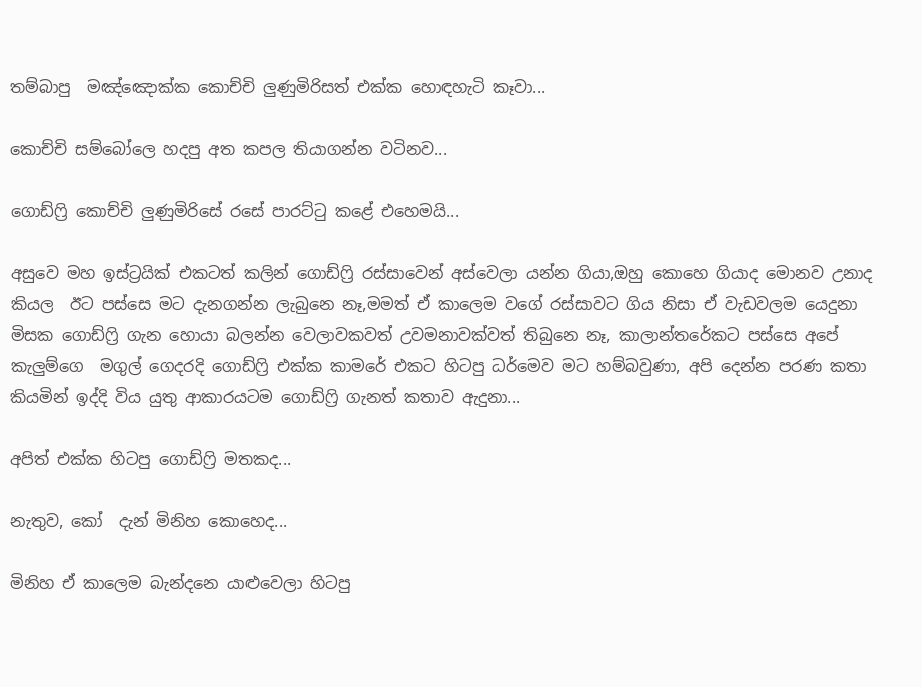තම්බාපු  මඤ්ඤොක්ක කොච්චි ලුණුමිරිසත් එක්ක හොඳහැටි කෑවා...

කොච්චි සම්බෝලෙ හදපු අත කපල තියාගන්න වටිනව...

ගොඩ්ෆ්‍රි කොච්චි ලුණුමිරිසේ රසේ පාරට්ටු කළේ එහෙමයි...

අසුවෙ මහ ඉස්ට්‍රයික් එකටත් කලින් ගොඩ්ෆ්‍රි රස්සාවෙන් අස්වෙලා යන්න ගියා,ඔහු කොහෙ ගියාද මොනව උනාද කියල  ඊට පස්සෙ මට දැනගන්න ලැබුනෙ නෑ,මමත් ඒ කාලෙම වගේ රස්සාවට ගිය නිසා ඒ වැඩවලම යෙදුනා මිසක ගොඩ්ෆ්‍රි ගැන හොයා බලන්න වෙලාවකවත් උවමනාවක්වත් තිබුනෙ නෑ, කාලාන්තරේකට පස්සෙ අපේ කැලුම්ගෙ  මගුල් ගෙදරදි ගොඩ්ෆ්‍රි එක්ක කාමරේ එකට හිටපු ධර්මෙව මට හම්බවුණා, අපි දෙන්න පරණ කතා කියමින් ඉද්දි විය යුතු ආකාරයටම ගොඩ්ෆ්‍රි ගැනත් කතාව ඇදුනා...

අපිත් එක්ක හිටපු ගොඩ්ෆ්‍රි මතකද...

නැතුව, කෝ  දැන් මිනිහ කොහෙද...

මිනිහ ඒ කාලෙම බැන්දනෙ යාළුවෙලා හිටපු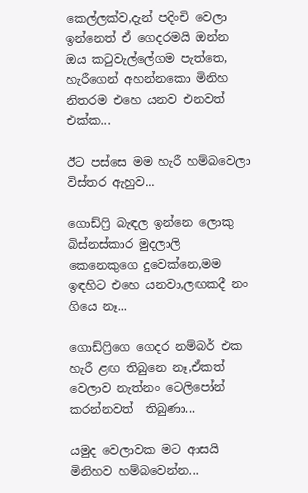කෙල්ලක්ව,දැන් පදිංචි වෙලා ඉන්නෙත් ඒ ගෙදරමයි ඔන්න ඔය කටුවැල්ලේගම පැත්තෙ, හැරීගෙන් අහන්නකො මිනිහ නිතරම එහෙ යනව එනවත් එක්ක...

ඊට පස්සෙ මම හැරී හම්බවෙලා විස්තර ඇහුව...

ගොඩ්ෆ්‍රි බැඳල ඉන්නෙ ලොකු බිස්නස්කාර මුදලාලි කෙනෙකුගෙ දුවෙක්නෙ,මම ඉඳහිට එහෙ යනවා,ලඟකදී නං ගියෙ නෑ...

ගොඩ්ෆ්‍රිගෙ ගෙදර නම්බර් එක හැරී ළඟ තිබුනෙ නෑ,ඒකත් වෙලාව නැත්නං ටෙලිපෝන් කරන්නවත්  තිබුණා...

යමුද වෙලාවක මට ආසයි මිනිහව හම්බවෙන්න...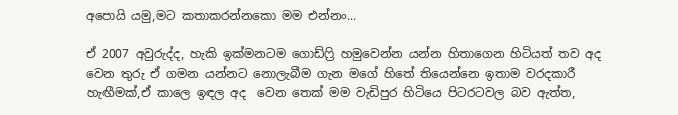අපොයි යමු,මට කතාකරන්නකො මම එන්නං...

ඒ 2007 අවුරුද්ද, හැකි ඉක්මනටම ගොඩ්ෆ්‍රි හමුවෙන්න යන්න හිතාගෙන හිටියත් තව අද වෙන තුරු ඒ ගමන යන්නට නොලැබීම ගැන මගේ හිතේ තියෙන්නෙ ඉතාම වරදකාරී හැඟීමක්,ඒ කාලෙ ඉඳල අද  වෙන තෙක් මම වැඩිපුර හිටියෙ පිටරටවල බව ඇත්ත,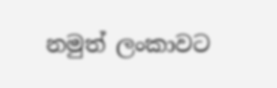නමුත් ලංකාවට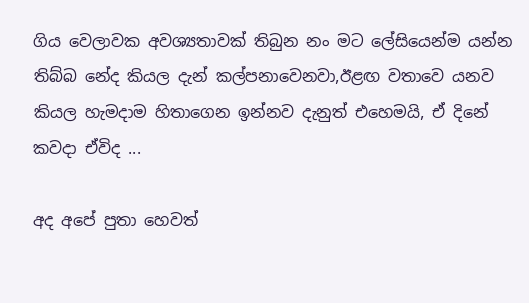ගිය වෙලාවක අවශ්‍යතාවක් තිබුන නං මට ලේසියෙන්ම යන්න තිබ්බ නේද කියල දැන් කල්පනාවෙනවා,ඊළඟ වතාවෙ යනව කියල හැමදාම හිතාගෙන ඉන්නව දැනුත් එහෙමයි, ඒ දිනේ කවදා ඒවිද ...

අද අපේ පුතා හෙවත්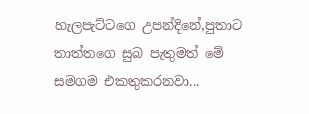හැලපැට්ටගෙ උපන්දිනේ,පුතාට තාත්තගෙ සුබ පැතුමත් මේ සමගම එකතුකරනවා...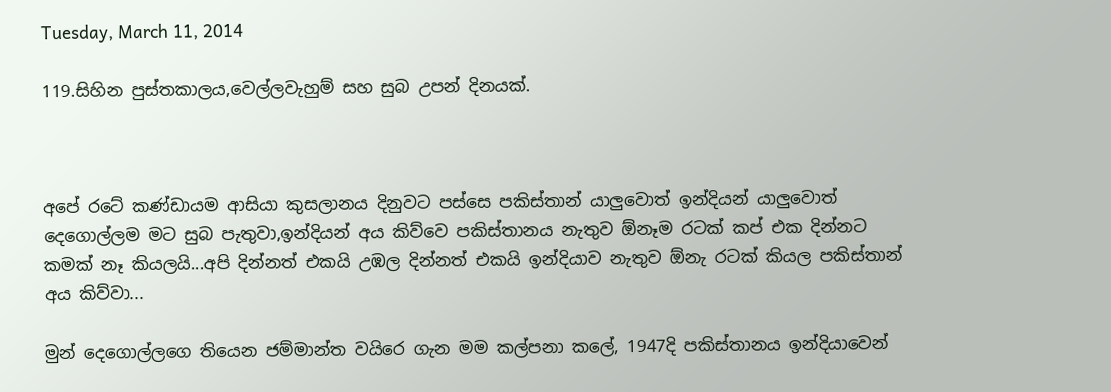Tuesday, March 11, 2014

119.සිහින පුස්තකාලය,වෙල්ලවැහුම් සහ සුබ උපන් දිනයක්.



අපේ රටේ කණ්ඩායම ආසියා කුසලානය දිනුවට පස්සෙ පකිස්තාන් යාලුවොත් ඉන්දියන් යාලුවොත් දෙගොල්ලම මට සුබ පැතුවා,ඉන්දියන් අය කිව්වෙ පකිස්තානය නැතුව ඕනෑම රටක් කප් එක දින්නට කමක් නෑ කියලයි...අපි දින්නත් එකයි උඹල දින්නත් එකයි ඉන්දියාව නැතුව ඕනැ රටක් කියල පකිස්තාන් අය කිව්වා...

මුන් දෙගොල්ලගෙ තියෙන ජම්මාන්ත වයිරෙ ගැන මම කල්පනා කලේ, 1947දි පකිස්තානය ඉන්දියාවෙන්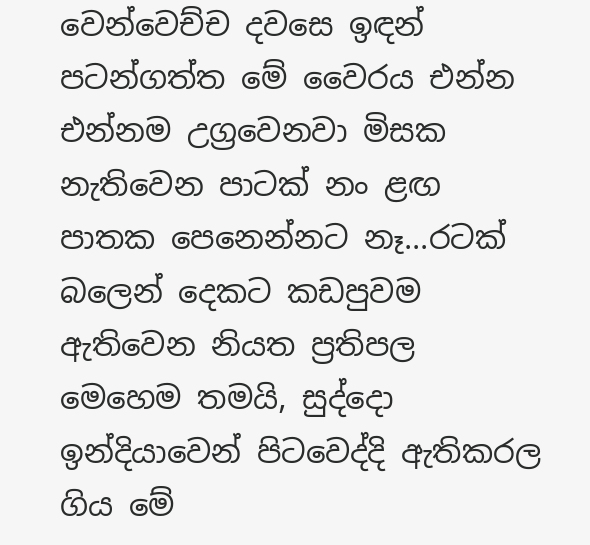වෙන්වෙච්ච දවසෙ ඉඳන් පටන්ගත්ත මේ වෛරය එන්න එන්නම උග්‍රවෙනවා මිසක නැතිවෙන පාටක් නං ළඟ පාතක පෙනෙන්නට නෑ...රටක් බලෙන් දෙකට කඩපුවම ඇතිවෙන නියත ප්‍රතිපල මෙහෙම තමයි, සුද්දො ඉන්දියාවෙන් පිටවෙද්දි ඇතිකරල ගිය මේ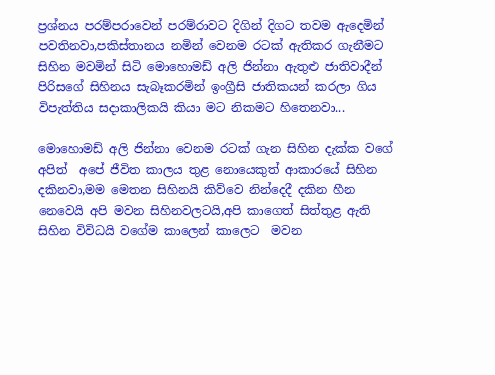ප්‍රශ්නය පරම්පරාවෙන් පරම්රාවට දිගින් දිගට තවම ඇදෙමින් පවතිනවා,පකිස්තානය නමින් වෙනම රටක් ඇතිකර ගැනීමට සිහින මවමින් සිටි මොහොමඩ් අලි ජින්නා ඇතුළු ජාතිවාදීන් පිරිසගේ සිහිනය සැබෑකරමින් ඉංග්‍රීසි ජාතිකයන් කරලා ගිය විපැත්තිය සදාකාලිකයි කියා මට නිකමට හිතෙනවා...

මොහොමඩ් අලි ජින්නා වෙනම රටක් ගැන සිහින දැක්ක වගේ අපිත්  අපේ ජීවිත කාලය තුළ නොයෙකුත් ආකාරයේ සිහින දකිනවා,මම මෙතන සිහිනයි කිව්වෙ නින්දෙදී දකින හීන නෙවෙයි අපි මවන සිහිනවලටයි,අපි කාගෙත් සිත්තුළ ඇති සිහින විවිධයි වගේම කාලෙන් කාලෙට  මවන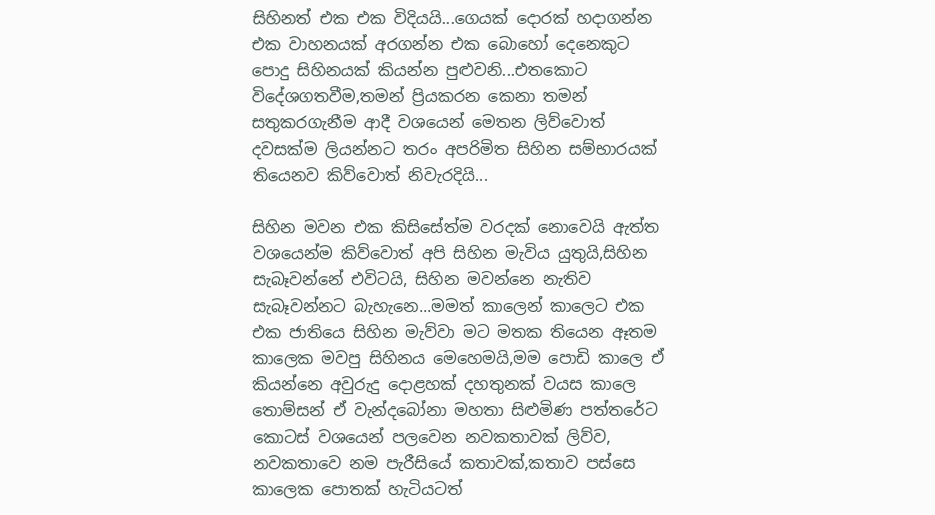සිහිනත් එක එක විදියයි...ගෙයක් දොරක් හදාගන්න එක වාහනයක් අරගන්න එක බොහෝ දෙනෙකුට පොදු සිහිනයක් කියන්න පුළුවනි...එතකොට විදේශගතවීම,තමන් ප්‍රියකරන කෙනා තමන් සතුකරගැනීම ආදී වශයෙන් මෙතන ලිව්වොත් දවසක්ම ලියන්නට තරං අපරිමිත සිහින සම්භාරයක් තියෙනව කිව්වොත් නිවැරදියි...

සිහින මවන එක කිසිසේත්ම වරදක් නොවෙයි ඇත්ත වශයෙන්ම කිව්වොත් අපි සිහින මැවිය යුතුයි,සිහින සැබෑවන්නේ එවිටයි, සිහින මවන්නෙ නැතිව සැබෑවන්නට බැහැනෙ...මමත් කාලෙන් කාලෙට එක එක ජාතියෙ සිහින මැව්වා මට මතක තියෙන ඈතම කාලෙක මවපු සිහිනය මෙහෙමයි,මම පොඩි කාලෙ ඒ කියන්නෙ අවුරුදු දොළහක් දහතුනක් වයස කාලෙ තොම්සන් ඒ වැන්දබෝනා මහතා සිළුමිණ පත්තරේට කොටස් වශයෙන් පලවෙන නවකතාවක් ලිව්ව, නවකතාවෙ නම පැරීසියේ කතාවක්,කතාව පස්සෙ කාලෙක පොතක් හැටියටත්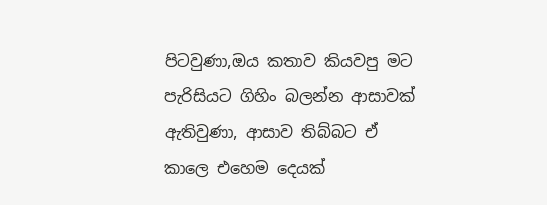පිටවුණා,ඔය කතාව කියවපු මට පැරිසියට ගිහිං බලන්න ආසාවක් ඇතිවුණා, ආසාව තිබ්බට ඒ කාලෙ එහෙම දෙයක්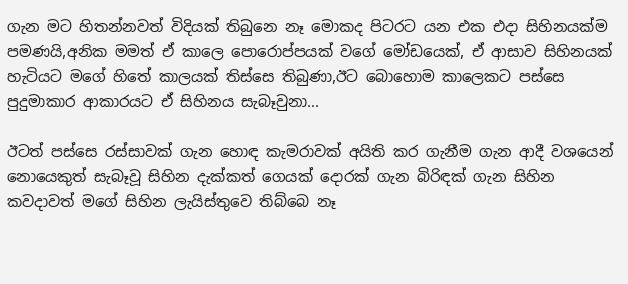ගැන මට හිතන්නවත් විදියක් තිබුනෙ නෑ මොකද පිටරට යන එක එදා සිහිනයක්ම  පමණයි,අනික මමත් ඒ කාලෙ පොරොප්පයක් වගේ මෝඩයෙක්, ඒ ආසාව සිහිනයක් හැටියට මගේ හිතේ කාලයක් තිස්සෙ තිබුණා,ඊට බොහොම කාලෙකට පස්සෙ පුදුමාකාර ආකාරයට ඒ සිහිනය සැබෑවුනා...

ඊටත් පස්සෙ රස්සාවක් ගැන හොඳ කැමරාවක් අයිති කර ගැනීම ගැන ආදී වශයෙන් නොයෙකුත් සැබෑවූ සිහින දැක්කත් ගෙයක් දොරක් ගැන බිරිඳක් ගැන සිහින කවදාවත් මගේ සිහින ලැයිස්තුවෙ තිබ්බෙ නෑ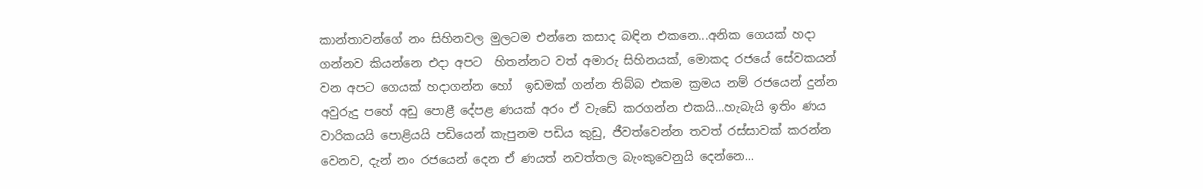කාන්තාවන්ගේ නං සිහිනවල මුලටම එන්නෙ කසාද බඳින එකනෙ...අනික ගෙයක් හදා ගන්නව කියන්නෙ එදා අපට  හිතන්නට වත් අමාරු සිහිනයක්, මොකද රජයේ සේවකයන් වන අපට ගෙයක් හදාගන්න හෝ  ඉඩමක් ගන්න තිබ්බ එකම ක්‍රමය නම් රජයෙන් දුන්න අවුරුදු පහේ අඩු පොළී දේපළ ණයක් අරං ඒ වැඩේ කරගන්න එකයි...හැබැයි ඉතිං ණය වාරිකයයි පොළියයි පඩියෙන් කැපුනම පඩිය කුඩු, ජීවත්වෙන්න තවත් රස්සාවක් කරන්න වෙනව, දැන් නං රජයෙන් දෙන ඒ ණයත් නවත්තල බැංකුවෙනුයි දෙන්නෙ...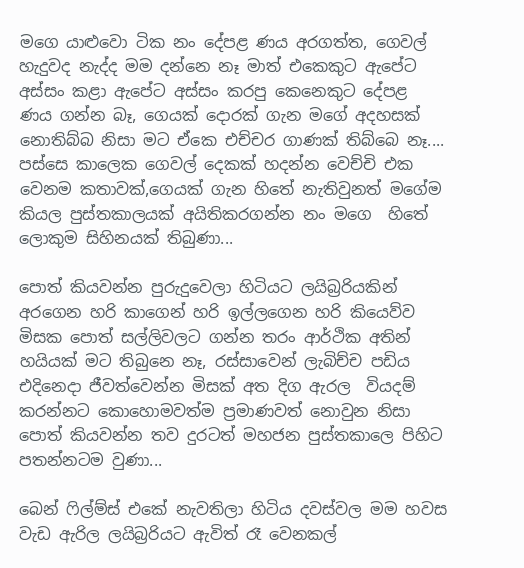මගෙ යාළුවො ටික නං දේපළ ණය අරගත්ත, ගෙවල් හැදුවද නැද්ද මම දන්නෙ නෑ මාත් එකෙකුට ඇපේට අස්සං කළා ඇපේට අස්සං කරපු කෙනෙකුට දේපළ ණය ගන්න බෑ, ගෙයක් දොරක් ගැන මගේ අදහසක් නොතිබ්බ නිසා මට ඒකෙ එච්චර ගාණක් තිබ්බෙ නෑ.... පස්සෙ කාලෙක ගෙවල් දෙකක් හදන්න වෙච්චි එක වෙනම කතාවක්,ගෙයක් ගැන හිතේ නැතිවුනත් මගේම කියල පුස්තකාලයක් අයිතිකරගන්න නං මගෙ  හිතේ ලොකුම සිහිනයක් තිබුණා...

පොත් කියවන්න පුරුදුවෙලා හිටියට ලයිබ්‍රරියකින් අරගෙන හරි කාගෙන් හරි ඉල්ලගෙන හරි කියෙව්ව මිසක පොත් සල්ලිවලට ගන්න තරං ආර්ථික අතින් හයියක් මට තිබුනෙ නෑ, රස්සාවෙන් ලැබිච්ච පඩිය එදිනෙදා ජීවත්වෙන්න මිසක් අත දිග ඇරල  වියදම් කරන්නට කොහොමවත්ම ප්‍රමාණවත් නොවුන නිසා පොත් කියවන්න තව දුරටත් මහජන පුස්තකාලෙ පිහිට පතන්නටම වුණා...

බෙන් ෆිල්ම්ස් එකේ නැවතිලා හිටිය දවස්වල මම හවස වැඩ ඇරිල ලයිබ්‍රරියට ඇවිත් රෑ වෙනකල්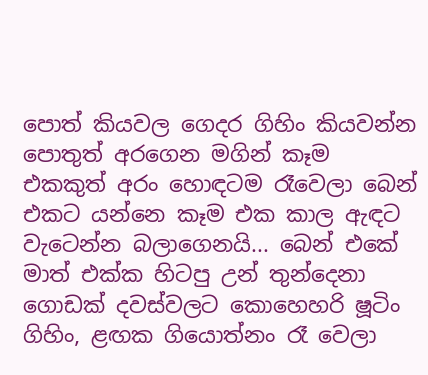පොත් කියවල ගෙදර ගිහිං කියවන්න පොතුත් අරගෙන මගින් කෑම එකකුත් අරං හොඳටම රෑවෙලා බෙන් එකට යන්නෙ කෑම එක කාල ඇඳට වැටෙන්න බලාගෙනයි... බෙන් එකේ  මාත් එක්ක හිටපු උන් තුන්දෙනා ගොඩක් දවස්වලට කොහෙහරි ෂූටිං ගිහිං, ළඟක ගියොත්නං රෑ වෙලා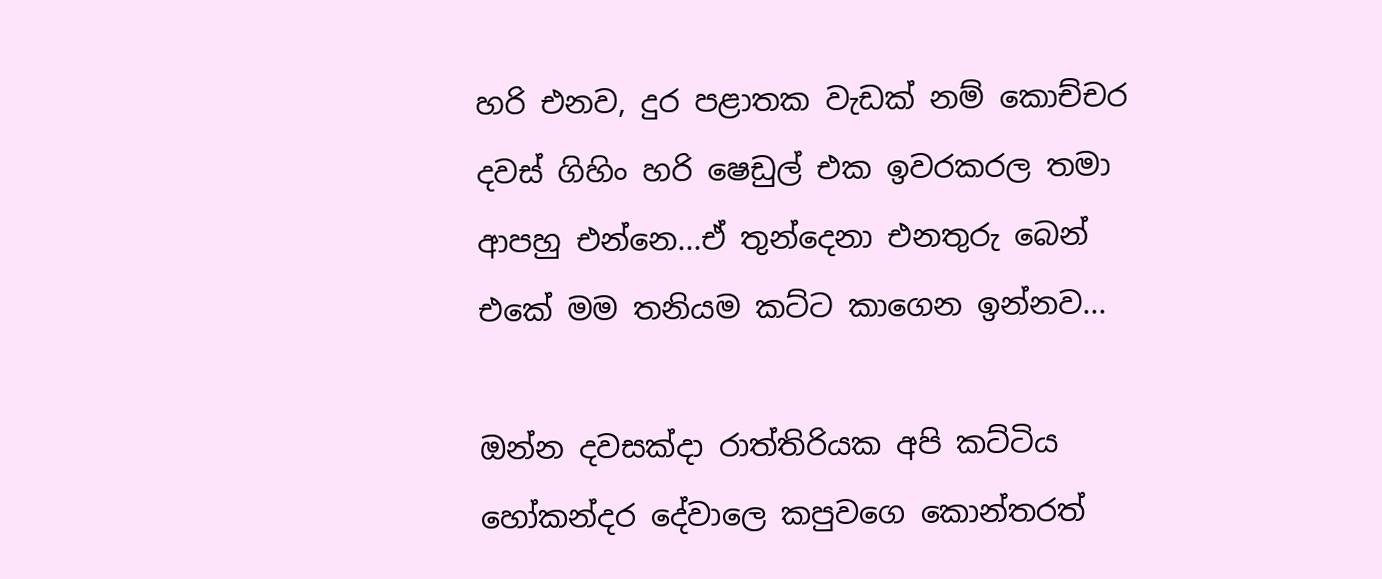හරි එනව, දුර පළාතක වැඩක් නම් කොච්චර දවස් ගිහිං හරි ෂෙඩුල් එක ඉවරකරල තමා ආපහු එන්නෙ...ඒ තුන්දෙනා එනතුරු බෙන් එකේ මම තනියම කට්ට කාගෙන ඉන්නව...

ඔන්න දවසක්දා රාත්තිරියක අපි කට්ටිය හෝකන්දර දේවාලෙ කපුවගෙ කොන්තරත්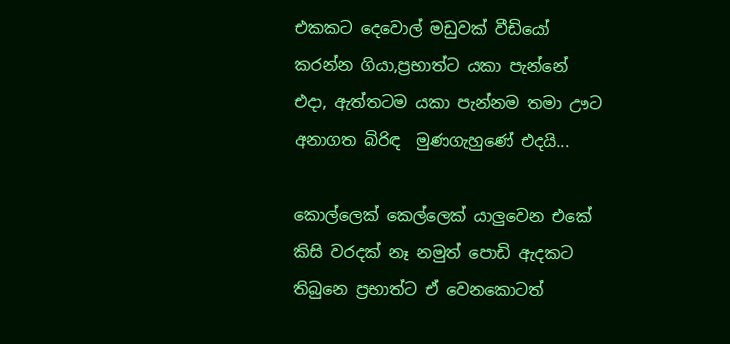එකකට දෙවොල් මඩුවක් වීඩියෝ කරන්න ගියා,ප්‍රභාත්ට යකා පැන්නේ එදා, ඇත්තටම යකා පැන්නම තමා ඌට අනාගත බිරිඳ  මුණගැහුණේ එදයි...

කොල්ලෙක් කෙල්ලෙක් යාලුවෙන එකේ කිසි වරදක් නෑ නමුත් පොඩි ඇදකට තිබුනෙ ප්‍රභාත්ට ඒ වෙනකොටත්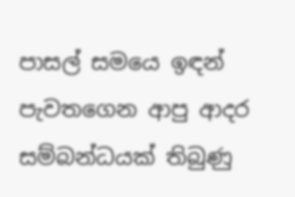පාසල් සමයෙ ඉඳන් පැවතගෙන ආපු ආදර සම්බන්ධයක් තිබුණු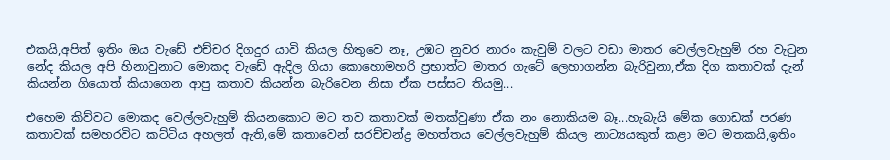එකයි,අපිත් ඉතිං ඔය වැඩේ එච්චර දිගදුර යාවි කියල හිතුවෙ නෑ, උඹට නුවර නාරං කැවුම් වලට වඩා මාතර වෙල්ලවැහුම් රහ වැටුන නේද කියල අපි හිනාවුනාට මොකද වැඩේ ඇදිල ගියා කොහොමහරි ප්‍රභාත්ට මාතර ගැටේ ලෙහාගන්න බැරිවුනා,ඒක දිග කතාවක් දැන් කියන්න ගියොත් කියාගෙන ආපු කතාව කියන්න බැරිවෙන නිසා ඒක පස්සට තියමු...

එහෙම කිව්වට මොකද වෙල්ලවැහුම් කියනකොට මට තව කතාවක් මතක්වුණා ඒක නං නොකියම බෑ...හැබැයි මේක ගොඩක් පරණ කතාවක් සමහරවිට කට්ටිය අහලත් ඇති,මේ කතාවෙන් සරච්චන්ද්‍ර මහත්තය වෙල්ලවැහුම් කියල නාට්‍යයකුත් කළා මට මතකයි,ඉතිං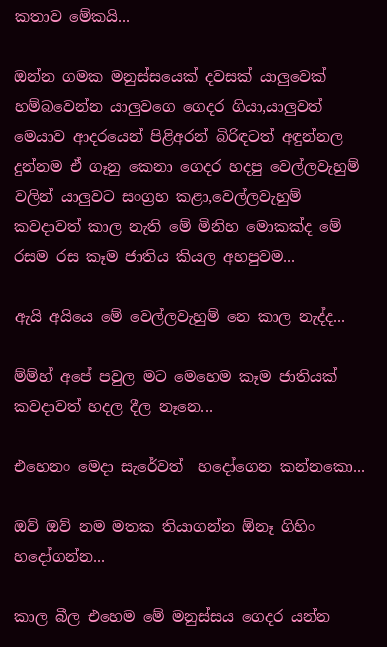කතාව මේකයි...

ඔන්න ගමක මනුස්සයෙක් දවසක් යාලුවෙක් හම්බවෙන්න යාලුවගෙ ගෙදර ගියා,යාලුවත් මෙයාව ආදරයෙන් පිළිඅරන් බිරිඳටත් අඳුන්නල දුන්නම ඒ ගෑනු කෙනා ගෙදර හදපු වෙල්ලවැහුම් වලින් යාලුවට සංග්‍රහ කළා,වෙල්ලවැහුම් කවදාවත් කාල නැති මේ මිනිහ මොකක්ද මේ රසම රස කෑම ජාතිය කියල අහපුවම...

ඇයි අයියෙ මේ වෙල්ලවැහුම් නෙ කාල නැද්ද...

ම්ම්හ් අපේ පවුල මට මෙහෙම කෑම ජාතියක් කවදාවත් හදල දීල නෑනෙ...

එහෙනං මෙදා සැරේවත්  හදෝගෙන කන්නකො...

ඔව් ඔව් නම මතක තියාගන්න ඕනෑ ගිහිං හදෝගන්න...

කාල බීල එහෙම මේ මනුස්සය ගෙදර යන්න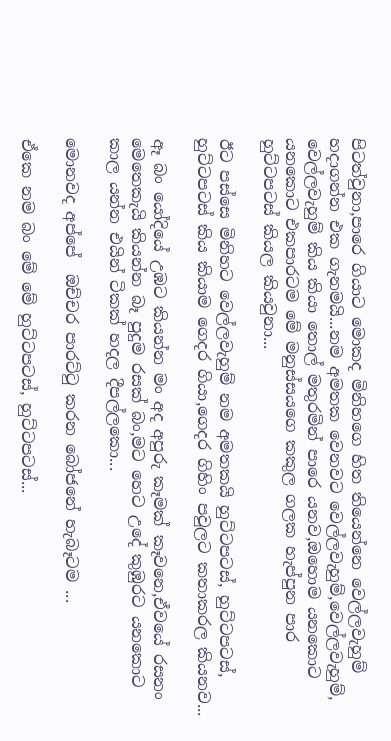පිටත්වුනා,පාරෙ ගියාට මොකද මිනිහගෙ හිත තියෙන්නෙ වෙල්ලවැහුම් හදාගන්න එක ගැනමයි...නම අමතක වෙනවට වෙල්ලවැහුම්,වෙල්ලවැහුම්, වෙල්ලවැහුම් කිය කියා තොල් මතුරමින් පාරෙ යනව,ඔහොම යනකොට යනකොට එකපාරටම මේ මනුස්සයගෙ කකුල ගලක හැප්පුන පාර හුට්ටපටස් කියල කියවුනා...

ඊට පස්සෙ මිනිහට වෙල්ලවැහුම් නම අමතකයි හුට්ටපටස්, හුට්ටපටස්, හුට්ටපටස් කිය කියාම ගෙදර ගියා,ගෙදර ගිහිං පවුලට කතාකරල කියනව...

ඈ බං යෝදියේ උඹට කියන්න මං අද අපුරු කෑමක් කෑවනෙ,ඒවයේ රසනං මෙතෙකැයි කියන්න බෑ පුදුම රසක් බං,මට හෙට උදේ කුඹුරට යනකොට කාල යන්න එයින් ටිකක් හදල දීපල්ලකො...

මොනවද අප්පේ  ඔච්චර පාරට්ටු කරන බෝජනේ හැබෑටම ...

ඒකෙ නම බං මේ මේ හුට්ටපටස්, හුට්ටපටස්...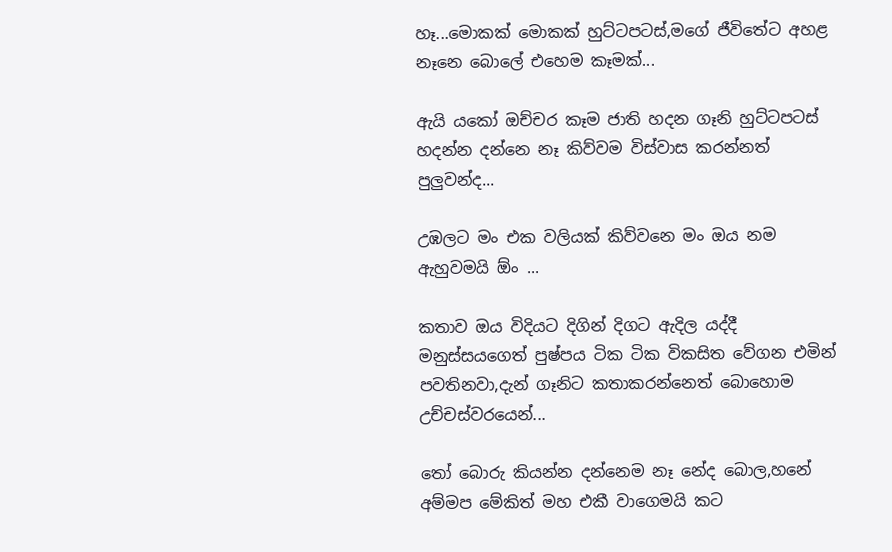හෑ...මොකක් මොකක් හුට්ටපටස්,මගේ ජීවිතේට අහළ නෑනෙ බොලේ එහෙම කෑමක්...

ඇයි යකෝ ඔච්චර කෑම ජාති හදන ගෑනි හුට්ටපටස් හදන්න දන්නෙ නෑ කිව්වම විස්වාස කරන්නත් පුලුවන්ද...

උඹලට මං එක වලියක් කිව්වනෙ මං ඔය නම ඇහුවමයි ඕං ...

කතාව ඔය විදියට දිගින් දිගට ඇදිල යද්දී මනුස්සයගෙත් පුෂ්පය ටික ටික විකසිත වේගන එමින් පවතිනවා,දැන් ගෑනිට කතාකරන්නෙත් බොහොම උච්චස්වරයෙන්...

තෝ බොරු කියන්න දන්නෙම නෑ නේද බොල,හනේ අම්මප මේකිත් මහ එකී වාගෙමයි කට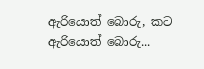ඇරියොත් බොරු, කට ඇරියොත් බොරු...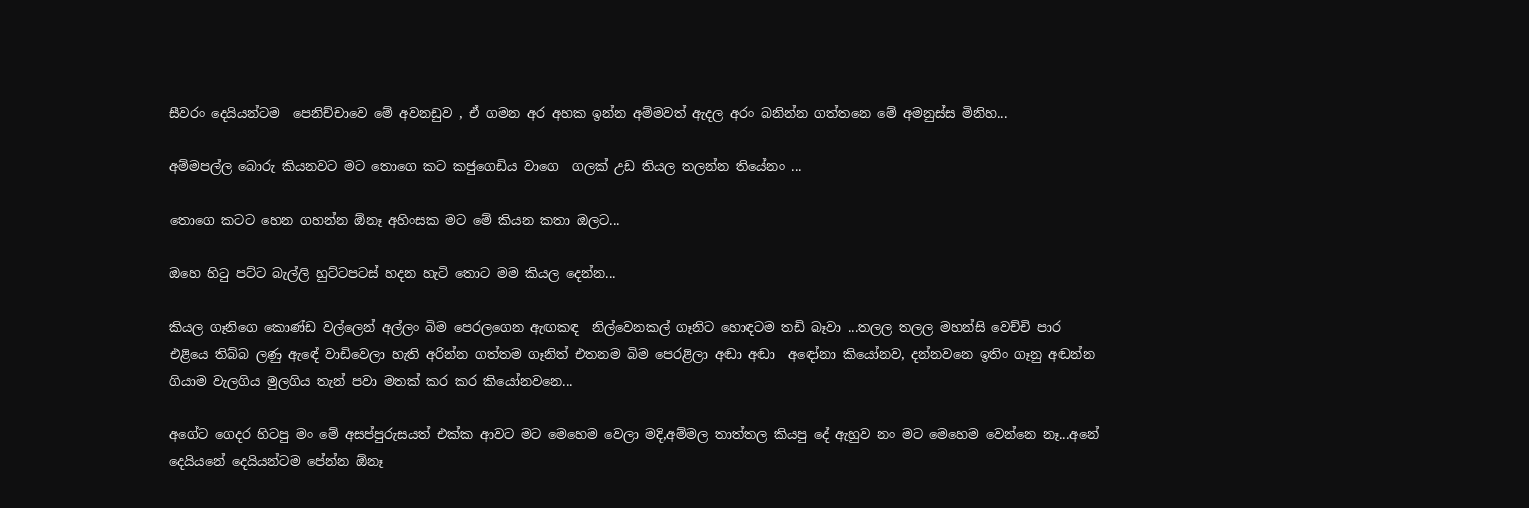සීවරං දෙයියන්ටම  පෙනිච්චාවෙ මේ අවනඩුව , ඒ ගමන අර අහක ඉන්න අම්මවත් ඇදල අරං බනින්න ගත්තනෙ මේ අමනුස්ස මිනිහ...

අම්මපල්ල බොරු කියනවට මට තොගෙ කට කජුගෙඩිය වාගෙ  ගලක් උඩ තියල තලන්න තියේනං ...

තොගෙ කටට හෙන ගහන්න ඕනෑ අහිංසක මට මේ කියන කතා ඔලට...

ඔහෙ හිටු පට්ට බැල්ලි හුට්ටපටස් හදන හැටි තොට මම කියල දෙන්න...

කියල ගෑනිගෙ කොණ්ඩ වල්ලෙන් අල්ලං බිම පෙරලගෙන ඇඟකඳ  නිල්වෙනකල් ගෑනිට හොඳටම තඩි බෑවා ...තලල තලල මහන්සි වෙච්චි පාර  එළියෙ තිබ්බ ලණු ඇඳේ වාඩිවෙලා හැති අරින්න ගත්තම ගෑනිත් එතනම බිම පෙරළිලා අඬා අඬා  අඳෝනා කියෝනව, දන්නවනෙ ඉතිං ගෑනු අඬන්න ගියාම වැලගිය මුලගිය තැන් පවා මතක් කර කර කියෝනවනෙ...

අගේට ගෙදර හිටපු මං මේ අසප්පුරුසයත් එක්ක ආවට මට මෙහෙම වෙලා මදි,අම්මල තාත්තල කියපු දේ ඇහුව නං මට මෙහෙම වෙන්නෙ නෑ...අනේ දෙයියනේ දෙයියන්ටම පේන්න ඕනෑ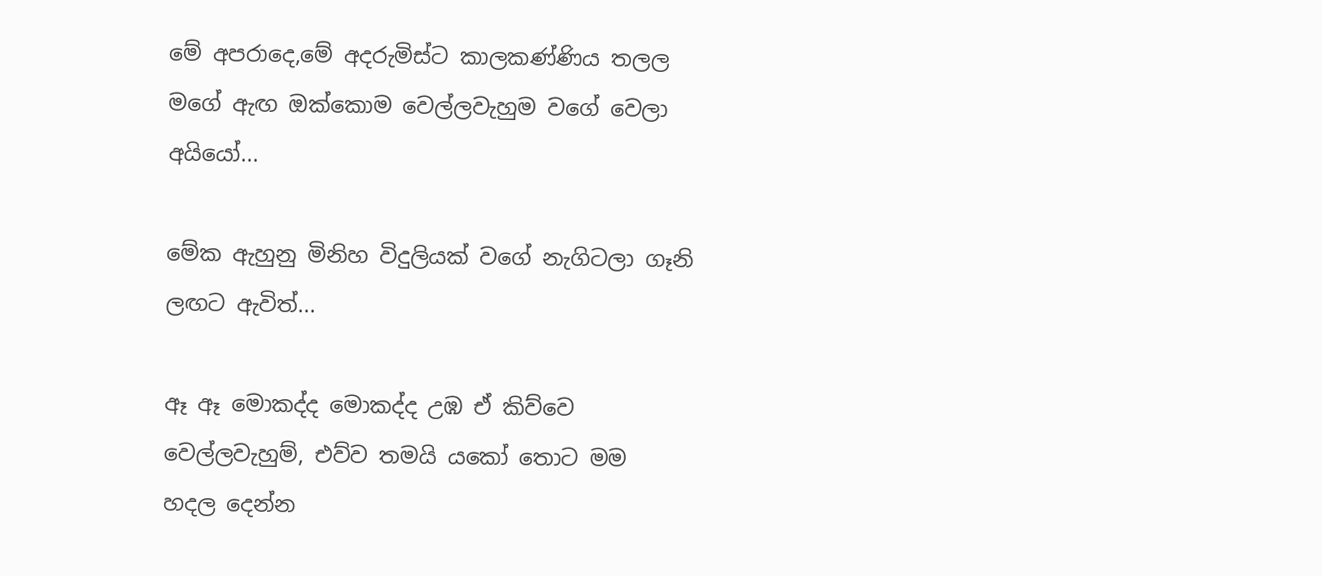මේ අපරාදෙ,මේ අදරුමිස්ට කාලකණ්ණිය තලල මගේ ඇඟ ඔක්කොම වෙල්ලවැහුම වගේ වෙලා අයියෝ...

මේක ඇහුනු මිනිහ විදුලියක් වගේ නැගිටලා ගෑනි ලඟට ඇවිත්...

ඈ ඈ මොකද්ද මොකද්ද උඹ ඒ කිව්වෙ වෙල්ලවැහුම්, එව්ව තමයි යකෝ තොට මම  හදල දෙන්න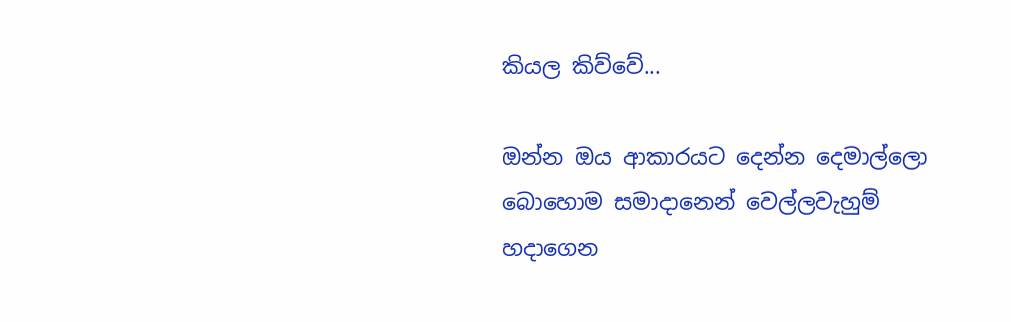කියල කිව්වේ...

ඔන්න ඔය ආකාරයට දෙන්න දෙමාල්ලො බොහොම සමාදානෙන් වෙල්ලවැහුම් හදාගෙන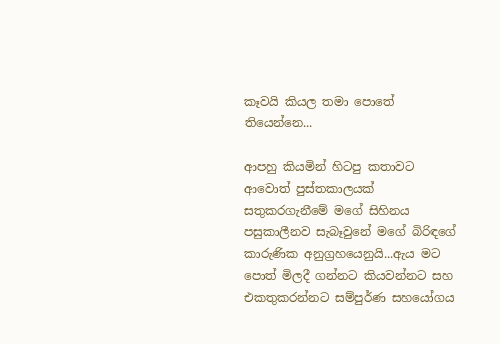කෑවයි කියල තමා පොතේ තියෙන්නෙ...

ආපහු කියමින් හිටපු කතාවට ආවොත් පුස්තකාලයක් සතුකරගැනීමේ මගේ සිහිනය පසුකාලීනව සැබෑවුනේ මගේ බිරිඳගේ කාරුණික අනුග්‍රහයෙනුයි...ඇය මට පොත් මිලදී ගන්නට කියවන්නට සහ එකතුකරන්නට සම්පුර්ණ සහයෝගය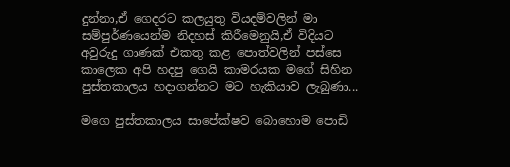දුන්නා,ඒ ගෙදරට කලයුතු වියදම්වලින් මා සම්පුර්ණයෙන්ම නිදහස් කිරීමෙනුයි,ඒ විදියට අවුරුදු ගාණක් එකතු කළ පොත්වලින් පස්සෙ කාලෙක අපි හදපු ගෙයි කාමරයක මගේ සිහින පුස්තකාලය හදාගන්නට මට හැකියාව ලැබුණා...

මගෙ පුස්තකාලය සාපේක්ෂව බොහොම පොඩි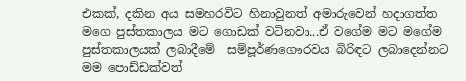එකක්, දකින අය සමහරවිට හිනාවුනත් අමාරුවෙන් හදාගත්ත මගෙ පුස්තකාලය මට ගොඩක් වටිනවා...ඒ වගේම මට මගේම පුස්තකාලයක් ලබාදීමේ  සම්පූර්ණගෞරවය බිරිඳට ලබාදෙන්නට මම පොඩ්ඩක්වත්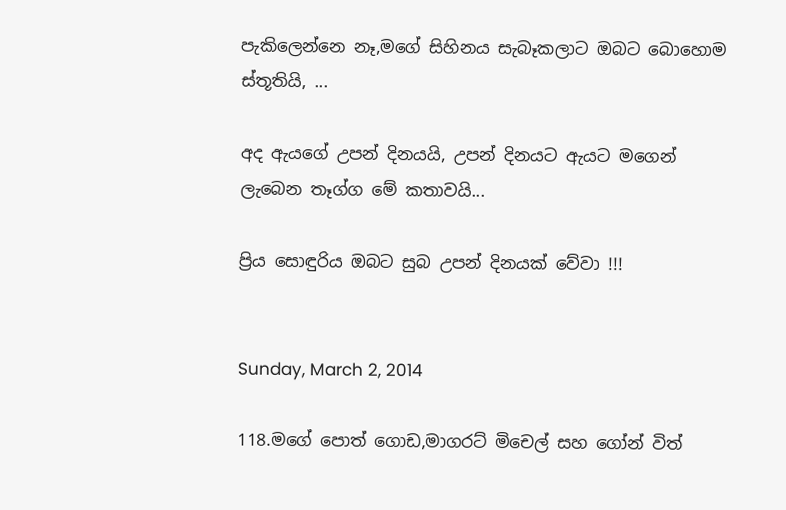පැකිලෙන්නෙ නෑ,මගේ සිහිනය සැබෑකලාට ඔබට බොහොම ස්තූතියි, ...

අද ඇයගේ උපන් දිනයයි, උපන් දිනයට ඇයට මගෙන් ලැබෙන තෑග්ග මේ කතාවයි...

ප්‍රිය සොඳුරිය ඔබට සුබ උපන් දිනයක් වේවා !!!


Sunday, March 2, 2014

118.මගේ පොත් ගොඩ,මාගරට් මිචෙල් සහ ගෝන් විත්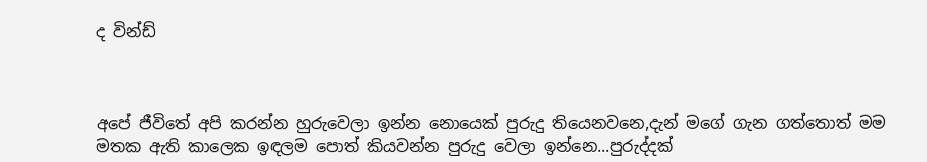ද වින්ඩ්



අපේ ජීවිතේ අපි කරන්න හුරුවෙලා ඉන්න නොයෙක් පුරුදු තියෙනවනෙ,දැන් මගේ ගැන ගත්තොත් මම මතක ඇති කාලෙක ඉඳලම පොත් කියවන්න පුරුදු වෙලා ඉන්නෙ...පුරුද්දක්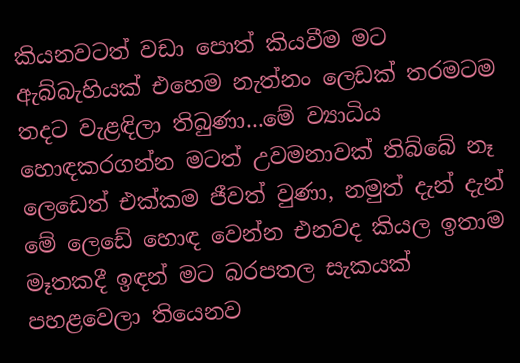කියනවටත් වඩා පොත් කියවීම මට ඇබ්බැහියක් එහෙම නැත්නං ලෙඩක් තරමටම තදට වැළඳිලා තිබුණා...මේ ව්‍යාධිය හොඳකරගන්න මටත් උවමනාවක් තිබ්බේ නෑ ලෙඩෙත් එක්කම ජීවත් වුණා, නමුත් දැන් දැන් මේ ලෙඩේ හොඳ වෙන්න එනවද කියල ඉතාම මෑතකදී ඉඳන් මට බරපතල සැකයක් පහළවෙලා තියෙනව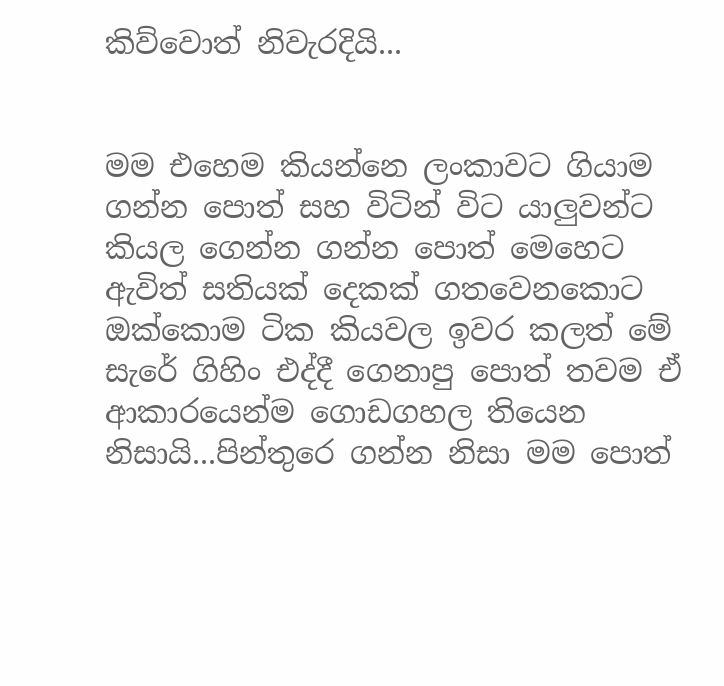කිව්වොත් නිවැරදියි...


මම එහෙම කියන්නෙ ලංකාවට ගියාම ගන්න පොත් සහ විටින් විට යාලුවන්ට කියල ගෙන්න ගන්න පොත් මෙහෙට ඇවිත් සතියක් දෙකක් ගතවෙනකොට ඔක්කොම ටික කියවල ඉවර කලත් මේ සැරේ ගිහිං එද්දී ගෙනාපු පොත් තවම ඒ ආකාරයෙන්ම ගොඩගහල තියෙන නිසායි...පින්තුරෙ ගන්න නිසා මම පොත්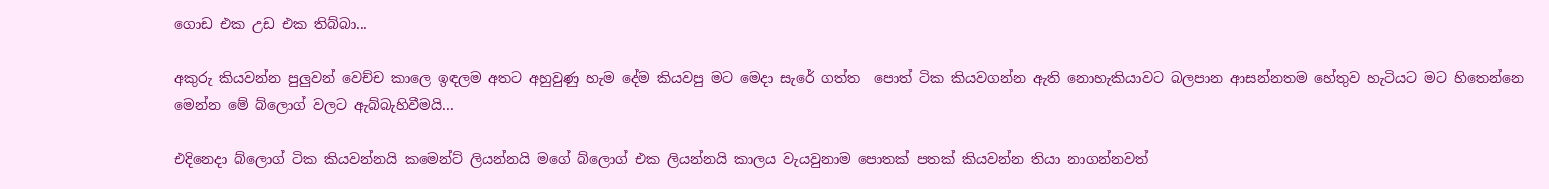ගොඩ එක උඩ එක තිබ්බා...

අකුරු කියවන්න පුලුවන් වෙච්ච කාලෙ ඉඳලම අතට අහුවුණු හැම දේම කියවපු මට මෙදා සැරේ ගත්ත  පොත් ටික කියවගන්න ඇති නොහැකියාවට බලපාන ආසන්නතම හේතුව හැටියට මට හිතෙන්නෙ මෙන්න මේ බ්ලොග් වලට ඇබ්බැහිවීමයි...

එදිනෙදා බ්ලොග් ටික කියවන්නයි කමෙන්ට් ලියන්නයි මගේ බ්ලොග් එක ලියන්නයි කාලය වැයවුනාම පොතක් පතක් කියවන්න තියා නාගන්නවත්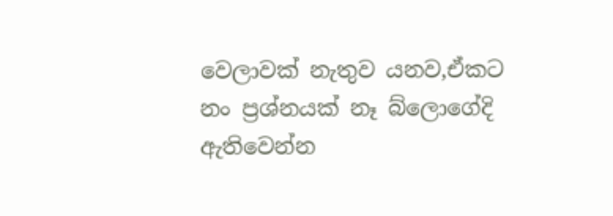වෙලාවක් නැතුව යනව,ඒකට නං ප්‍රශ්නයක් නෑ බ්ලොගේදි ඇතිවෙන්න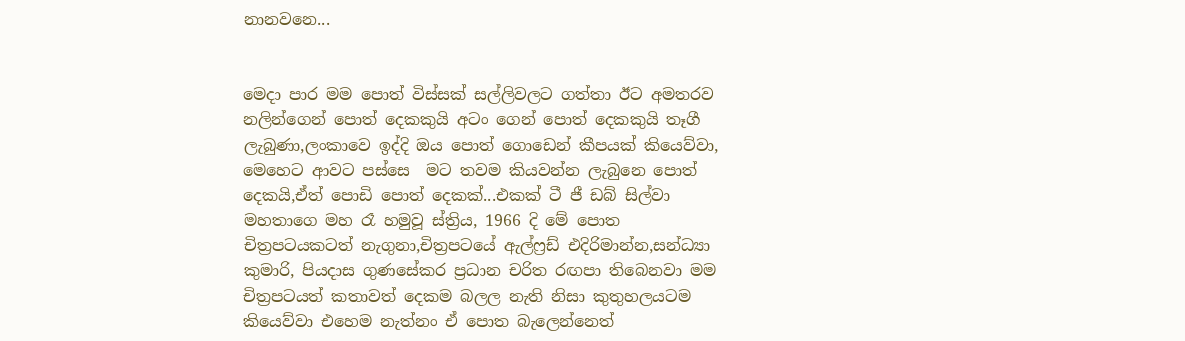නානවනෙ...


මෙදා පාර මම පොත් විස්සක් සල්ලිවලට ගත්තා ඊට අමතරව නලින්ගෙන් පොත් දෙකකුයි අටං ගෙන් පොත් දෙකකුයි තෑගී ලැබුණා,ලංකාවෙ ඉද්දි ඔය පොත් ගොඩෙන් කීපයක් කියෙව්වා, මෙහෙට ආවට පස්සෙ  මට තවම කියවන්න ලැබුනෙ පොත් දෙකයි,ඒත් පොඩි පොත් දෙකක්...එකක් ටී ජී ඩබ් සිල්වා මහතාගෙ මහ රෑ හමුවූ ස්ත්‍රිය, 1966 දි මේ පොත චිත්‍රපටයකටත් නැගුනා,චිත්‍රපටයේ ඇල්ෆ්‍රඩ් එදිරිමාන්න,සන්ධ්‍යා කුමාරි, පියදාස ගුණසේකර ප්‍රධාන චරිත රඟපා තිබෙනවා මම චිත්‍රපටයත් කතාවත් දෙකම බලල නැති නිසා කුතුහලයටම කියෙව්වා එහෙම නැත්නං ඒ පොත බැලෙන්නෙත්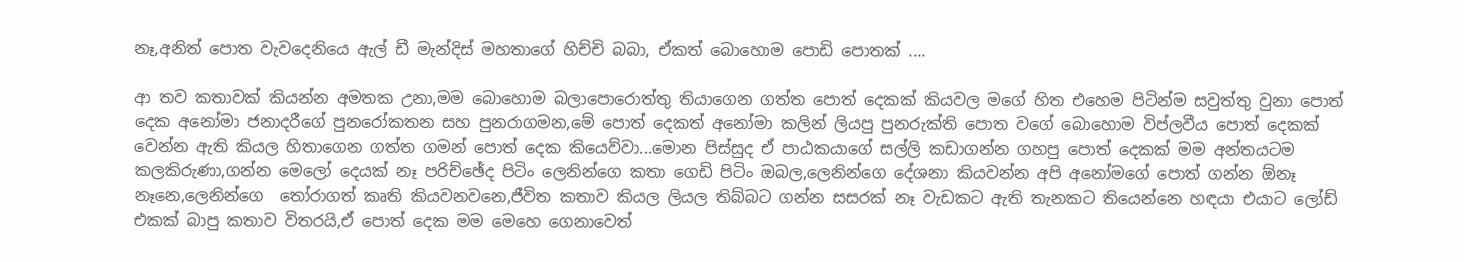නෑ,අනිත් පොත වැවදෙනියෙ ඇල් ඩී මැන්දිස් මහතාගේ හිච්චි බබා, ඒකත් බොහොම පොඩි පොතක් ....

ආ තව කතාවක් කියන්න අමතක උනා,මම බොහොම බලාපොරොත්තු තියාගෙන ගත්ත පොත් දෙකක් කියවල මගේ හිත එහෙම පිටින්ම සවුත්තු වුනා පොත් දෙක අනෝමා ජනාදරීගේ පුනරෝකතන සහ පුනරාගමන,මේ පොත් දෙකත් අනෝමා කලින් ලියපු පුනරුක්ති පොත වගේ බොහොම විප්ලවීය පොත් දෙකක්  වෙන්න ඇති කියල හිතාගෙන ගත්ත ගමන් පොත් දෙක කියෙව්වා...මොන පිස්සුද ඒ පාඨකයාගේ සල්ලි කඩාගන්න ගහපු පොත් දෙකක් මම අන්තයටම කලකිරුණා,ගන්න මෙලෝ දෙයක් නෑ පරිච්ඡේද පිටිං ලෙනින්ගෙ කතා ගෙඩි පිටිං ඔබල,ලෙනින්ගෙ දේශනා කියවන්න අපි අනෝමගේ පොත් ගන්න ඕනෑ නෑනෙ,ලෙනින්ගෙ  තෝරාගත් කෘති කියවනවනෙ,ජීවිත කතාව කියල ලියල තිබ්බට ගන්න සසරක් නෑ වැඩකට ඇති තැනකට තියෙන්නෙ හඳයා එයාට ලෝඩ් එකක් බාපු කතාව විතරයි,ඒ පොත් දෙක මම මෙහෙ ගෙනාවෙත්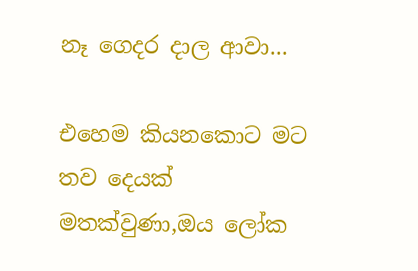නෑ ගෙදර දාල ආවා...

එහෙම කියනකොට මට තව දෙයක් මතක්වුණා,ඔය ලෝක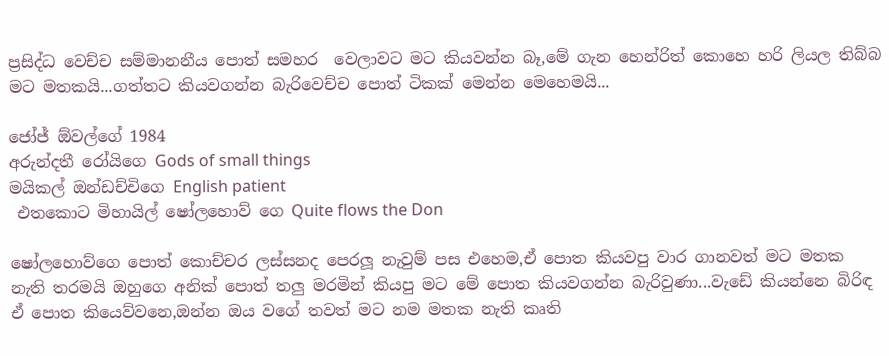ප්‍රසිද්ධ වෙච්ච සම්මානනීය පොත් සමහර  වෙලාවට මට කියවන්න බෑ,මේ ගැන හෙන්රිත් කොහෙ හරි ලියල තිබ්බ මට මතකයි...ගත්තට කියවගන්න බැරිවෙච්ච පොත් ටිකක් මෙන්න මෙහෙමයි...

ජෝජ් ඕවල්ගේ 1984
අරුන්දතී රෝයිගෙ Gods of small things
මයිකල් ඔන්ඩච්චිගෙ English patient
 එතකොට මිහායිල් ෂෝලහොව් ගෙ Quite flows the Don

ෂෝලහොව්ගෙ පොත් කොච්චර ලස්සනද පෙරලූ නැවුම් පස එහෙම,ඒ පොත කියවපු වාර ගානවත් මට මතක නැති තරමයි ඔහුගෙ අනික් පොත් තලු මරමින් කියපු මට මේ පොත කියවගන්න බැරිවුණා...වැඩේ කියන්නෙ බිරිඳ ඒ පොත කියෙව්වනෙ,ඔන්න ඔය වගේ තවත් මට නම මතක නැති කෘති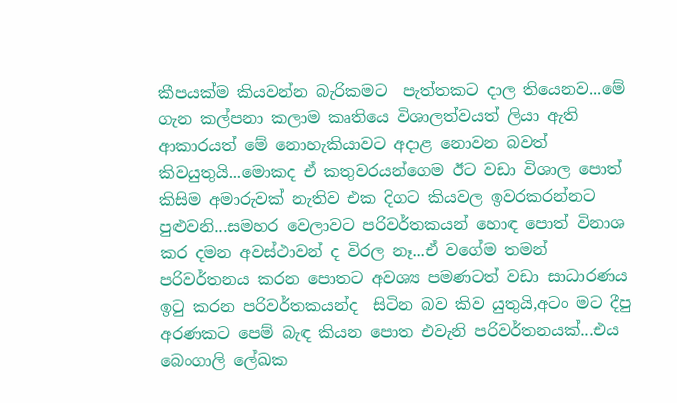කීපයක්ම කියවන්න බැරිකමට  පැත්තකට දාල තියෙනව...මේ ගැන කල්පනා කලාම කෘතියෙ විශාලත්වයත් ලියා ඇති ආකාරයත් මේ නොහැකියාවට අදාළ නොවන බවත් කිවයුතුයි...මොකද ඒ කතුවරයන්ගෙම ඊට වඩා විශාල පොත් කිසිම අමාරුවක් නැතිව එක දිගට කියවල ඉවරකරන්නට පුළුවනි...සමහර වෙලාවට පරිවර්තකයන් හොඳ පොත් විනාශ කර දමන අවස්ථාවන් ද විරල නෑ...ඒ වගේම තමන් පරිවර්තනය කරන පොතට අවශ්‍ය පමණටත් වඩා සාධාරණය ඉටු කරන පරිවර්තකයන්ද  සිටින බව කිව යුතුයි,අටං මට දීපු අරණකට පෙම් බැඳ කියන පොත එවැනි පරිවර්තනයක්...එය බෙංගාලි ලේඛක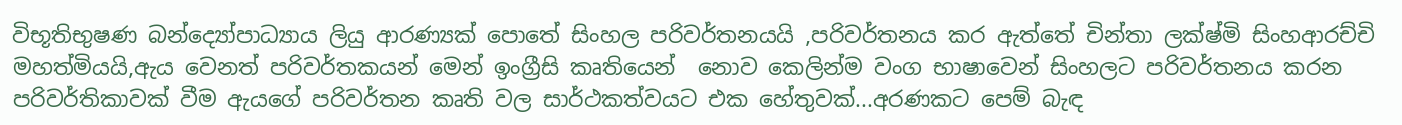විභූතිභුෂණ බන්ද්‍යෝපාධ්‍යාය ලියු ආරණ්‍යක් පොතේ සිංහල පරිවර්තනයයි ,පරිවර්තනය කර ඇත්තේ චින්තා ලක්ෂ්මි සිංහආරච්චි මහත්මියයි,ඇය වෙනත් පරිවර්තකයන් මෙන් ඉංග්‍රීසි කෘතියෙන්  නොව කෙලින්ම වංග භාෂාවෙන් සිංහලට පරිවර්තනය කරන පරිවර්තිකාවක් වීම ඇයගේ පරිවර්තන කෘති වල සාර්ථකත්වයට එක හේතුවක්...අරණකට පෙම් බැඳ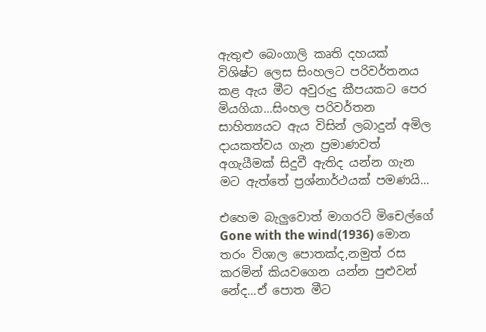ඇතුළු බෙංගාලි කෘති දහයක්  විශිෂ්ට ලෙස සිංහලට පරිවර්තනය කළ ඇය මීට අවුරුදු කීපයකට පෙර මියගියා...සිංහල පරිවර්තන සාහිත්‍යයට ඇය විසින් ලබාදුන් අමිල දායකත්වය ගැන ප්‍රමාණවත් අගැයීමක් සිදුවී ඇතිද යන්න ගැන මට ඇත්තේ ප්‍රශ්නාර්ථයක් පමණයි...

එහෙම බැලුවොත් මාගරට් මිචෙල්ගේ Gone with the wind(1936) මොන තරං විශාල පොතක්ද,නමුත් රස කරමින් කියවගෙන යන්න පුළුවන් නේද...ඒ පොත මීට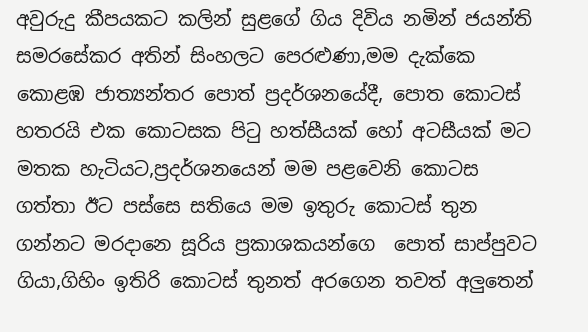අවුරුදු කීපයකට කලින් සුළගේ ගිය දිවිය නමින් ජයන්ති සමරසේකර අතින් සිංහලට පෙරළුණා,මම දැක්කෙ කොළඹ ජාත්‍යන්තර පොත් ප්‍රදර්ශනයේදී, පොත කොටස් හතරයි එක කොටසක පිටු හත්සීයක් හෝ අටසීයක් මට මතක හැටියට,ප්‍රදර්ශනයෙන් මම පළවෙනි කොටස ගත්තා ඊට පස්සෙ සතියෙ මම ඉතුරු කොටස් තුන ගන්නට මරදානෙ සූරිය ප්‍රකාශකයන්ගෙ  පොත් සාප්පුවට ගියා,ගිහිං ඉතිරි කොටස් තුනත් අරගෙන තවත් අලුතෙන්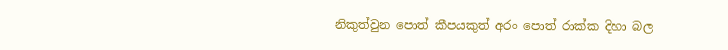නිකුත්වුන පොත් කීපයකුත් අරං පොත් රාක්ක දිහා බල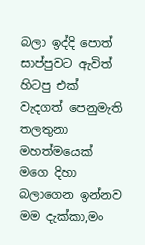බලා ඉද්දි පොත් සාප්පුවට ඇවිත් හිටපු එක් වැදගත් පෙනුමැති තලතුනා මහත්මයෙක් මගෙ දිහා බලාගෙන ඉන්නව මම දැක්කා,මං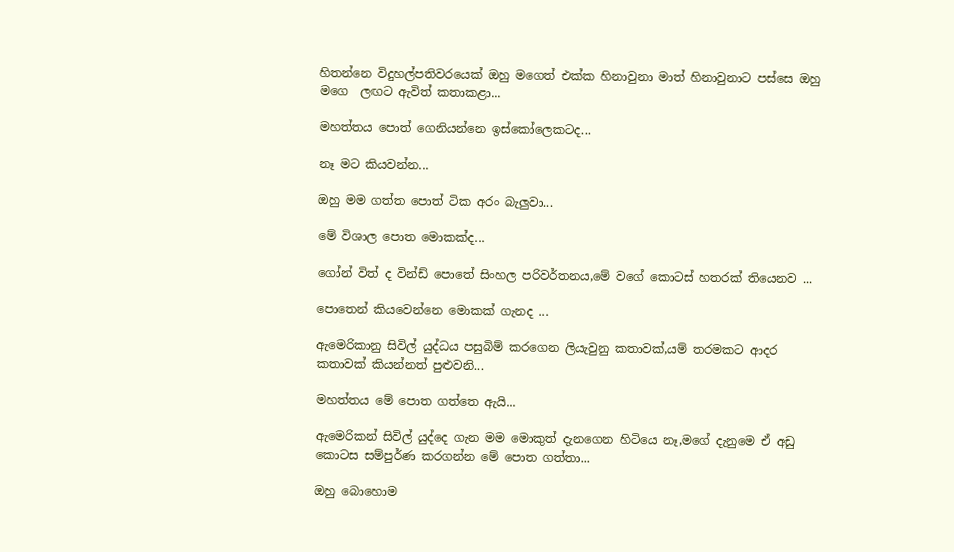හිතන්නෙ විදුහල්පතිවරයෙක් ඔහු මගෙත් එක්ක හිනාවුනා මාත් හිනාවුනාට පස්සෙ ඔහු මගෙ  ලඟට ඇවිත් කතාකළා...

මහත්තය පොත් ගෙනියන්නෙ ඉස්කෝලෙකටද...

නෑ මට කියවන්න...

ඔහු මම ගත්ත පොත් ටික අරං බැලුවා...

මේ විශාල පොත මොකක්ද...

ගෝන් විත් ද වින්ඩ් පොතේ සිංහල පරිවර්තනය,මේ වගේ කොටස් හතරක් තියෙනව ...

පොතෙන් කියවෙන්නෙ මොකක් ගැනද ...

ඇමෙරිකානු සිවිල් යුද්ධය පසුබිම් කරගෙන ලියැවුනු කතාවක්,යම් තරමකට ආදර කතාවක් කියන්නත් පුළුවනි...

මහත්තය මේ පොත ගත්තෙ ඇයි...

ඇමෙරිකන් සිවිල් යුද්දෙ ගැන මම මොකුත් දැනගෙන හිටියෙ නෑ,මගේ දැනුමෙ ඒ අඩු කොටස සම්පුර්ණ කරගන්න මේ පොත ගත්තා...

ඔහු බොහොම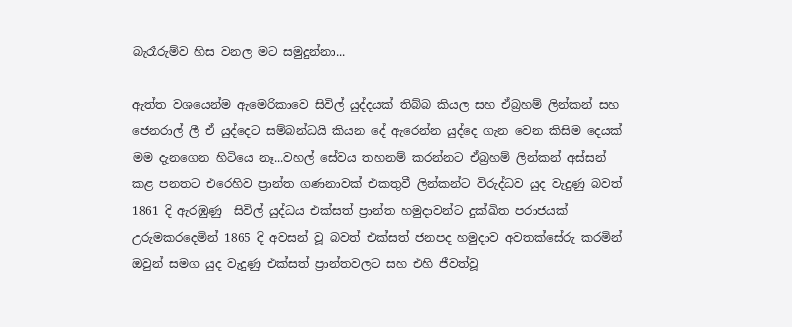බැරෑරුම්ව හිස වනල මට සමුදුන්නා...

ඇත්ත වශයෙන්ම ඇමෙරිකාවෙ සිවිල් යුද්දයක් තිබ්බ කියල සහ ඒබ්‍රහම් ලින්කන් සහ ජෙනරාල් ලී ඒ යුද්දෙට සම්බන්ධයි කියන දේ ඇරෙන්න යුද්දෙ ගැන වෙන කිසිම දෙයක් මම දැනගෙන හිටියෙ නෑ...වහල් සේවය තහනම් කරන්නට ඒබ්‍රහම් ලින්කන් අස්සන් කළ පනතට එරෙහිව ප්‍රාන්ත ගණනාවක් එකතුවී ලින්කන්ට විරුද්ධව යුද වැදුණු බවත් 1861 දි ඇරඹුණු  සිවිල් යුද්ධය එක්සත් ප්‍රාන්ත හමුදාවන්ට දුක්ඛිත පරාජයක් උරුමකරදෙමින් 1865 දි අවසන් වූ බවත් එක්සත් ජනපද හමුදාව අවතක්සේරු කරමින් ඔවුන් සමග යුද වැදුණු එක්සත් ප්‍රාන්තවලට සහ එහි ජීවත්වූ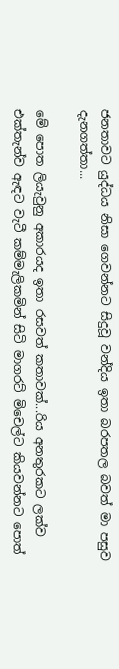ජනතාවට යුද්ධය නිසා ගෙවන්නට සිදුවූ වන්දිය ඉතා බරපතල බවත් මා පසුව දැනගත්තා...

මේ පොත ලියැවුනු අකාරයද ඉතා රසවත් කතාවක්...රිය අනතුරකට ලක්ව එක්තැන්ව ඇඳට වැටී කම්මැලිකමින් සිටි මාගරට් මිචෙල්ට කියවන්නට පොත්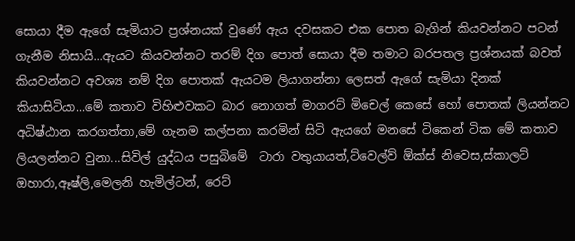සොයා දීම ඇගේ සැමියාට ප්‍රශ්නයක් වුණේ ඇය දවසකට එක පොත බැගින් කියවන්නට පටන් ගැනීම නිසායි...ඇයට කියවන්නට තරම් දිග පොත් සොයා දීම තමාට බරපතල ප්‍රශ්නයක් බවත් කියවන්නට අවශ්‍ය නම් දිග පොතක් ඇයටම ලියාගන්නා ලෙසත් ඇගේ සැමියා දිනක් කියාසිටියා...මේ කතාව විහිළුවකට බාර නොගත් මාගරට් මිචෙල් කෙසේ හෝ පොතක් ලියන්නට අධිෂ්ඨාන කරගත්තා,මේ ගැනම කල්පනා කරමින් සිටි ඇයගේ මනසේ ටිකෙන් ටික මේ කතාව ලියලන්නට වුනා...සිවිල් යුද්ධය පසුබිමේ  ටාරා වතුයායත්,ට්වෙල්ව් ඕක්ස් නිවෙස,ස්කාලට් ඔහාරා,ඈෂ්ලි,මෙලනි හැමිල්ටන්, රෙට්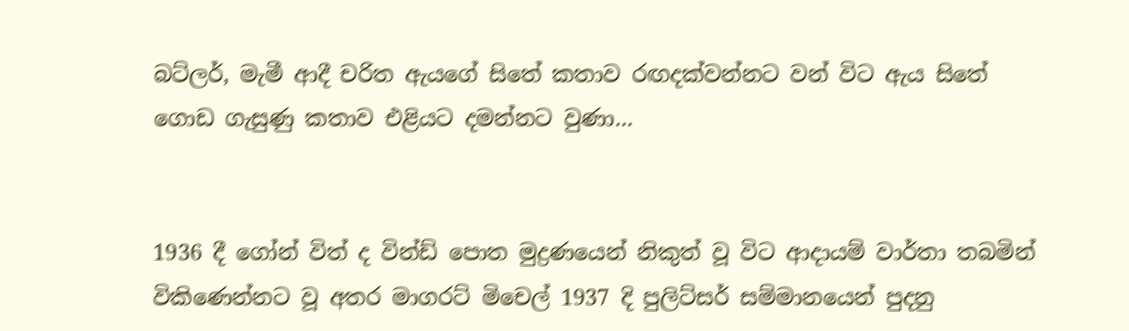බට්ලර්, මැමී ආදී චරිත ඇයගේ සිතේ කතාව රඟදක්වන්නට වන් විට ඇය සිතේ ගොඩ ගැසුණු කතාව එළියට දමන්නට වුණා...


1936 දී ගෝන් විත් ද වින්ඩ් පොත මුද්‍රණයෙන් නිකුත් වූ විට ආදායම් වාර්තා තබමින් විකිණෙන්නට වූ අතර මාගරට් මිචෙල් 1937 දි පුලිට්සර් සම්මානයෙන් පුදනු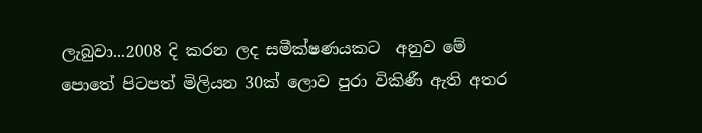ලැබුවා...2008 දි කරන ලද සමීක්ෂණයකට  අනුව මේ පොතේ පිටපත් මිලියන 30ක් ලොව පුරා විකිණී ඇති අතර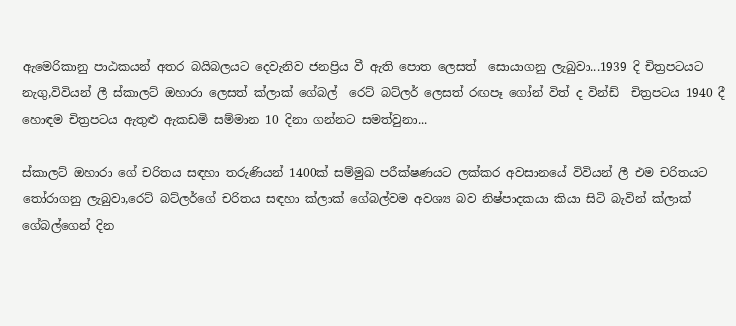ඇමෙරිකානු පාඨකයන් අතර බයිබලයට දෙවැනිව ජනප්‍රිය වී ඇති පොත ලෙසත්  සොයාගනු ලැබුවා...1939 දි චිත්‍රපටයට නැගු,විවියන් ලී ස්කාලට් ඔහාරා ලෙසත් ක්ලාක් ගේබල්  රෙට් බට්ලර් ලෙසත් රඟපෑ ගෝන් විත් ද වින්ඩ්  චිත්‍රපටය 1940 දී හොඳම චිත්‍රපටය ඇතුළු ඇකඩමි සම්මාන 10 දිනා ගන්නට සමත්වුනා...

ස්කාලට් ඔහාරා ගේ චරිතය සඳහා තරුණියන් 1400ක් සම්මුඛ පරීක්ෂණයට ලක්කර අවසානයේ විවියන් ලී එම චරිතයට තෝරාගනු ලැබුවා,රෙට් බට්ලර්ගේ චරිතය සඳහා ක්ලාක් ගේබල්වම අවශ්‍ය බව නිෂ්පාදකයා කියා සිටි බැවින් ක්ලාක් ගේබල්ගෙන් දින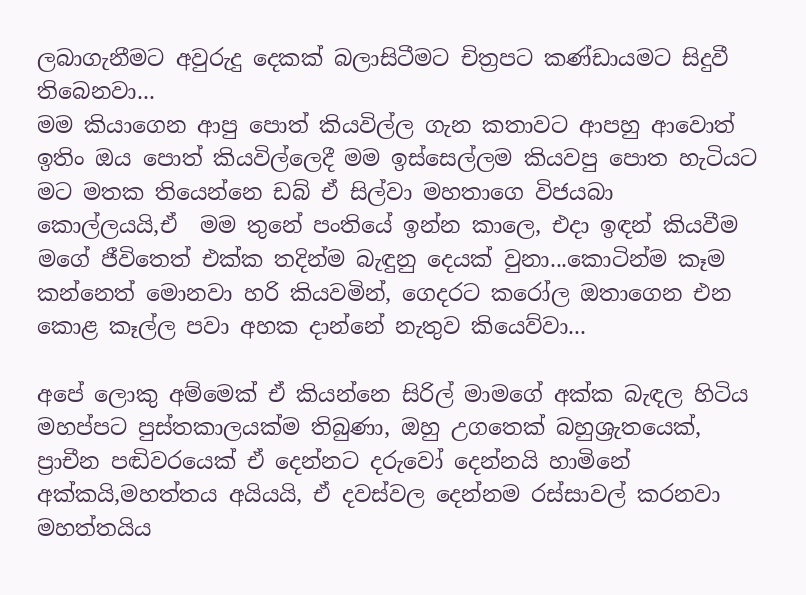ලබාගැනීමට අවුරුදු දෙකක් බලාසිටීමට චිත්‍රපට කණ්ඩායමට සිදුවී තිබෙනවා...
මම කියාගෙන ආපු පොත් කියවිල්ල ගැන කතාවට ආපහු ආවොත් ඉතිං ඔය පොත් කියවිල්ලෙදී මම ඉස්සෙල්ලම කියවපු පොත හැටියට මට මතක තියෙන්නෙ ඩබ් ඒ සිල්වා මහතාගෙ විජයබා කොල්ලයයි,ඒ  මම තුනේ පංතියේ ඉන්න කාලෙ, එදා ඉඳන් කියවීම මගේ ජීවිතෙත් එක්ක තදින්ම බැඳුනු දෙයක් වුනා...කොටින්ම කෑම කන්නෙත් මොනවා හරි කියවමින්, ගෙදරට කරෝල ඔතාගෙන එන කොළ කෑල්ල පවා අහක දාන්නේ නැතුව කියෙව්වා...

අපේ ලොකු අම්මෙක් ඒ කියන්නෙ සිරිල් මාමගේ අක්ක බැඳල හිටිය මහප්පට පුස්තකාලයක්ම තිබුණා, ඔහු උගතෙක් බහුශ්‍රැතයෙක්, ප්‍රාචීන පඬිවරයෙක් ඒ දෙන්නට දරුවෝ දෙන්නයි හාමිනේ අක්කයි,මහත්තය අයියයි, ඒ දවස්වල දෙන්නම රස්සාවල් කරනවා මහත්තයිය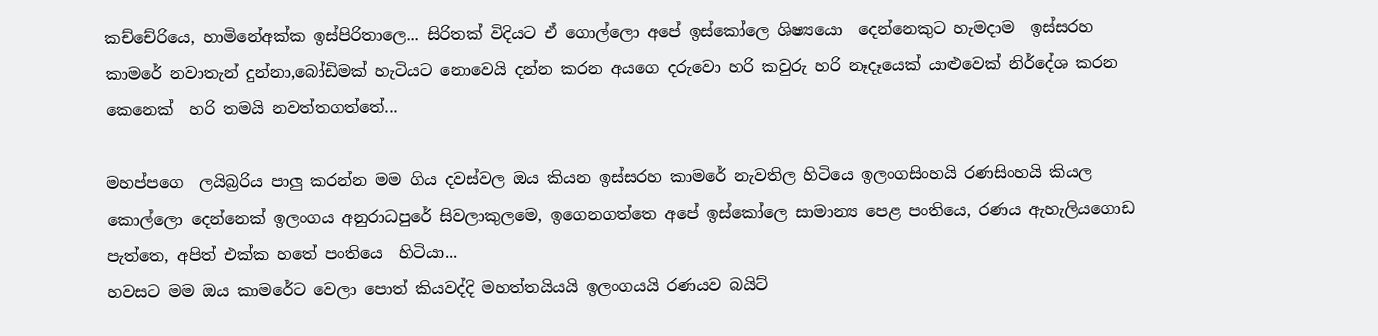කච්චේරියෙ, හාමිනේඅක්ක ඉස්පිරිතාලෙ... සිරිතක් විදියට ඒ ගොල්ලො අපේ ඉස්කෝලෙ ශිෂ්‍යයො  දෙන්නෙකුට හැමදාම  ඉස්සරහ කාමරේ නවාතැන් දුන්නා,බෝඩිමක් හැටියට නොවෙයි දන්න කරන අයගෙ දරුවො හරි කවුරු හරි නෑදෑයෙක් යාළුවෙක් නිර්දේශ කරන කෙනෙක්  හරි තමයි නවත්තගත්තේ...

මහප්පගෙ  ලයිබ්‍රරිය පාලු කරන්න මම ගිය දවස්වල ඔය කියන ඉස්සරහ කාමරේ නැවතිල හිටියෙ ඉලංගසිංහයි රණසිංහයි කියල කොල්ලො දෙන්නෙක් ඉලංගය අනුරාධපුරේ සිවලාකුලමෙ, ඉගෙනගත්තෙ අපේ ඉස්කෝලෙ සාමාන්‍ය පෙළ පංතියෙ, රණය ඇහැලියගොඩ පැත්තෙ, අපිත් එක්ක හතේ පංතියෙ  හිටියා...
හවසට මම ඔය කාමරේට වෙලා පොත් කියවද්දි මහත්තයියයි ඉලංගයයි රණයව බයිට්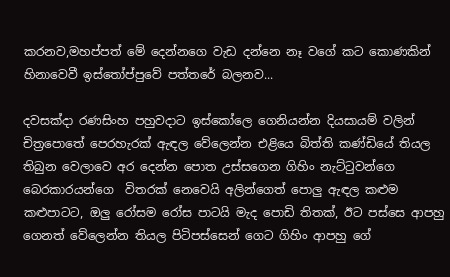කරනව,මහප්පත් මේ දෙන්නගෙ වැඩ දන්නෙ නෑ වගේ කට කොණකින් හිනාවෙවී ඉස්තෝප්පුවේ පත්තරේ බලනව...

දවසක්දා රණසිංහ පහුවදාට ඉස්කෝලෙ ගෙනියන්න දියසායම් වලින් චිත්‍රපොතේ පෙරහැරක් ඇඳල වේලෙන්න එළියෙ බිත්ති කණ්ඩියේ තියල තිබුන වෙලාවෙ අර දෙන්න පොත උස්සගෙන ගිහිං නැට්ටුවන්ගෙ  බෙරකාරයන්ගෙ  විතරක් නෙවෙයි අලින්ගෙත් පොලු ඇඳල කළුම කළුපාටට, ඔලු රෝසම රෝස පාටයි මැද පොඩි තිතක්, ඊට පස්සෙ ආපහු ගෙනත් වේලෙන්න තියල පිටිපස්සෙන් ගෙට ගිහිං ආපහු ගේ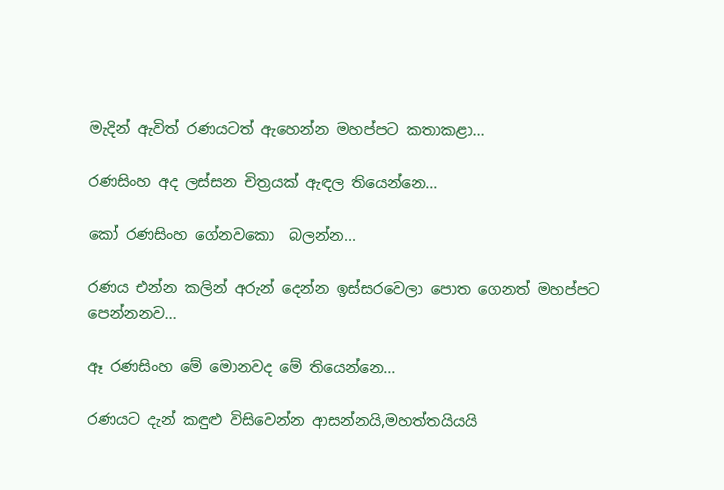මැදින් ඇවිත් රණයටත් ඇහෙන්න මහප්පට කතාකළා...

රණසිංහ අද ලස්සන චිත්‍රයක් ඇඳල තියෙන්නෙ...

කෝ රණසිංහ ගේනවකො  බලන්න...

රණය එන්න කලින් අරුන් දෙන්න ඉස්සරවෙලා පොත ගෙනත් මහප්පට පෙන්නනව...

ඈ රණසිංහ මේ මොනවද මේ තියෙන්නෙ...

රණයට දැන් කඳුළු විසිවෙන්න ආසන්නයි,මහත්තයියයි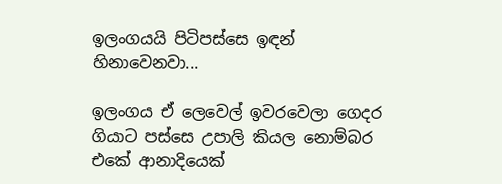ඉලංගයයි පිටිපස්සෙ ඉඳන් හිනාවෙනවා...

ඉලංගය ඒ ලෙවෙල් ඉවරවෙලා ගෙදර ගියාට පස්සෙ උපාලි කියල නොම්බර එකේ ආනාදියෙක්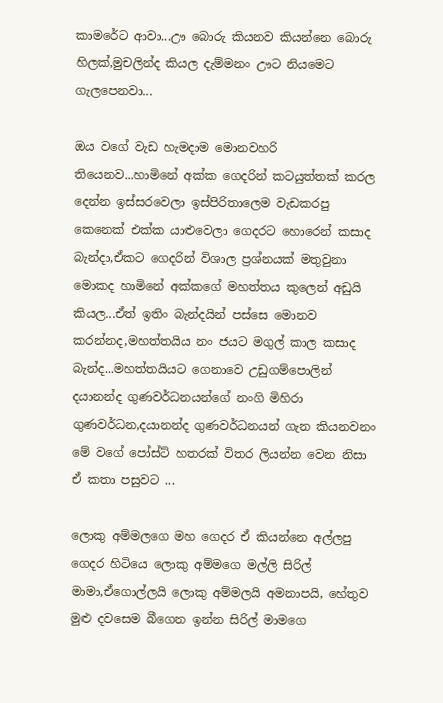කාමරේට ආවා...ඌ බොරු කියනව කියන්නෙ බොරු හිලක්,මුචලින්ද කියල දැම්මනං ඌට නියමෙට ගැලපෙනවා...

ඔය වගේ වැඩ හැමදාම මොනවහරි තියෙනව...හාමිනේ අක්ක ගෙදරින් කටයුත්තක් කරල දෙන්න ඉස්සරවෙලා ඉස්පිරිතාලෙම වැඩකරපු කෙනෙක් එක්ක යාළුවෙලා ගෙදරට හොරෙන් කසාද බැන්දා,ඒකට ගෙදරින් විශාල ප්‍රශ්නයක් මතුවුනා මොකද හාමිනේ අක්කගේ මහත්තය කුලෙන් අඩුයි කියල...ඒත් ඉතිං බැන්දයින් පස්සෙ මොනව කරන්නද,මහත්තයිය නං ජයට මගුල් කාල කසාද බැන්ද...මහත්තයියට ගෙනාවෙ උඩුගම්පොලින් දයානන්ද ගුණවර්ධනයන්ගේ නංගි මිහිරා ගුණවර්ධන,දයානන්ද ගුණවර්ධනයන් ගැන කියනවනං මේ වගේ පෝස්ට් හතරක් විතර ලියන්න වෙන නිසා ඒ කතා පසුවට ...

ලොකු අම්මලගෙ මහ ගෙදර ඒ කියන්නෙ අල්ලපු ගෙදර හිටියෙ ලොකු අම්මගෙ මල්ලි සිරිල් මාමා,ඒගොල්ලයි ලොකු අම්මලයි අමනාපයි, හේතුව මුළු දවසෙම බීගෙන ඉන්න සිරිල් මාමගෙ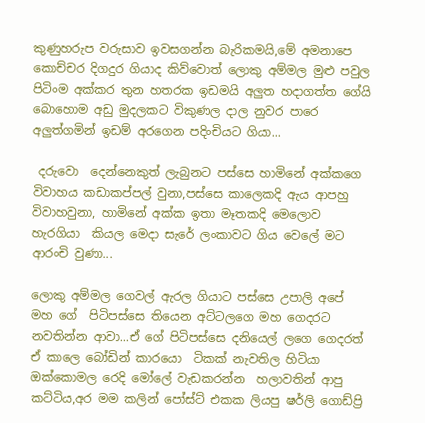කුණුහරුප වරුසාව ඉවසගන්න බැරිකමයි,මේ අමනාපෙ කොච්චර දිගදුර ගියාද කිව්වොත් ලොකු අම්මල මුළු පවුල පිටිංම අක්කර තුන හතරක ඉඩමයි අලුත හදාගත්ත ගේයි බොහොම අඩු මුදලකට විකුණල දාල නුවර පාරෙ අලුත්ගමින් ඉඩම් අරගෙන පදිංචියට ගියා...

 දරුවො  දෙන්නෙකුත් ලැබුනට පස්සෙ හාමිනේ අක්කගෙ විවාහය කඩාකප්පල් වුනා,පස්සෙ කාලෙකදි ඇය ආපහු විවාහවුනා, හාමිනේ අක්ක ඉතා මෑතකදි මෙලොව හැරගියා  කියල මෙදා සැරේ ලංකාවට ගිය වෙලේ මට ආරංචි වුණා...

ලොකු අම්මල ගෙවල් ඇරල ගියාට පස්සෙ උපාලි අපේ මහ ගේ  පිටිපස්සෙ තියෙන අට්ටලගෙ මහ ගෙදරට නවතින්න ආවා...ඒ ගේ පිටිපස්සෙ දනියෙල් ලගෙ ගෙදරත් ඒ කාලෙ බෝඩින් කාරයො  ටිකක් නැවතිල හිටියා ඔක්කොමල රෙදි මෝලේ වැඩකරන්න  හලාවතින් ආපු කට්ටිය,අර මම කලින් පෝස්ට් එකක ලියපු ෂර්ලි ගොඩ්ප්‍රි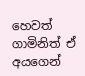හෙවත් ගාමිනිත් ඒ අයගෙන්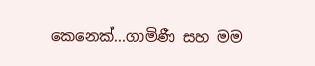කෙනෙක්...ගාමිණී සහ මම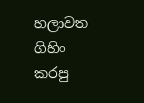හලාවත ගිහිං කරපු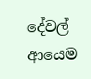දේවල් ආයෙම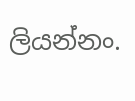ලියන්නං.